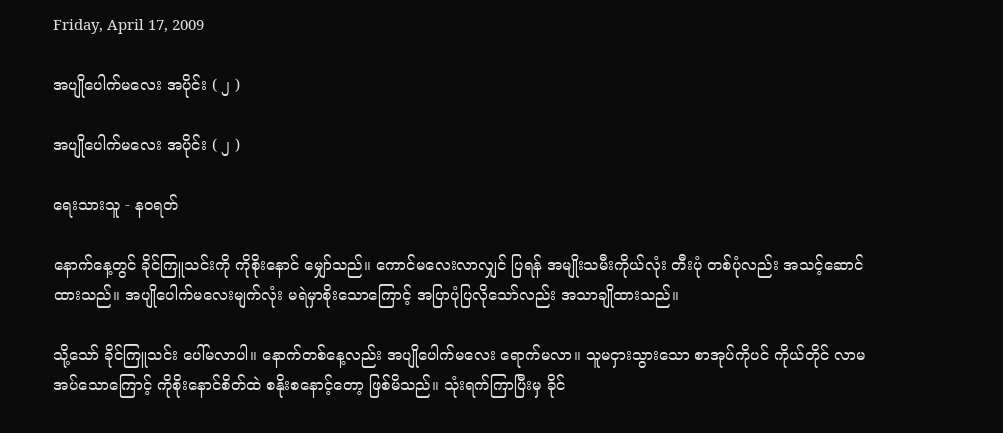Friday, April 17, 2009

အပျိုပေါက်မလေး အပိုင်း ( ၂ )

အပျိုပေါက်မလေး အပိုင်း ( ၂ )

ရေးသားသူ - န၀ရတ်

နောက်နေ့တွင် ခိုင်ကြူသင်းကို ကိုစိုးနောင် မျှော်သည်။ ကောင်မလေးလာလျှင် ပြရန် အမျိုးသမီးကိုယ်လုံး တီးပုံ တစ်ပုံလည်း အသင့်ဆောင်ထားသည်။ အပျိုပေါက်မလေးမျက်လုံး မရဲမှာစိုးသောကြောင့် အပြာပုံပြလိုသော်လည်း အသာချိုထားသည်။

သို့သော် ခိုင်ကြူသင်း ပေါ်မလာပါ။ နောက်တစ်နေ့လည်း အပျိုပေါက်မလေး ရောက်မလာ။ သူမငှားသွားသော စာအုပ်ကိုပင် ကိုယ်တိုင် လာမအပ်သောကြောင့် ကိုစိုးနောင်စိတ်ထဲ စနိုးစနောင့်တော့ ဖြစ်မိသည်။ သုံးရက်ကြာပြီးမှ ခိုင်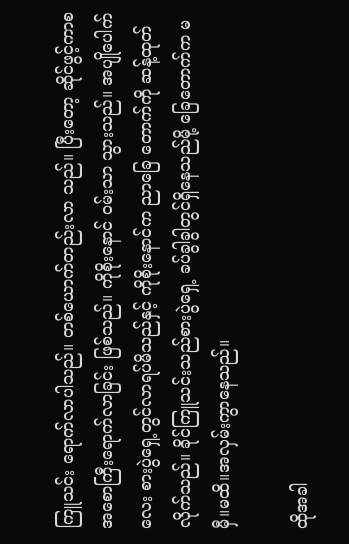ကြူသင်း ရောက်လာပါသည်။ တစ်ယောက်တည်းလာ သည်။ ပြီးတော့ ဆိုင်ဖွင့်ကာစ အစောကြီးရောက်လာခြင်း ဖြစ်သည်။ ကိုစိုးနောင် ၀မ်းသာ သွားသည်။ အပျိုပေါက်လေး စားပွဲရှေ့တွင်လာရပ်မိသည်နှင့် ကိုစိုးနောင်က ညာခြေ တောက်ကို ဆန့်ထုတ်လိုက်သည်။ ခိုင်ကြူသင်းသည်စားပွဲရှေ့ ခပ်ခွါခွါတွင်ရှိနေသည်မို့ ခြေတောက်က မမှီ။မထိ။အလှမ်းကွာနေသည်။

ထိုအခါ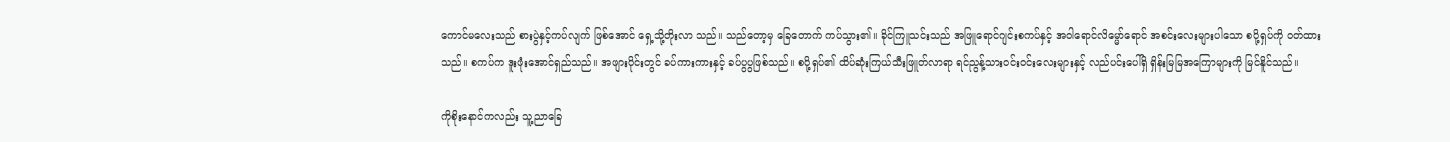ကောင်မလေးသည် စားပွဲနှင့်ကပ်လျက် ဖြစ်အောင် ရှေ့သို့တိုးလာ သည်။ သည်တော့မှ ခြေတောက် ကပ်သွား၏။ ခိုင်ကြူသင်းသည် အဖြူရောင်ဂျင်းစကပ်နှင့် အဝါရောင်လိမ္မော်ရောင် အစင်းလေးများပါသော စပို့ရှပ်ကို ၀တ်ထားသည်။ စကပ်က ဒူးဖုံးအောင်ရှည်သည်။ အဖျားပိုင်းတွင် ခပ်ကားကားနှင့် ခပ်ပွပွဖြစ်သည်။ စပို့ရှပ်၏ ထိပ်ဆုံးကြယ်သီးဖြူတ်လာရာ ရင်ညွန့်သား၀င်း၀င်းလေးများနှင့် လည်ပင်းပေါ်ရှိ ရှိန်းမြမြအကြောများကို မြင်နိူင်သည်။

ကိုစိုးနောင်ကလည်း သူ့ညာခြေ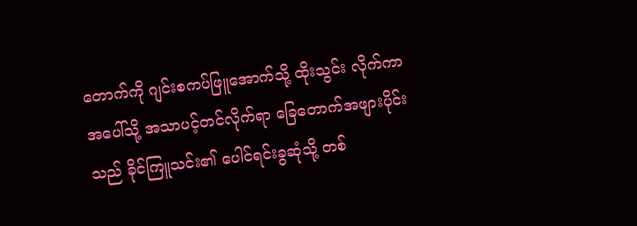တောက်ကို ဂျင်းစကပ်ဖြူအောက်သို့ ထိုးသွင်း လိုက်ကာ အပေါ်သို့ အသာပင့်တင်လိုက်ရာ ခြေတောက်အဖျားပိုင်းသည် ခိုင်ကြူသင်း၏ ပေါင်ရင်းခွဆုံသို့ တစ်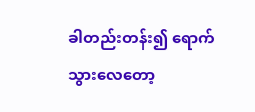ခါတည်းတန်း၍ ရောက်သွားလေတော့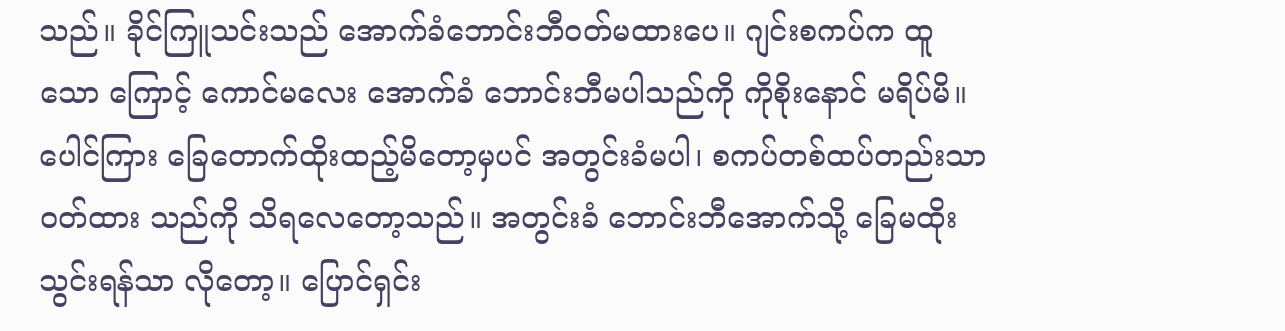သည်။ ခိုင်ကြူသင်းသည် အောက်ခံဘောင်းဘီ၀တ်မထားပေ။ ဂျင်းစကပ်က ထူသော ကြောင့် ကောင်မလေး အောက်ခံ ဘောင်းဘီမပါသည်ကို ကိုစိုးနောင် မရိပ်မိ။ ပေါင်ကြား ခြေတောက်ထိုးထည့်မိတော့မှပင် အတွင်းခံမပါ၊ စကပ်တစ်ထပ်တည်းသာ ၀တ်ထား သည်ကို သိရလေတော့သည်။ အတွင်းခံ ဘောင်းဘီအောက်သို့ ခြေမထိုးသွင်းရန်သာ လိုတော့။ ပြောင်ရှင်း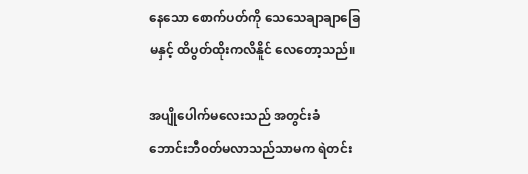နေသော စောက်ပတ်ကို သေသေချာချာခြေမနှင့် ထိပွတ်ထိုးကလိနိူင် လေတော့သည်။

အပျိုပေါက်မလေးသည် အတွင်းခံ ဘောင်းဘီ၀တ်မလာသည်သာမက ရဲတင်း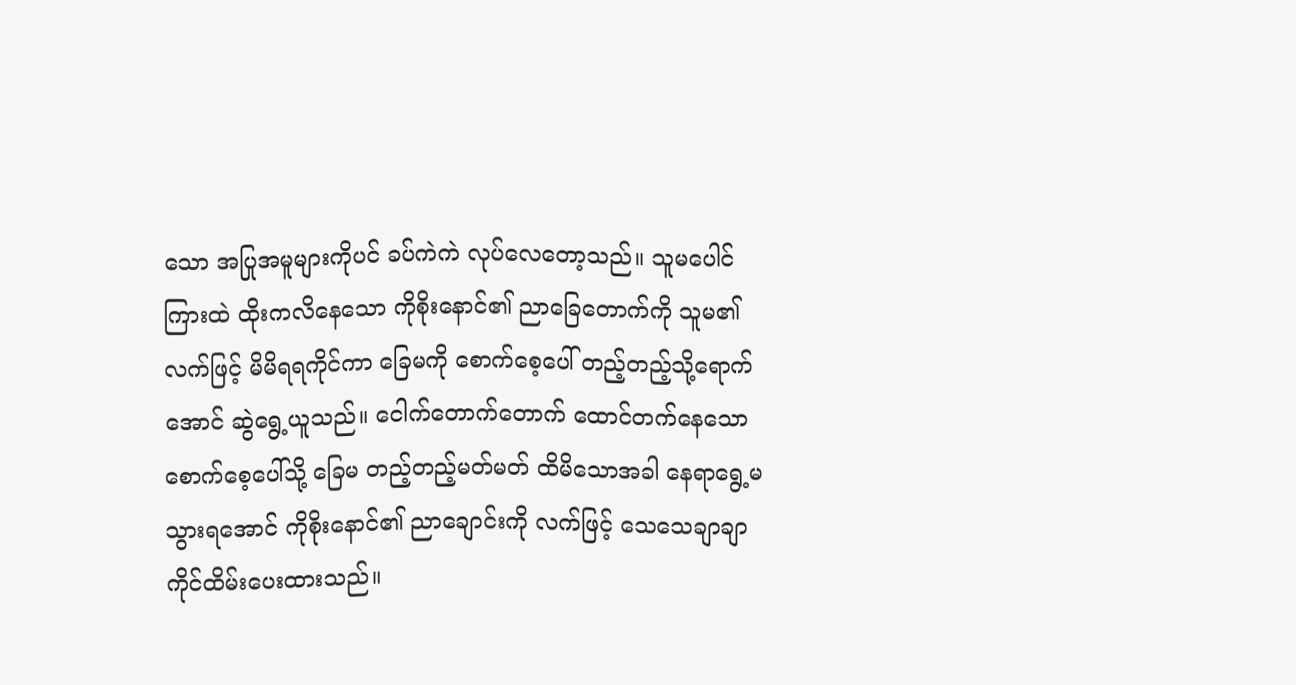သော အပြုအမူများကိုပင် ခပ်ကဲကဲ လုပ်လေတော့သည်။ သူမပေါင်ကြားထဲ ထိုးကလိနေသော ကိုစိုးနောင်၏ ညာခြေတောက်ကို သူမ၏ လက်ဖြင့် မိမိရရကိုင်ကာ ခြေမကို စောက်စေ့ပေါ် တည့်တည့်သို့ရောက်အောင် ဆွဲရွေ့ယူသည်။ ငေါက်တောက်တောက် ထောင်တက်နေသော စောက်စေ့ပေါ်သို့ ခြေမ တည့်တည့်မတ်မတ် ထိမိသောအခါ နေရာရွေ့မသွားရအောင် ကိုစိုးနောင်၏ ညာချောင်းကို လက်ဖြင့် သေသေချာချာကိုင်ထိမ်းပေးထားသည်။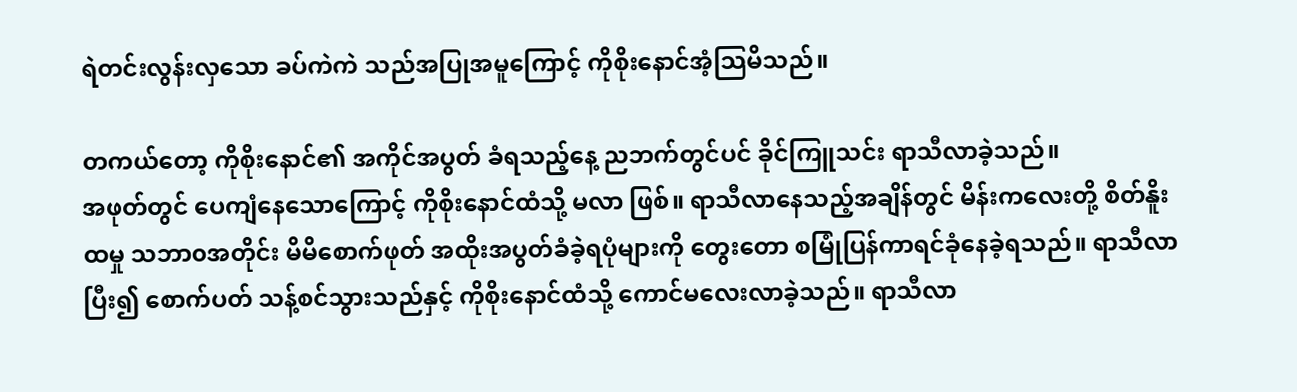ရဲတင်းလွန်းလှသော ခပ်ကဲကဲ သည်အပြုအမူကြောင့် ကိုစိုးနောင်အံ့သြမိသည်။

တကယ်တော့ ကိုစိုးနောင်၏ အကိုင်အပွတ် ခံရသည့်နေ့ ညဘက်တွင်ပင် ခိုင်ကြူသင်း ရာသီလာခဲ့သည်။
အဖုတ်တွင် ပေကျံနေသောကြောင့် ကိုစိုးနောင်ထံသို့ မလာ ဖြစ်။ ရာသီလာနေသည့်အချိန်တွင် မိန်းကလေးတို့ စိတ်နိူးထမှု သဘာ၀အတိုင်း မိမိစောက်ဖုတ် အထိုးအပွတ်ခံခဲ့ရပုံများကို တွေးတော စမြုံပြန်ကာရင်ခုံနေခဲ့ရသည်။ ရာသီလာပြီး၍ စောက်ပတ် သန့်စင်သွားသည်နှင့် ကိုစိုးနောင်ထံသို့ ကောင်မလေးလာခဲ့သည်။ ရာသီလာ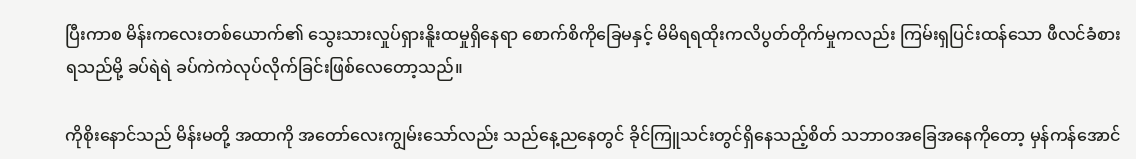ပြီးကာစ မိန်းကလေးတစ်ယောက်၏ သွေးသားလှုပ်ရှားနိူးထမှုရှိနေရာ စောက်စိကိုခြေမနှင့် မိမိရရထိုးကလိပွတ်တိုက်မှုကလည်း ကြမ်းရှပြင်းထန်သော ဖီလင်ခံစားရသည်မို့ ခပ်ရဲရဲ ခပ်ကဲကဲလုပ်လိုက်ခြင်းဖြစ်လေတော့သည်။

ကိုစိုးနောင်သည် မိန်းမတို့ အထာကို အတော်လေးကျွမ်းသော်လည်း သည်နေ့ညနေတွင် ခိုင်ကြူသင်းတွင်ရှိနေသည့်စိတ် သဘာ၀အခြေအနေကိုတော့ မှန်ကန်အောင်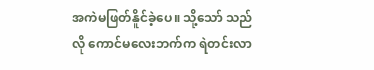အကဲမဖြတ်နိူင်ခဲ့ပေ။ သို့သော် သည်လို ကောင်မလေးဘက်က ရဲတင်းလာ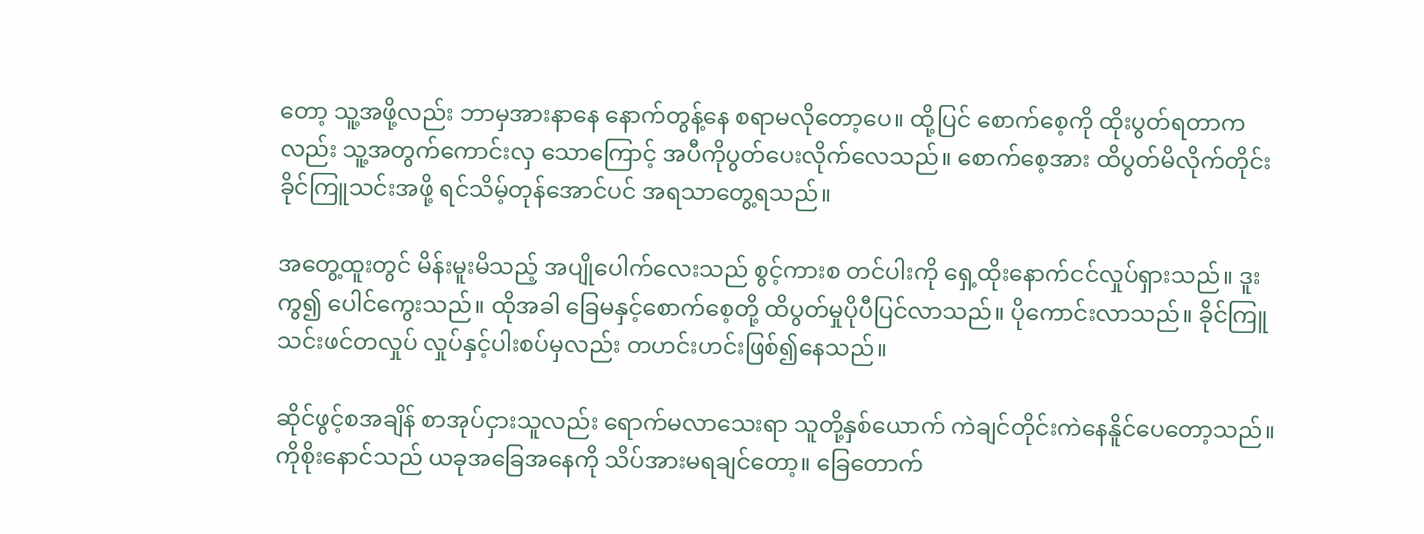တော့ သူ့အဖို့လည်း ဘာမှအားနာနေ နောက်တွန့်နေ စရာမလိုတော့ပေ။ ထို့ပြင် စောက်စေ့ကို ထိုးပွတ်ရတာကလည်း သူ့အတွက်ကောင်းလှ သောကြောင့် အပီကိုပွတ်ပေးလိုက်လေသည်။ စောက်စေ့အား ထိပွတ်မိလိုက်တိုင်း ခိုင်ကြူသင်းအဖို့ ရင်သိမ့်တုန်အောင်ပင် အရသာတွေ့ရသည်။

အတွေ့ထူးတွင် မိန်းမူးမိသည့် အပျိုပေါက်လေးသည် စွင့်ကားစ တင်ပါးကို ရှေ့ထိုးနောက်ငင်လှုပ်ရှားသည်။ ဒူးကွ၍ ပေါင်ကွေးသည်။ ထိုအခါ ခြေမနှင့်စောက်စေ့တို့ ထိပွတ်မှုပိုပီပြင်လာသည်။ ပိုကောင်းလာသည်။ ခိုင်ကြူသင်းဖင်တလှုပ် လှုပ်နှင့်ပါးစပ်မှလည်း တဟင်းဟင်းဖြစ်၍နေသည်။

ဆိုင်ဖွင့်စအချိန် စာအုပ်ငှားသူလည်း ရောက်မလာသေးရာ သူတို့နှစ်ယောက် ကဲချင်တိုင်းကဲနေနိူင်ပေတော့သည်။ ကိုစိုးနောင်သည် ယခုအခြေအနေကို သိပ်အားမရချင်တော့။ ခြေတောက်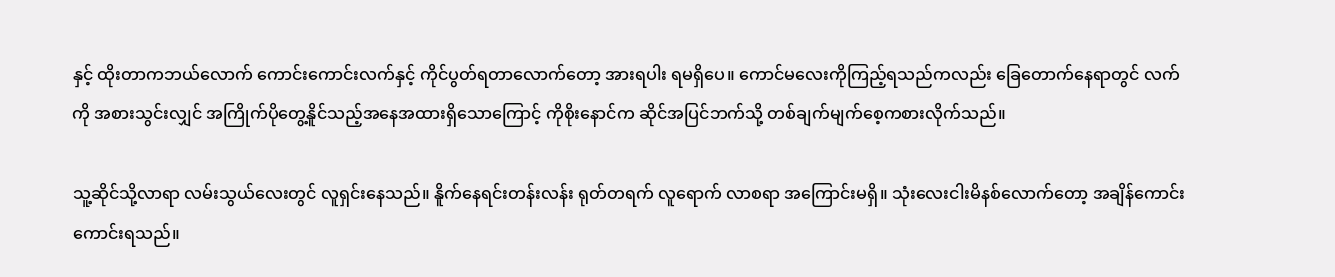နှင့် ထိုးတာကဘယ်လောက် ကောင်းကောင်းလက်နှင့် ကိုင်ပွတ်ရတာလောက်တော့ အားရပါး ရမရှိပေ။ ကောင်မလေးကိုကြည့်ရသည်ကလည်း ခြေတောက်နေရာတွင် လက်ကို အစားသွင်းလျှင် အကြိုက်ပိုတွေ့နိူင်သည့်အနေအထားရှိသောကြောင့် ကိုစိုးနောင်က ဆိုင်အပြင်ဘက်သို့ တစ်ချက်မျက်စေ့ကစားလိုက်သည်။

သူ့ဆိုင်သို့လာရာ လမ်းသွယ်လေးတွင် လူရှင်းနေသည်။ နိူက်နေရင်းတန်းလန်း ရုတ်တရက် လူရောက် လာစရာ အကြောင်းမရှိ။ သုံးလေးငါးမိနစ်လောက်တော့ အချိန်ကောင်းကောင်းရသည်။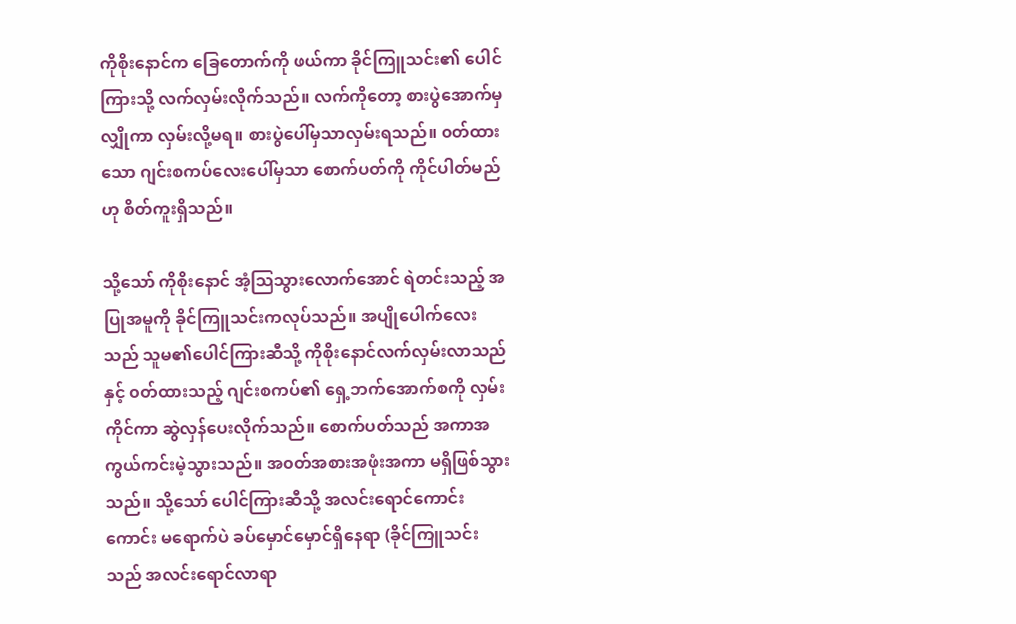ကိုစိုးနောင်က ခြေတောက်ကို ဖယ်ကာ ခိုင်ကြူသင်း၏ ပေါင်ကြားသို့ လက်လှမ်းလိုက်သည်။ လက်ကိုတော့ စားပွဲအောက်မှလျှိုကာ လှမ်းလို့မရ။ စားပွဲပေါ်မှသာလှမ်းရသည်။ ၀တ်ထားသော ဂျင်းစကပ်လေးပေါ်မှသာ စောက်ပတ်ကို ကိုင်ပါတ်မည်ဟု စိတ်ကူးရှိသည်။

သို့သော် ကိုစိုးနောင် အံ့သြသွားလောက်အောင် ရဲတင်းသည့် အပြုအမူကို ခိုင်ကြူသင်းကလုပ်သည်။ အပျိုပေါက်လေးသည် သူမ၏ပေါင်ကြားဆီသို့ ကိုစိုးနောင်လက်လှမ်းလာသည်နှင့် ၀တ်ထားသည့် ဂျင်းစကပ်၏ ရှေ့ဘက်အောက်စကို လှမ်းကိုင်ကာ ဆွဲလှန်ပေးလိုက်သည်။ စောက်ပတ်သည် အကာအကွယ်ကင်းမဲ့သွားသည်။ အ၀တ်အစားအဖုံးအကာ မရှိဖြစ်သွားသည်။ သို့သော် ပေါင်ကြားဆီသို့ အလင်းရောင်ကောင်းကောင်း မရောက်ပဲ ခပ်မှောင်မှောင်ရှိနေရာ (ခိုင်ကြူသင်းသည် အလင်းရောင်လာရာ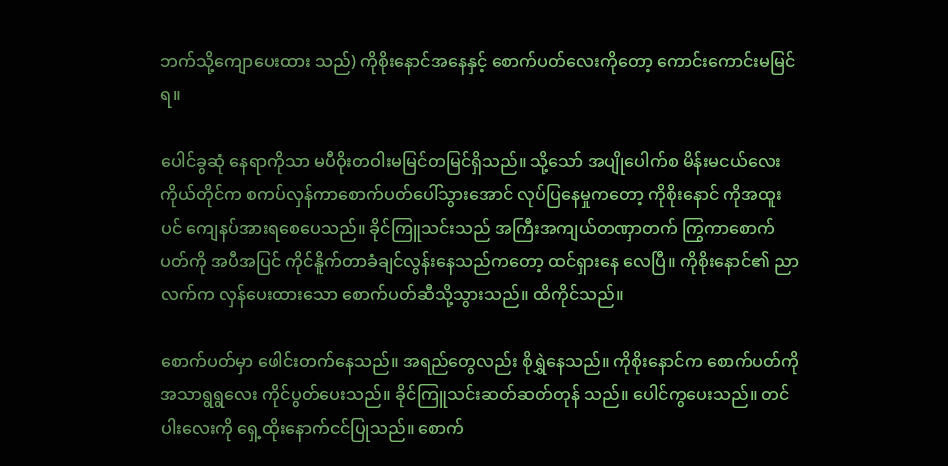ဘက်သို့ကျောပေးထား သည်) ကိုစိုးနောင်အနေနှင့် စောက်ပတ်လေးကိုတော့ ကောင်းကောင်းမမြင်ရ။

ပေါင်ခွဆုံ နေရာကိုသာ မပီဝိုးတဝါးမမြင်တမြင်ရှိသည်။ သို့သော် အပျိုပေါက်စ မိန်းမငယ်လေးကိုယ်တိုင်က စကပ်လှန်ကာစောက်ပတ်ပေါ်သွားအောင် လုပ်ပြနေမှုကတော့ ကိုစိုးနောင် ကိုအထူးပင် ကျေနပ်အားရစေပေသည်။ ခိုင်ကြူသင်းသည် အကြီးအကျယ်တဏှာတက် ကြွကာစောက်ပတ်ကို အပီအပြင် ကိုင်နိူက်တာခံချင်လွန်းနေသည်ကတော့ ထင်ရှားနေ လေပြီ။ ကိုစိုးနောင်၏ ညာလက်က လှန်ပေးထားသော စောက်ပတ်ဆီသို့သွားသည်။ ထိကိုင်သည်။

စောက်ပတ်မှာ ဖေါင်းတက်နေသည်။ အရည်တွေလည်း စိုရွှဲနေသည်။ ကိုစိုးနောင်က စောက်ပတ်ကိုအသာရွရွလေး ကိုင်ပွတ်ပေးသည်။ ခိုင်ကြူသင်းဆတ်ဆတ်တုန် သည်။ ပေါင်ကွပေးသည်။ တင်ပါးလေးကို ရှေ့ထိုးနောက်ငင်ပြုသည်။ စောက်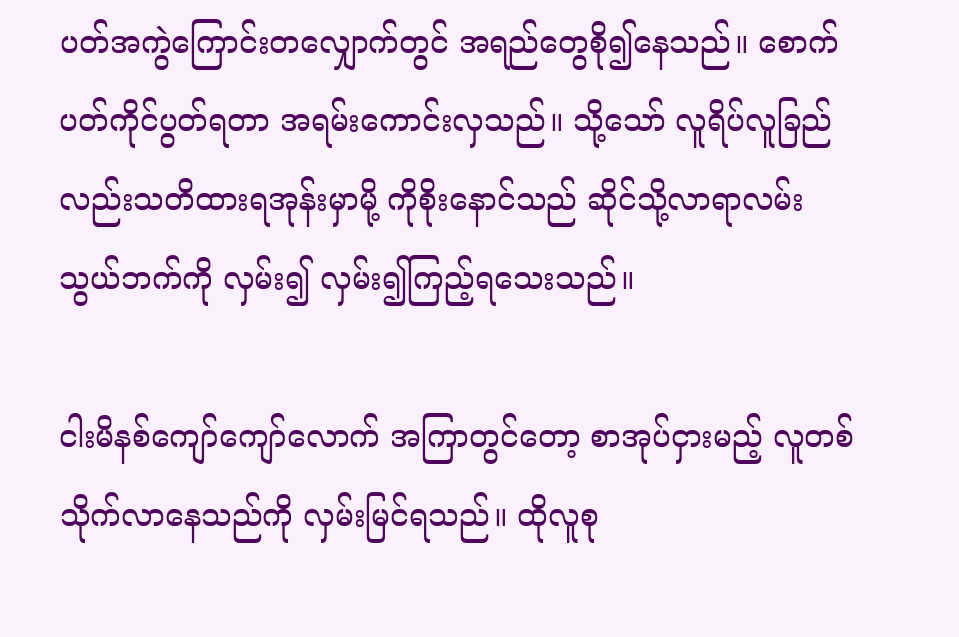ပတ်အကွဲကြောင်းတလျှောက်တွင် အရည်တွေစို၍နေသည်။ စောက်ပတ်ကိုင်ပွတ်ရတာ အရမ်းကောင်းလှသည်။ သို့သော် လူရိပ်လူခြည် လည်းသတိထားရအုန်းမှာမို့ ကိုစိုးနောင်သည် ဆိုင်သို့လာရာလမ်းသွယ်ဘက်ကို လှမ်း၍ လှမ်း၍ကြည့်ရသေးသည်။

ငါးမိနစ်ကျော်ကျော်လောက် အကြာတွင်တော့ စာအုပ်ငှားမည့် လူတစ်သိုက်လာနေသည်ကို လှမ်းမြင်ရသည်။ ထိုလူစု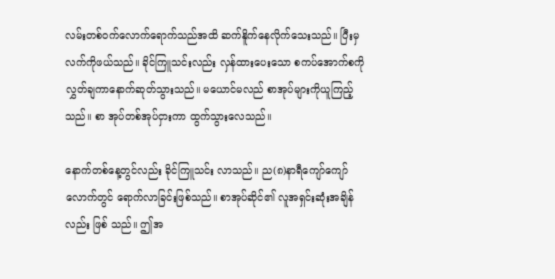လမ်းတစ်၀က်လောက်ရောက်သည်အထိ ဆက်နိူက်နေလိုက်သေးသည်။ ပြီးမှလက်ကိုဖယ်သည်။ ခိုင်ကြူသင်းလည်း လှန်ထားပေးသော စကပ်အောက်စကို လွှတ်ချကာနောက်ဆုတ်သွားသည်။ မယောင်မလည် စာအုပ်များကိုယူကြည့်သည်။ စာ အုပ်တစ်အုပ်ငှားကာ ထွက်သွားလေသည်။

နောက်တစ်နေ့တွင်လည်း ခိုင်ကြူသင်း လာသည်။ ည(၈)နာရီကျော်ကျော် လောက်တွင် ရောက်လာခြင်းဖြစ်သည်။ စာအုပ်ဆိုင်၏ လူအရှင်းဆုံးအချိန်လည်း ဖြစ် သည်။ ဤအ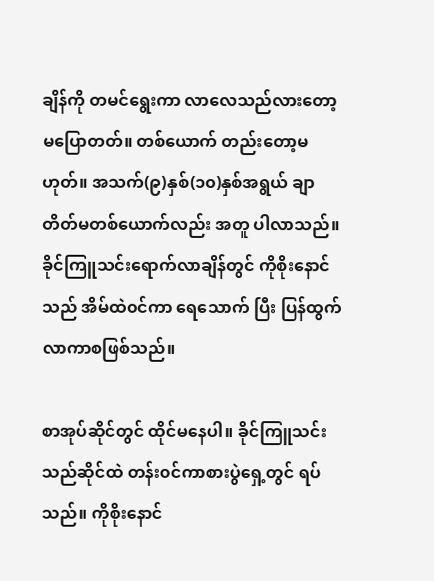ချိန်ကို တမင်ရွေးကာ လာလေသည်လားတော့ မပြောတတ်။ တစ်ယောက် တည်းတော့မဟုတ်။ အသက်(၉)နှစ်(၁၀)နှစ်အရွယ် ချာတိတ်မတစ်ယောက်လည်း အတူ ပါလာသည်။ ခိုင်ကြူသင်းရောက်လာချိန်တွင် ကိုစိုးနောင်သည် အိမ်ထဲ၀င်ကာ ရေသောက် ပြီး ပြန်ထွက်လာကာစဖြစ်သည်။

စာအုပ်ဆိုင်တွင် ထိုင်မနေပါ။ ခိုင်ကြူသင်းသည်ဆိုင်ထဲ တန်း၀င်ကာစားပွဲရှေ့တွင် ရပ်သည်။ ကိုစိုးနောင်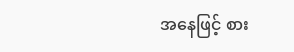အနေဖြင့် စား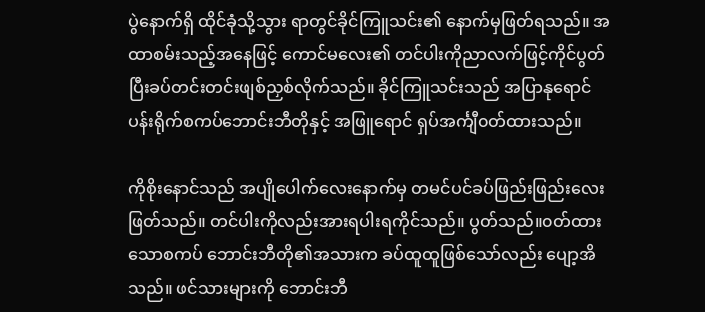ပွဲနောက်ရှိ ထိုင်ခုံသို့သွား ရာတွင်ခိုင်ကြူသင်း၏ နောက်မှဖြတ်ရသည်။ အထာစမ်းသည့်အနေဖြင့် ကောင်မလေး၏ တင်ပါးကိုညာလက်ဖြင့်ကိုင်ပွတ် ပြီးခပ်တင်းတင်းဖျစ်ညှစ်လိုက်သည်။ ခိုင်ကြူသင်းသည် အပြာနုရောင်ပန်းရိုက်စကပ်ဘောင်းဘီတိုနှင့် အဖြူရောင် ရှပ်အင်္ကျီ၀တ်ထားသည်။

ကိုစိုးနောင်သည် အပျိုပေါက်လေးနောက်မှ တမင်ပင်ခပ်ဖြည်းဖြည်းလေး ဖြတ်သည်။ တင်ပါးကိုလည်းအားရပါးရကိုင်သည်။ ပွတ်သည်။၀တ်ထားသောစကပ် ဘောင်းဘီတို၏အသားက ခပ်ထူထူဖြစ်သော်လည်း ပျော့အိသည်။ ဖင်သားများကို ဘောင်းဘီ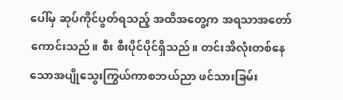ပေါ်မှ ဆုပ်ကိုင်ပွတ်ရသည့် အထိအတွေ့က အရသာအတော်ကောင်းသည်။ စီး စီးပိုင်ပိုင်ရှိသည်။ တင်းအိလုံးတစ်နေသောအပျိုသွေးကြွယ်ကာစဘယ်ညာ ဖင်သားခြမ်း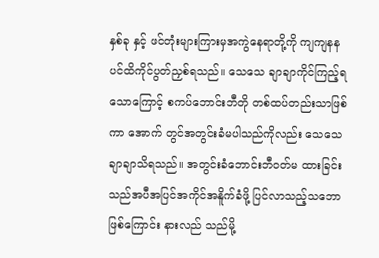နှစ်ခု နှင့် ဖင်တုံးများကြားမှအကွဲနေရာတို့ကို ကျကျနနပင်ထိကိုင်ပွတ်ညှစ်ရသည်။ သေသေ ချာချာကိုင်ကြည့်ရသောကြောင့် စကပ်ဘောင်းဘီတို တစ်ထပ်တည်းသာဖြစ်ကာ အောက် တွင်အတွင်းခံမပါသည်ကိုလည်း သေသေချာချာသိရသည်။ အတွင်းခံဘောင်းဘီ၀တ်မ ထားခြင်းသည်အပီအပြင်အကိုင်အနိူက်ခံဖို့ ပြင်လာသည့်သဘောဖြစ်ကြောင်း နားလည် သည်မို့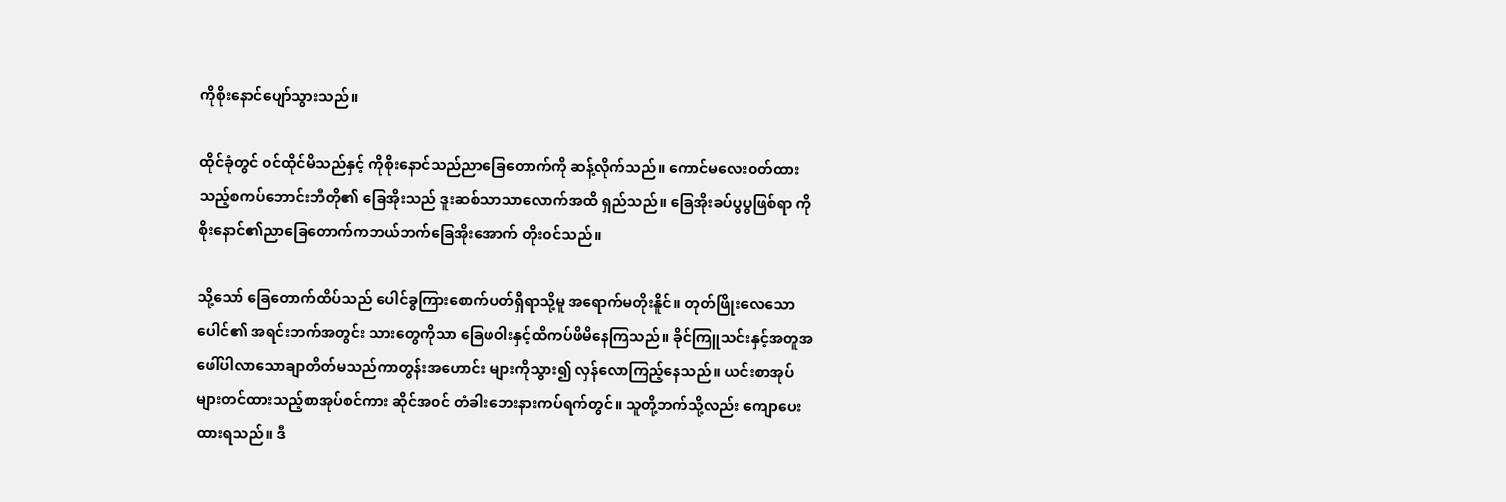ကိုစိုးနောင်ပျော်သွားသည်။

ထိုင်ခုံတွင် ၀င်ထိုင်မိသည်နှင့် ကိုစိုးနောင်သည်ညာခြေတောက်ကို ဆန့်လိုက်သည်။ ကောင်မလေး၀တ်ထားသည့်စကပ်ဘောင်းဘီတို၏ ခြေအိုးသည် ဒူးဆစ်သာသာလောက်အထိ ရှည်သည်။ ခြေအိုးခပ်ပွပွဖြစ်ရာ ကိုစိုးနောင်၏ညာခြေတောက်ကဘယ်ဘက်ခြေအိုးအောက် တိုး၀င်သည်။

သို့သော် ခြေတောက်ထိပ်သည် ပေါင်ခွကြားစောက်ပတ်ရှိရာသို့မူ အရောက်မတိုးနိူင်။ တုတ်ဖြိုးလေသောပေါင်၏ အရင်းဘက်အတွင်း သားတွေကိုသာ ခြေဖဝါးနှင့်ထိကပ်ဖိမိနေကြသည်။ ခိုင်ကြူသင်းနှင့်အတူအဖေါ်ပါလာသောချာတိတ်မသည်ကာတွန်းအဟောင်း များကိုသွား၍ လှန်လောကြည့်နေသည်။ ယင်းစာအုပ်များတင်ထားသည့်စာအုပ်စင်ကား ဆိုင်အ၀င် တံခါးဘေးနားကပ်ရက်တွင်။ သူတို့ဘက်သို့လည်း ကျောပေးထားရသည်။ ဒီ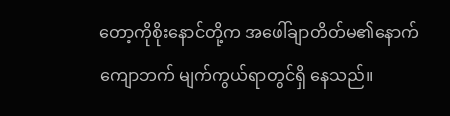တော့ကိုစိုးနောင်တို့က အဖေါ်ချာတိတ်မ၏နောက်ကျောဘက် မျက်ကွယ်ရာတွင်ရှိ နေသည်။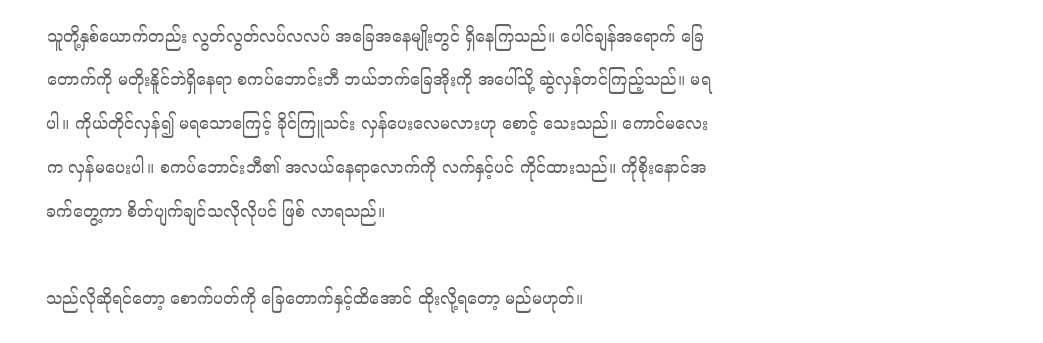သူတို့နှစ်ယောက်တည်း လွတ်လွတ်လပ်လလပ် အခြေအနေမျိုးတွင် ရှိနေကြသည်။ ပေါင်ချန်အရောက် ခြေတောက်ကို မတိုးနိူင်ဘဲရှိနေရာ စကပ်ဘောင်းဘီ ဘယ်ဘက်ခြေအိုးကို အပေါ်သို့ ဆွဲလှန်တင်ကြည့်သည်။ မရပါ။ ကိုယ်တိုင်လှန်၍ မရသောကြေင့် ခိုင်ကြူသင်း လှန်ပေးလေမလားဟု စောင့် သေးသည်။ ကောင်မလေးက လှန်မပေးပါ။ စကပ်ဘောင်းဘီ၏ အလယ်နေရာလောက်ကို လက်နှင့်ပင် ကိုင်ထားသည်။ ကိုစိုးနောင်အခက်တွေ့ကာ စိတ်ပျက်ချင်သလိုလိုပင် ဖြစ် လာရသည်။

သည်လိုဆိုရင်တော့ စောက်ပတ်ကို ခြေတောက်နှင့်ထိအောင် ထိုးလို့ရတော့ မည်မဟုတ်။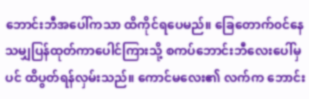ဘောင်းဘီအပေါ်ကသာ ထိကိုင်ရပေမည်။ ခြေတောက်၀င်နေသမျှပြန်ထုတ်ကာပေါင်ကြားသို့ စကပ်ဘောင်းဘီလေးပေါ်မှပင် ထိပွတ်ရန်လှမ်းသည်။ ကောင်မလေး၏ လက်က ဘောင်း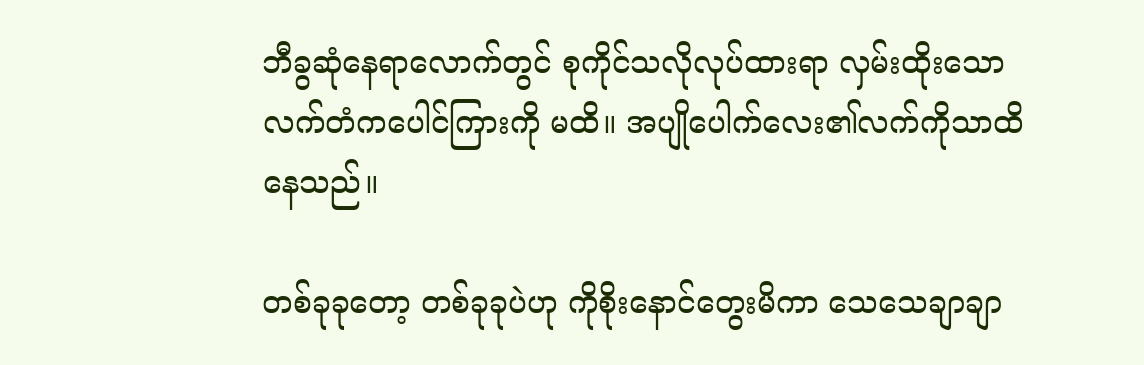ဘီခွဆုံနေရာလောက်တွင် စုကိုင်သလိုလုပ်ထားရာ လှမ်းထိုးသော လက်တံကပေါင်ကြားကို မထိ။ အပျိုပေါက်လေး၏လက်ကိုသာထိနေသည်။

တစ်ခုခုတော့ တစ်ခုခုပဲဟု ကိုစိုးနောင်တွေးမိကာ သေသေချာချာ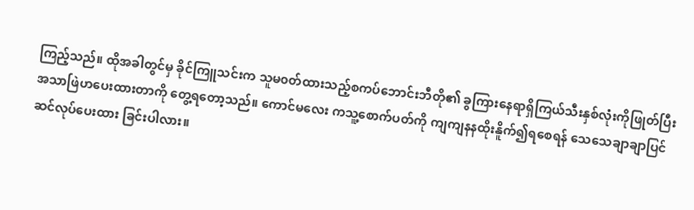ကြည့်သည်။ ထိုအခါတွင်မှ ခိုင်ကြူသင်းက သူမ၀တ်ထားသည့်စကပ်ဘောင်းဘီတို၏ ခွကြားနေရာရှိကြယ်သီးနှစ်လုံးကိုဖြုတ်ပြီး အသာဖြဲဟပေးထားတာကို တွေ့ရတော့သည်။ ကောင်မလေး ကသူ့စောက်ပတ်ကို ကျကျနနထိုးနိူက်၍ရစေရန် သေသေချာချာပြင်ဆင်လုပ်ပေးထား ခြင်းပါလား။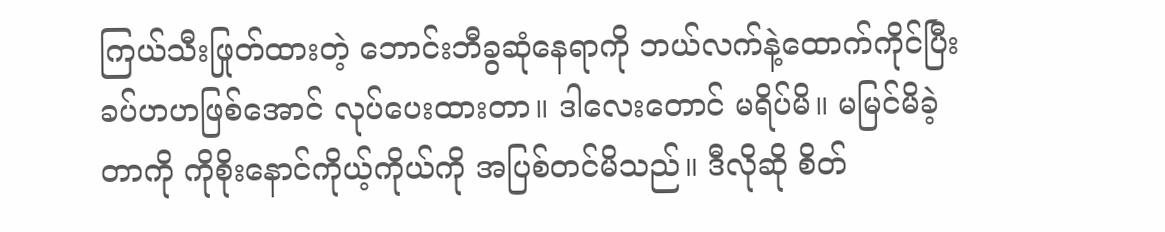ကြယ်သီးဖြုတ်ထားတဲ့ ဘောင်းဘီခွဆုံနေရာကို ဘယ်လက်နဲ့ထောက်ကိုင်ပြီး ခပ်ဟဟဖြစ်အောင် လုပ်ပေးထားတာ။ ဒါလေးတောင် မရိပ်မိ။ မမြင်မိခဲ့တာကို ကိုစိုးနောင်ကိုယ့်ကိုယ်ကို အပြစ်တင်မိသည်။ ဒီလိုဆို စိတ်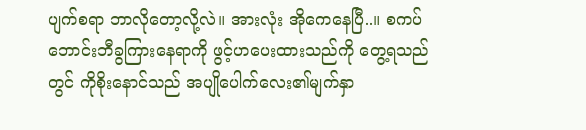ပျက်စရာ ဘာလိုတော့လို့လဲ။ အားလုံး အိုကေနေပြီ..။ စကပ်ဘောင်းဘီခွကြားနေရာကို ဖွင့်ဟပေးထားသည်ကို တွေ့ရသည်တွင် ကိုစိုးနောင်သည် အပျိုပေါက်လေး၏မျက်နှာ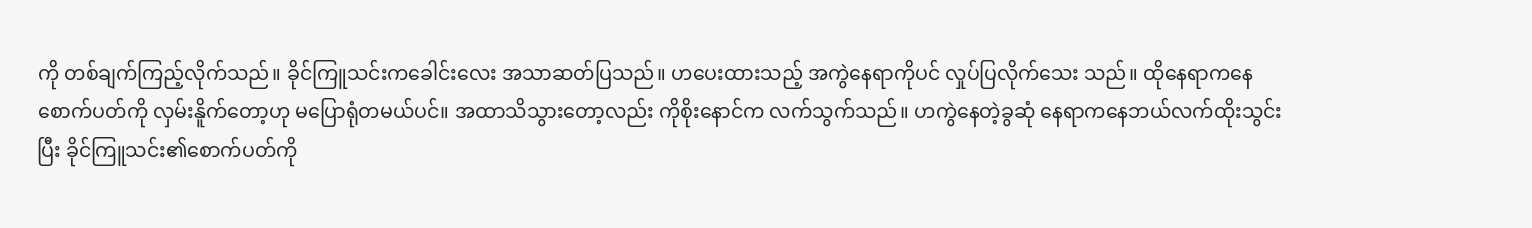ကို တစ်ချက်ကြည့်လိုက်သည်။ ခိုင်ကြူသင်းကခေါင်းလေး အသာဆတ်ပြသည်။ ဟပေးထားသည့် အကွဲနေရာကိုပင် လှုပ်ပြလိုက်သေး သည်။ ထိုနေရာကနေ စောက်ပတ်ကို လှမ်းနိူက်တော့ဟု မပြောရုံတမယ်ပင်။ အထာသိသွားတော့လည်း ကိုစိုးနောင်က လက်သွက်သည်။ ဟကွဲနေတဲ့ခွဆုံ နေရာကနေဘယ်လက်ထိုးသွင်းပြီး ခိုင်ကြူသင်း၏စောက်ပတ်ကို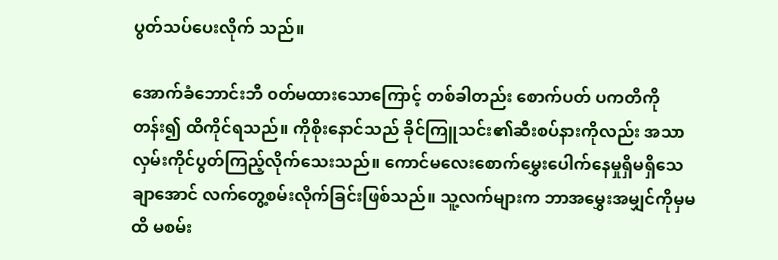ပွတ်သပ်ပေးလိုက် သည်။

အောက်ခံဘောင်းဘီ ၀တ်မထားသောကြောင့် တစ်ခါတည်း စောက်ပတ် ပကတိကို တန်း၍ ထိကိုင်ရသည်။ ကိုစိုးနောင်သည် ခိုင်ကြူသင်း၏ဆီးစပ်နားကိုလည်း အသာလှမ်းကိုင်ပွတ်ကြည့်လိုက်သေးသည်။ ကောင်မလေးစောက်မွှေးပေါက်နေမှုရှိမရှိသေချာအောင် လက်တွေ့စမ်းလိုက်ခြင်းဖြစ်သည်။ သူ့လက်များက ဘာအမွှေးအမျှင်ကိုမှမထိ မစမ်း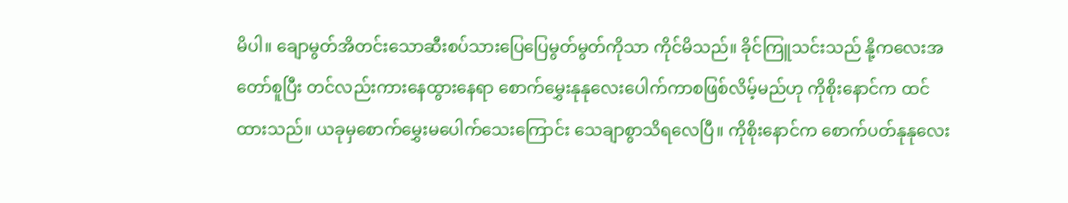မိပါ။ ချောမွတ်အိတင်းသောဆီးစပ်သားပြေပြေမွတ်မွတ်ကိုသာ ကိုင်မိသည်။ ခိုင်ကြူသင်းသည် နို့ကလေးအတော်စူပြီး တင်လည်းကားနေထွားနေရာ စောက်မွှေးနုနုလေးပေါက်ကာစဖြစ်လိမ့်မည်ဟု ကိုစိုးနောင်က ထင်ထားသည်။ ယခုမှစောက်မွှေးမပေါက်သေးကြောင်း သေချာစွာသိရလေပြီ။ ကိုစိုးနောင်က စောက်ပတ်နုနုလေး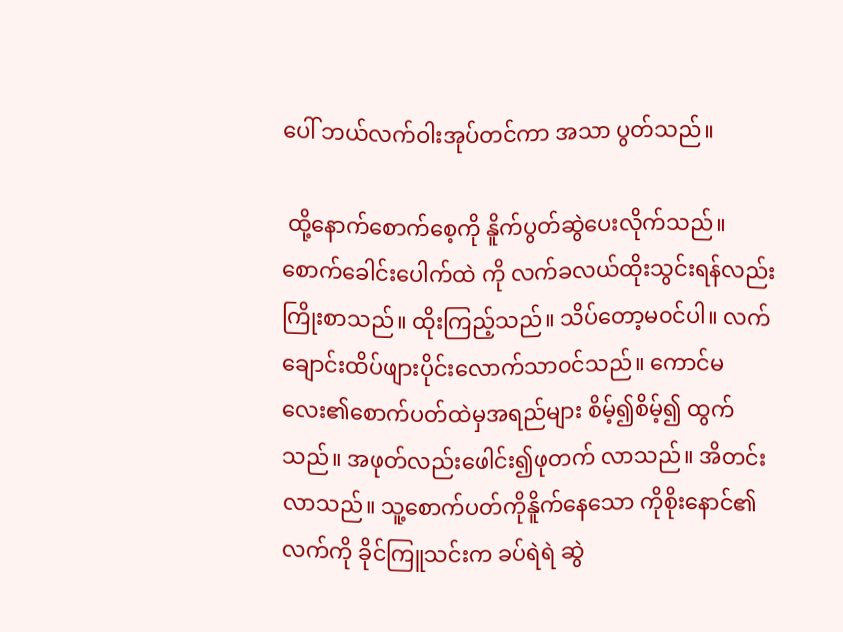ပေါ် ဘယ်လက်ဝါးအုပ်တင်ကာ အသာ ပွတ်သည်။

 ထို့နောက်စောက်စေ့ကို နိူက်ပွတ်ဆွဲပေးလိုက်သည်။ စောက်ခေါင်းပေါက်ထဲ ကို လက်ခလယ်ထိုးသွင်းရန်လည်းကြိုးစာသည်။ ထိုးကြည့်သည်။ သိပ်တော့မ၀င်ပါ။ လက်ချောင်းထိပ်ဖျားပိုင်းလောက်သာ၀င်သည်။ ကောင်မ လေး၏စောက်ပတ်ထဲမှအရည်များ စိမ့်၍စိမ့်၍ ထွက်သည်။ အဖုတ်လည်းဖေါင်း၍ဖုတက် လာသည်။ အိတင်းလာသည်။ သူ့စောက်ပတ်ကိုနိူက်နေသော ကိုစိုးနောင်၏လက်ကို ခိုင်ကြူသင်းက ခပ်ရဲရဲ ဆွဲ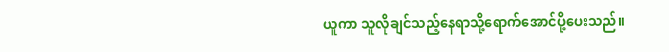ယူကာ သူလိုချင်သည့်နေရာသို့ရောက်အောင်ပို့ပေးသည်။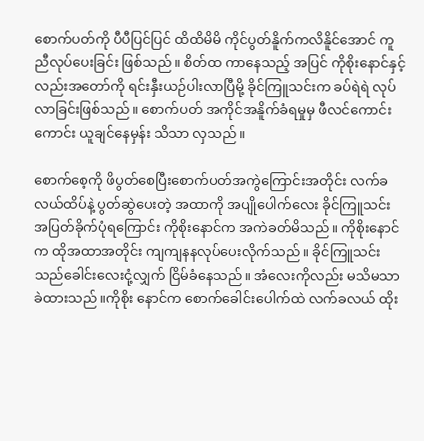စောက်ပတ်ကို ပီပီပြင်ပြင် ထိထိမိမိ ကိုင်ပွတ်နိူက်ကလိနိူင်အောင် ကူညီလုပ်ပေးခြင်း ဖြစ်သည်။ စိတ်ထ ကာနေသည့် အပြင် ကိုစိုးနောင်နှင့်လည်းအတော်ကို ရင်းနှီးယဉ်ပါးလာပြီမို့ ခိုင်ကြူသင်းက ခပ်ရဲရဲ လုပ်လာခြင်းဖြစ်သည်။ စောက်ပတ် အကိုင်အနိူက်ခံရမှုမှ ဖီလင်ကောင်းကောင်း ယူချင်နေမှန်း သိသာ လှသည်။

စောက်စေ့ကို ဖိပွတ်စေပြီးစောက်ပတ်အကွဲကြောင်းအတိုင်း လက်ခလယ်ထိပ်နဲ့ ပွတ်ဆွဲပေးတဲ့ အထာကို အပျိုပေါက်လေး ခိုင်ကြူသင်း အပြတ်ခိုက်ပုံရကြောင်း ကိုစိုးနောင်က အကဲခတ်မိသည်။ ကိုစိုးနောင်က ထိုအထာအတိုင်း ကျကျနနလုပ်ပေးလိုက်သည်။ ခိုင်ကြူသင်း သည်ခေါင်းလေးငုံ့လျှက် ငြိမ်ခံနေသည်။ အံလေးကိုလည်း မသိမသာခဲထားသည်။ကိုစိုး နောင်က စောက်ခေါင်းပေါက်ထဲ လက်ခလယ် ထိုး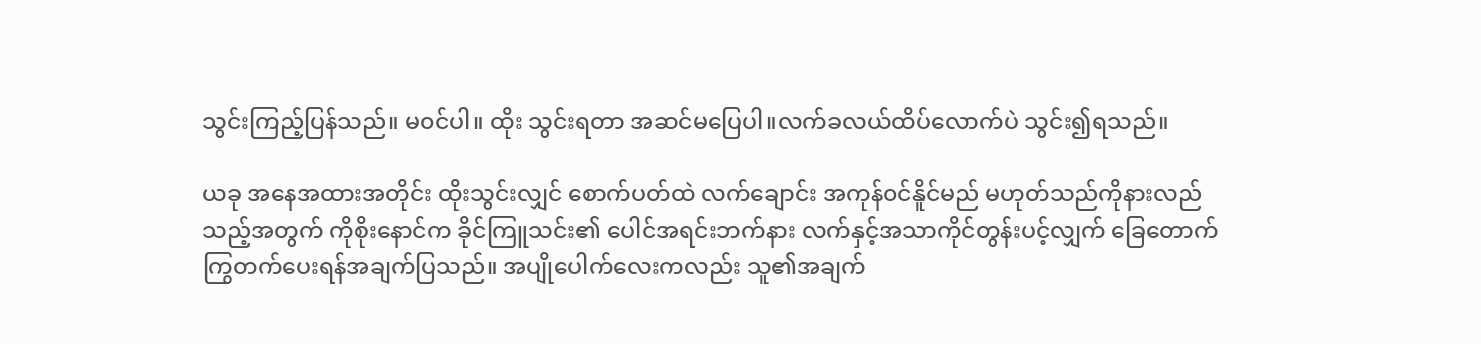သွင်းကြည့်ပြန်သည်။ မ၀င်ပါ။ ထိုး သွင်းရတာ အဆင်မပြေပါ။လက်ခလယ်ထိပ်လောက်ပဲ သွင်း၍ရသည်။

ယခု အနေအထားအတိုင်း ထိုးသွင်းလျှင် စောက်ပတ်ထဲ လက်ချောင်း အကုန်၀င်နိူင်မည် မဟုတ်သည်ကိုနားလည်သည့်အတွက် ကိုစိုးနောင်က ခိုင်ကြူသင်း၏ ပေါင်အရင်းဘက်နား လက်နှင့်အသာကိုင်တွန်းပင့်လျှက် ခြေတောက် ကြွတက်ပေးရန်အချက်ပြသည်။ အပျိုပေါက်လေးကလည်း သူ၏အချက်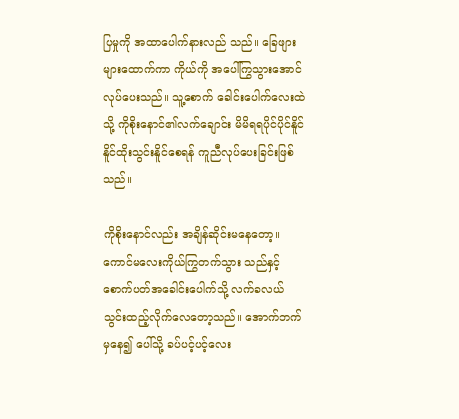ပြမှုကို အထာပေါက်နားလည် သည်။ ခြေဖျားများထောက်ကာ ကိုယ်ကို အပေါ်ကြွသွားအောင် လုပ်ပေးသည်။ သူ့စောက် ခေါင်းပေါက်လေးထဲသို့ ကိုစိုးနောင်၏လက်ချောင်း မိမိရရပိုင်ပိုင်နိူင်နိူင်ထိုးသွင်းနိူင်စေရန် ကူညီလုပ်ပေးခြင်းဖြစ်သည်။

ကိုစိုးနောင်လည်း အချိန်ဆိုင်းမနေတော့။ ကောင်မလေးကိုယ်ကြွတက်သွား သည်နှင့် စောက်ပတ်အခေါင်းပေါက်သို့ လက်ခလယ် သွင်းထည့်လိုက်လေတော့သည်။ အောက်ဘက်မှနေ၍ ပေါ်သို့ ခပ်ပင့်ပင့်လေး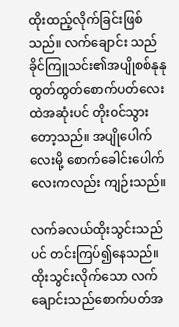ထိုးထည့်လိုက်ခြင်းဖြစ်သည်။ လက်ချောင်း သည် ခိုင်ကြူသင်း၏အပျိုစစ်နုနုထွတ်ထွတ်စောက်ပတ်လေးထဲအဆုံးပင် တိုး၀င်သွား တော့သည်။ အပျိုပေါက်လေးမို့ စောက်ခေါင်းပေါက်လေးကလည်း ကျဉ်းသည်။

လက်ခလယ်ထိုးသွင်းသည်ပင် တင်းကြပ်၍နေသည်။ ထိုးသွင်းလိုက်သော လက်ချောင်းသည်စောက်ပတ်အ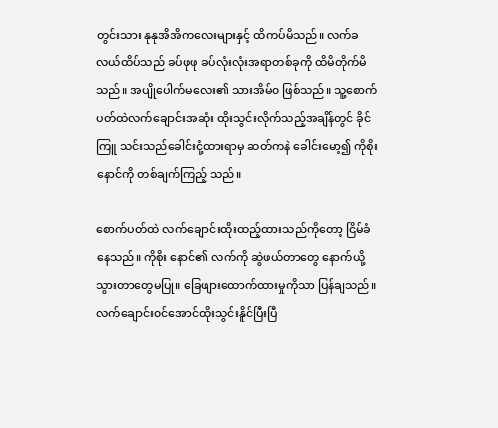တွင်းသား နုနုအိအိကလေးများနှင့် ထိကပ်မိသည်။ လက်ခလယ်ထိပ်သည် ခပ်ဖုဖု ခပ်လုံးလုံးအရာတစ်ခုကို ထိမိတိုက်မိသည်။ အပျိုပေါက်မလေး၏ သားအိမ်၀ ဖြစ်သည်။ သူ့စောက်ပတ်ထဲလက်ချောင်းအဆုံး ထိုးသွင်းလိုက်သည့်အချိန်တွင် ခိုင်ကြူ သင်းသည်ခေါင်းငုံ့ထားရာမှ ဆတ်ကနဲ ခေါင်းမော့၍ ကိုစိုးနောင်ကို တစ်ချက်ကြည့် သည်။

စောက်ပတ်ထဲ လက်ချောင်းထိုးထည့်ထားသည်ကိုတော့ ငြိမ်ခံနေသည်။ ကိုစိုး နောင်၏ လက်ကို ဆွဲဖယ်တာတွေ နောက်ယို့သွားတာတွေမပြု။ ခြေဖျားထောက်ထားမှုကိုသာ ပြန်ချသည်။ လက်ချောင်း၀င်အောင်ထိုးသွင်းနိူင်ပြီးပြီ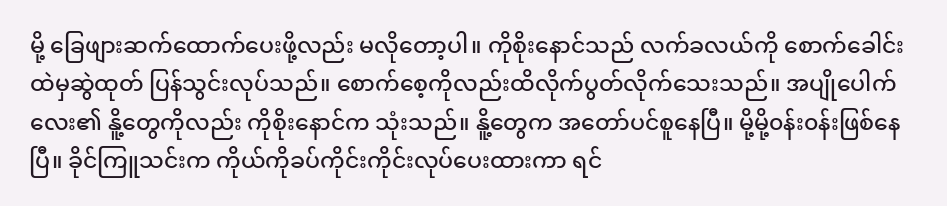မို့ ခြေဖျားဆက်ထောက်ပေးဖို့လည်း မလိုတော့ပါ။ ကိုစိုးနောင်သည် လက်ခလယ်ကို စောက်ခေါင်းထဲမှဆွဲထုတ် ပြန်သွင်းလုပ်သည်။ စောက်စေ့ကိုလည်းထိလိုက်ပွတ်လိုက်သေးသည်။ အပျိုပေါက်လေး၏ နိူ့တွေကိုလည်း ကိုစိုးနောင်က သုံးသည်။ နိူ့တွေက အတော်ပင်စူနေပြီ။ မို့မို့၀န်း၀န်းဖြစ်နေပြီ။ ခိုင်ကြူသင်းက ကိုယ်ကိုခပ်ကိုင်းကိုင်းလုပ်ပေးထားကာ ရင်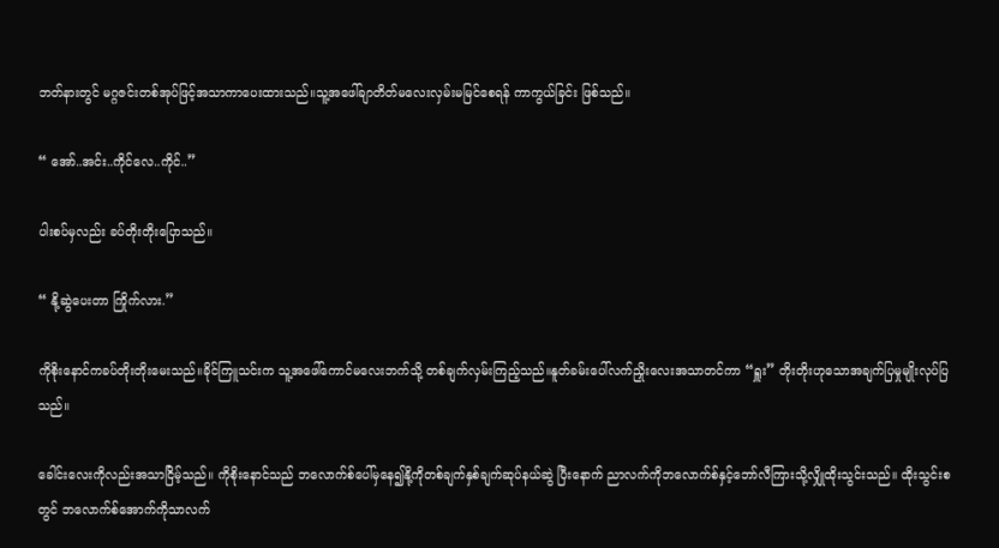ဘတ်နားတွင် မဂ္ဂဇင်းတစ်အုပ်ဖြင့်အသာကာပေးထားသည်။သူ့အဖေါ်ချာတိတ်မလေးလှမ်းမမြင်စေရန် ကာကွယ်ခြင်း ဖြစ်သည်။

“ အော်..အင်း..ကိုင်လေ..ကိုင်..”

ပါးစပ်မှလည်း ခပ်တိုးတိုးပြောသည်။

“ နို့ဆွဲပေးတာ ကြိုက်လား.”

ကိုစိုးနောင်ကခပ်တိုးတိုးမေးသည်။ခိုင်ကြူသင်းက သူ့အဖေါ်ကောင်မလေးဘက်သို့ တစ်ချက်လှမ်းကြည့်သည်။နူတ်ခမ်းပေါ်လက်ညှိုးလေးအသာတင်ကာ “ရှူး” တိုးတိုးဟုသောအချက်ပြမှုမျိုးလုပ်ပြ သည်။

ခေါင်းလေးကိုလည်းအသာငြိမ့်သည်။ ကိုစိုးနောင်သည် ဘလောက်စ်ပေါ်မှနေ၍နို့ကိုတစ်ချက်နှစ်ချက်ဆုပ်နယ်ဆွဲ ပြီးနောက် ညာလက်ကိုဘလောက်စ်နှင့်ဘော်လီကြားသို့လျှိုထိုးသွင်းသည်။ ထိုးသွင်းစ တွင် ဘလောက်စ်အောက်ကိုသာလက်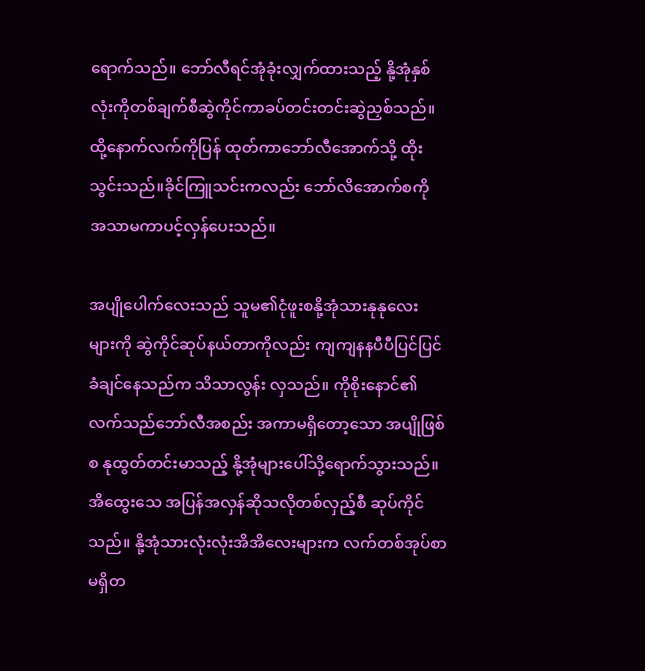ရောက်သည်။ ဘော်လီရင်အုံခုံးလျှက်ထားသည့် နို့အုံနှစ်လုံးကိုတစ်ချက်စီဆွဲကိုင်ကာခပ်တင်းတင်းဆွဲညှစ်သည်။ထို့နောက်လက်ကိုပြန် ထုတ်ကာဘော်လီအောက်သို့ ထိုးသွင်းသည်။ခိုင်ကြူသင်းကလည်း ဘော်လိအောက်စကို အသာမကာပင့်လှန်ပေးသည်။

အပျိုပေါက်လေးသည် သူမ၏ငုံဖူးစနို့အုံသားနုနုလေး များကို ဆွဲကိုင်ဆုပ်နယ်တာကိုလည်း ကျကျနနပီပီပြင်ပြင်ခံချင်နေသည်က သိသာလွန်း လှသည်။ ကိုစိုးနောင်၏ လက်သည်ဘော်လီအစည်း အကာမရှိတော့သော အပျိုဖြစ်စ နုထွတ်တင်းမာသည့် နို့အုံများပေါ်သို့ရောက်သွားသည်။ အိထွေးသေ အပြန်အလှန်ဆိုသလိုတစ်လှည့်စီ ဆုပ်ကိုင်သည်။ နို့အုံသားလုံးလုံးအိအိလေးများက လက်တစ်အုပ်စာမရှိတ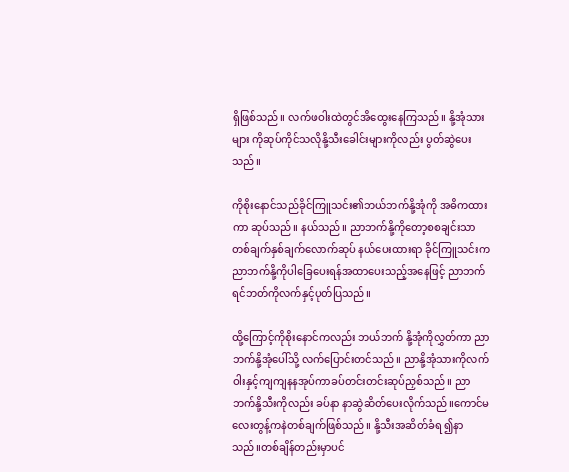ရှိဖြစ်သည်။ လက်ဖဝါးထဲတွင်အိထွေးနေကြသည်။ နို့အုံသားများ ကိုဆုပ်ကိုင်သလိုနို့သီးခေါင်းများကိုလည်း ပွတ်ဆွဲပေးသည်။

ကိုစိုးနောင်သည်ခိုင်ကြူသင်း၏ဘယ်ဘက်နို့အုံကို အဓိကထားကာ ဆုပ်သည်။ နယ်သည်။ ညာဘက်နို့ကိုတော့စစချင်းသာ တစ်ချက်နှစ်ချက်လောက်ဆုပ် နယ်ပေးထားရာ ခိုင်ကြူသင်းကညာဘက်နို့ကိုပါခြေပေးရန်အထာပေးသည့်အနေဖြင့် ညာဘက်ရင်ဘတ်ကိုလက်နှင့်ပုတ်ပြသည်။

ထို့ကြောင့်ကိုစိုးနောင်ကလည်း ဘယ်ဘက် နို့အုံကိုလွှတ်ကာ ညာဘက်နို့အုံပေါ်သို့ လက်ပြောင်းတင်သည်။ ညာနို့အုံသားကိုလက် ဝါးနှင့်ကျကျနနအုပ်ကာခပ်တင်းတင်းဆုပ်ညှစ်သည်။ ညာဘက်နို့သီးကိုလည်း ခပ်နာ နာဆွဲဆိတ်ပေးလိုက်သည်။ကောင်မလေးတွန့်ကနဲတစ်ချက်ဖြစ်သည်။ နို့သီးအဆိတ်ခံရ ၍နာသည်။တစ်ချိန်တည်းမှာပင်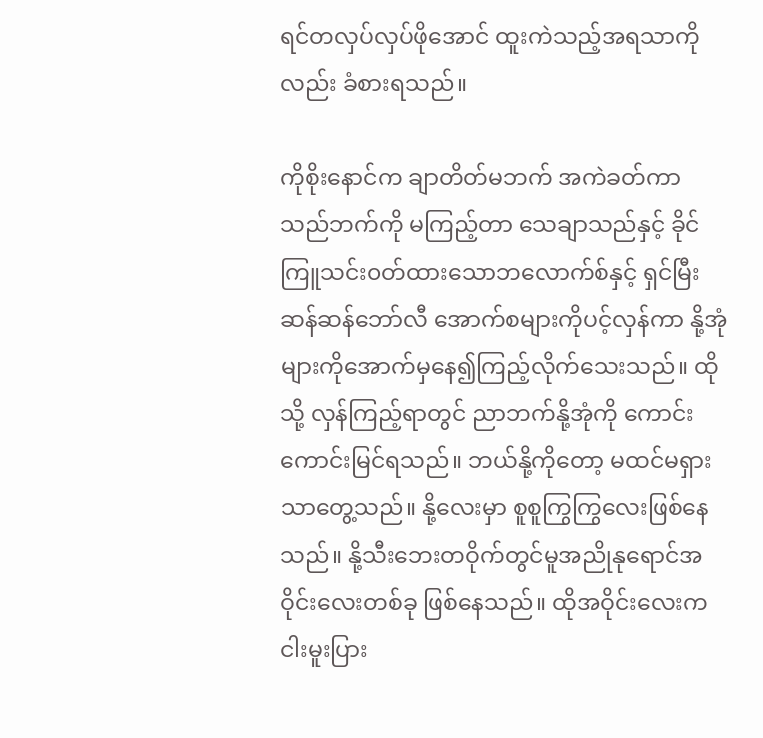ရင်တလှပ်လှပ်ဖိုအောင် ထူးကဲသည့်အရသာကိုလည်း ခံစားရသည်။

ကိုစိုးနောင်က ချာတိတ်မဘက် အကဲခတ်ကာ သည်ဘက်ကို မကြည့်တာ သေချာသည်နှင့် ခိုင်ကြူသင်း၀တ်ထားသောဘလောက်စ်နှင့် ရှင်မြီးဆန်ဆန်ဘော်လီ အောက်စများကိုပင့်လှန်ကာ နို့အုံများကိုအောက်မှနေ၍ကြည့်လိုက်သေးသည်။ ထိုသို့ လှန်ကြည့်ရာတွင် ညာဘက်နို့အုံကို ကောင်းကောင်းမြင်ရသည်။ ဘယ်နို့ကိုတော့ မထင်မရှားသာတွေ့သည်။ နို့လေးမှာ စူစူကြွကြွလေးဖြစ်နေသည်။ နို့သီးဘေးတဝိုက်တွင်မူအညိုနုရောင်အဝိုင်းလေးတစ်ခု ဖြစ်နေသည်။ ထိုအဝိုင်းလေးက ငါးမူးပြား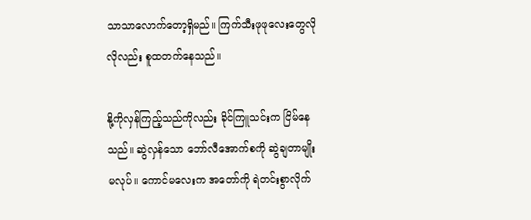သာသာလောက်တော့ရှိမည်။ ကြက်သီးဖုဖုလေးတွေလိုလိုလည်း စူထတက်နေသည်။

နို့ကိုလှန်ကြည့်သည်ကိုလည်း ခိုင်ကြူသင်းက ငြိမ်နေသည်။ ဆွဲလှန်သော ဘော်လီအောက်စကို ဆွဲချတာမျိုး မလုပ်။ ကောင်မလေးက အတော်ကို ရဲတင်းစွာလိုက်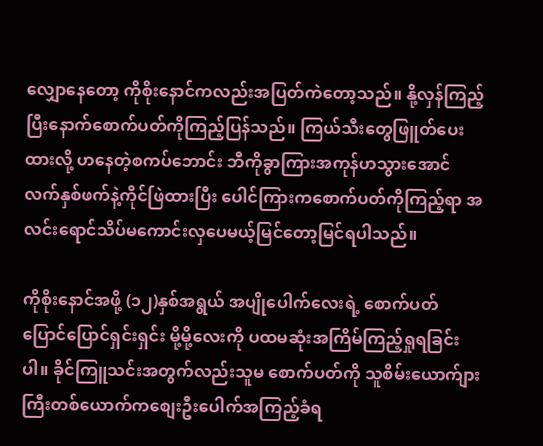လျှောနေတော့ ကိုစိုးနောင်ကလည်းအပြတ်ကဲတော့သည်။ နို့လှန်ကြည့်ပြီးနောက်စောက်ပတ်ကိုကြည့်ပြန်သည်။ ကြယ်သီးတွေဖြူတ်ပေးထားလို့ ဟနေတဲ့စကပ်ဘောင်း ဘီကိုခွာကြားအကုန်ဟသွားအောင် လက်နှစ်ဖက်နဲ့ကိုင်ဖြဲထားပြီး ပေါင်ကြားကစောက်ပတ်ကိုကြည့်ရာ အလင်းရောင်သိပ်မကောင်းလှပေမယ့်မြင်တော့မြင်ရပါသည်။

ကိုစိုးနောင်အဖို့ (၁၂)နှစ်အရွယ် အပျိုပေါက်လေးရဲ့ စောက်ပတ် ပြောင်ပြောင်ရှင်းရှင်း မို့မို့လေးကို ပထမဆုံးအကြိမ်ကြည့်ရှုရခြင်းပါ။ ခိုင်ကြူသင်းအတွက်လည်းသူမ စောက်ပတ်ကို သူစိမ်းယောက်ျားကြီးတစ်ယောက်ကစျေးဦးပေါက်အကြည့်ခံရ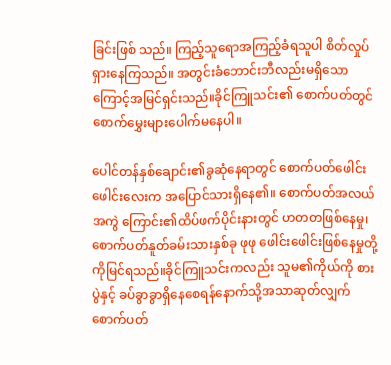ခြင်းဖြစ် သည်။ ကြည့်သူရောအကြည့်ခံရသူပါ စိတ်လှုပ်ရှားနေကြသည်။ အတွင်းခံဘောင်းဘီလည်းမရှိသောကြောင့်အမြင်ရှင်းသည်။ခိုင်ကြူသင်း၏ စောက်ပတ်တွင် စောက်မွှေးများပေါက်မနေပါ။

ပေါင်တန်နှစ်ချောင်း၏ခွဆုံနေရာတွင် စောက်ပတ်ဖေါင်းဖေါင်းလေးက အပြောင်သားရှိနေ၏။ စောက်ပတ်အလယ်အကွဲ ကြောင်း၏ထိပ်ဖက်ပိုင်းနားတွင် ဟတတဖြစ်နေမှု၊စောက်ပတ်နူတ်ခမ်းသားနှစ်ခု ဖုဖု ဖေါင်းဖေါင်းဖြစ်နေမှုတို့ကိုမြင်ရသည်။ခိုင်ကြူသင်းကလည်း သူမ၏ကိုယ်ကို စားပွဲနှင့် ခပ်ခွာခွာရှိနေစေရန်နောက်သို့အသာဆုတ်လျှက် စောက်ပတ်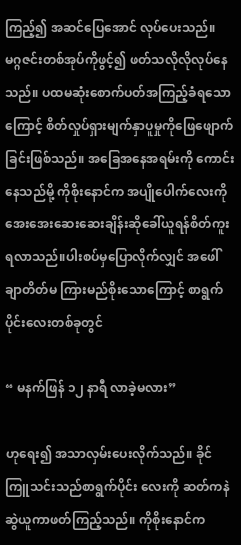ကြည့်၍ အဆင်ပြေအောင် လုပ်ပေးသည်။ မဂ္ဂဇင်းတစ်အုပ်ကိုဖွင့်၍ ဖတ်သလိုလိုလုပ်နေသည်။ ပထမဆုံးစောက်ပတ်အကြည့်ခံရသောကြောင့် စိတ်လှုပ်ရှားမျက်နှာပူမှုကိုဖြေဖျောက်ခြင်းဖြစ်သည်။ အခြေအနေအရမ်းကို ကောင်းနေသည်မို့ ကိုစိုးနောင်က အပျိုပေါက်လေးကို အေးအေးဆေးဆေးချိန်းဆိုခေါ်ယူရန်စိတ်ကူးရလာသည်။ပါးစပ်မှပြောလိုက်လျှင် အဖေါ်ချာတိတ်မ ကြားမည်စိုးသောကြောင့် စာရွက်ပိုင်းလေးတစ်ခုတွင်

“ မနက်ဖြန် ၁၂ နာရီ လာခဲ့မလား”

ဟုရေး၍ အသာလှမ်းပေးလိုက်သည်။ ခိုင်ကြူသင်းသည်စာရွက်ပိုင်း လေးကို ဆတ်ကနဲဆွဲယူကာဖတ်ကြည့်သည်။ ကိုစိုးနောင်က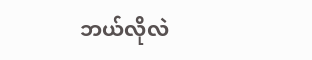ဘယ်လိုလဲ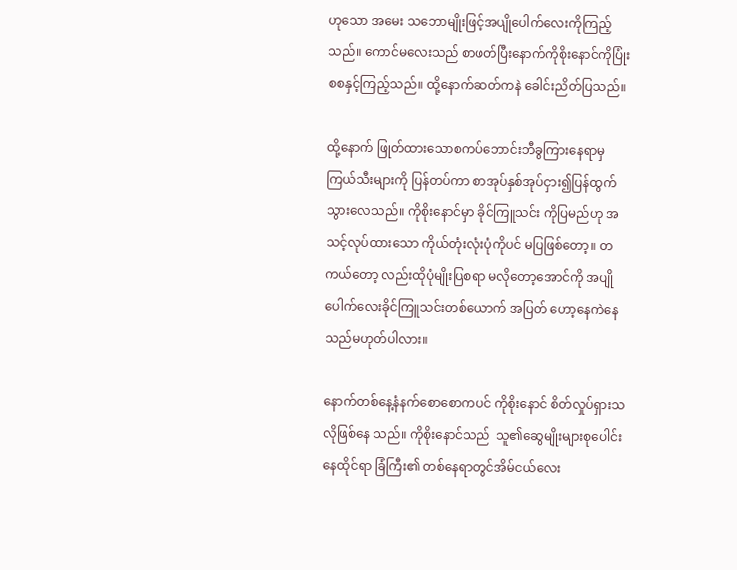ဟုသော အမေး သဘောမျိုးဖြင့်အပျိုပေါက်လေးကိုကြည့်သည်။ ကောင်မလေးသည် စာဖတ်ပြီးနောက်ကိုစိုးနောင်ကိုပြုံးစစနှင့်ကြည့်သည်။ ထို့နောက်ဆတ်ကနဲ ခေါင်းညိတ်ပြသည်။

ထို့နောက် ဖြုတ်ထားသောစကပ်ဘောင်းဘီခွကြားနေရာမှ ကြယ်သီးများကို ပြန်တပ်ကာ စာအုပ်နှစ်အုပ်ငှား၍ပြန်ထွက်သွားလေသည်။ ကိုစိုးနောင်မှာ ခိုင်ကြူသင်း ကိုပြမည်ဟု အသင့်လုပ်ထားသော ကိုယ်တုံးလုံးပုံကိုပင် မပြဖြစ်တော့။ တကယ်တော့ လည်းထိုပုံမျိုးပြစရာ မလိုတော့အောင်ကို အပျိုပေါက်လေးခိုင်ကြူသင်းတစ်ယောက် အပြတ် ဟော့နေကဲနေ သည်မဟုတ်ပါလား။

နောက်တစ်နေ့နံနက်စောစောကပင် ကိုစိုးနောင် စိတ်လှုပ်ရှားသလိုဖြစ်နေ သည်။ ကိုစိုးနောင်သည်  သူ၏ဆွေမျိုးများစုပေါင်းနေထိုင်ရာ ခြံကြီး၏ တစ်နေရာတွင်အိမ်ငယ်လေး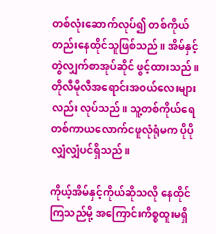တစ်လုံးဆောက်လုပ်၍ တစ်ကိုယ်တည်းနေထိုင်သူဖြစ်သည်။ အိမ်နှင့်တွဲလျှက်စာအုပ်ဆိုင် ဖွင့်ထားသည်။ တိုလီမိုလီအရောင်းအ၀ယ်လေးများလည်း လုပ်သည်။ သူ့တစ်ကိုယ်ရေတစ်ကာယလောက်ငဖူလုံရုံမက ပိုပိုလျှံလျှံပင်ရှိသည်။

ကိုယ့်အိမ်နှင့်ကိုယ်ဆိုသလို နေထိုင်ကြသည်မို့ အကြောင်းကိစ္စထူးမရှိ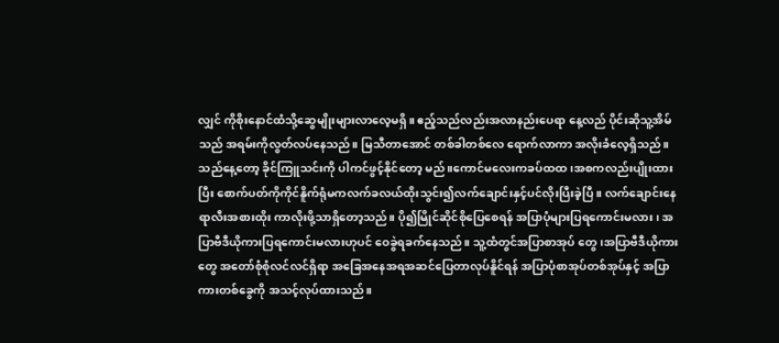လျှင် ကိုစိုးနောင်ထံသို့ဆွေမျိုးများလာလေ့မရှိ။ ဧည့်သည်လည်းအလာနည်းပေရာ နေ့လည် ပိုင်းဆိုသူ့အိမ်သည် အရမ်းကိုလွတ်လပ်နေသည်။ မြသီတာအောင် တစ်ခါတစ်လေ ရောက်လာကာ အလိုးခံလေ့ရှိသည်။ သည်နေ့တော့ ခိုင်ကြူသင်းကို ပါကင်ဖွင့်နိုင်တော့ မည်။ကောင်မလေးကခပ်ထထ၊အစကလည်းပျိုးထားပြီး စောက်ပတ်ကိုကိုင်နိူက်ရုံမကလက်ခလယ်ထိုးသွင်း၍လက်ချောင်းနှင့်ပင်လိုးပြီးခဲ့ပြီ။ လက်ချောင်းနေရာလီးအစားထိုး ကာလိုးဖို့သာရှိတော့သည်။ ပို၍မြိုင်ဆိုင်စိုပြေစေရန် အပြာပုံများပြရကောင်းမလား၊ အပြာဗီဒီယိုကားပြရကောင်းမလားဟုပင် ဝေခွဲရခက်နေသည်။ သူ့ထံတွင်အပြာစာအုပ် တွေ၊အပြာဗီဒီယိုကားတွေ အတော်စုံစုံလင်လင်ရှိရာ အခြေအနေအရအဆင်ပြေတာလုပ်နိူင်ရန် အပြာပုံစာအုပ်တစ်အုပ်နှင့် အပြာကားတစ်ခွေကို အသင့်လုပ်ထားသည်။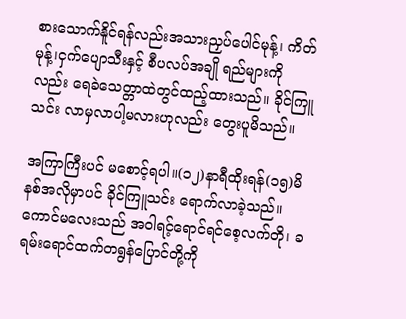စားသောက်နိူင်ရန်လည်းအသားညှပ်ပေါင်မုန့်၊ ကိတ်မုန့်၊ငှက်ပျောသီးနှင့် စီပလပ်အချို ရည်များကိုလည်း ရေခဲသေတ္တာထဲတွင်ထည့်ထားသည်။ ခိုင်ကြူသင်း လာမှလာပါ့မလားဟုလည်း တွေးပူမိသည်။

အကြာကြီးပင် မစောင့်ရပါ။(၁၂)နာရီထိုးရန်(၁၅)မိနစ်အလိုမှာပင် ခိုင်ကြူသင်း ရောက်လာခဲ့သည်။ ကောင်မလေးသည် အဝါရင့်ရောင်ရင်စေ့လက်တို၊ ခရမ်းရောင်ထက်တရွန်ပြောင်တို့ကို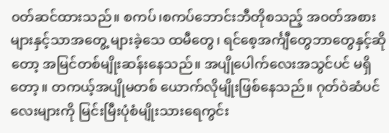၀တ်ဆင်ထားသည်။ စကပ်၊စကပ်ဘောင်းဘီတိုစသည့် အ၀တ်အစားများနှင့်သာအတွေ့ များခဲ့သေ ထမီတွေ၊ ရင်စေ့အင်္ကျီတွေဘာတွေနှင့်ဆိုတော့ အမြင်တစ်မျိုးဆန်းနေသည်။ အပျိုပေါက်လေးအသွင်ပင် မရှိတော့။ တကယ့်အပျိုမတစ် ယောက်လိုမျိုးဖြစ်နေသည်။ ဂုတ်ဝဲဆံပင်လေးများကို မြင်းမြီးပုံစံမျိုးသားရေကွင်း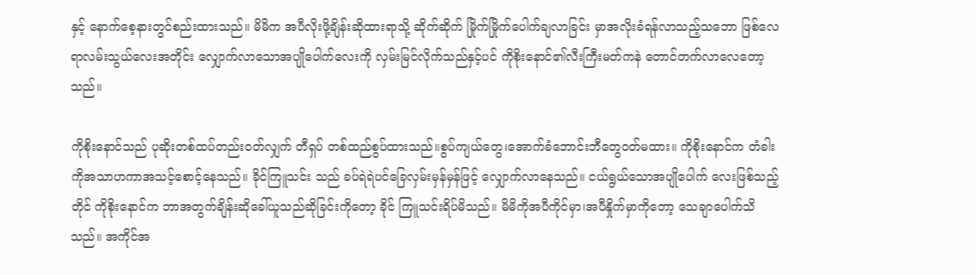နှင့် နောက်စေ့နားတွင်စည်းထားသည်။ မိမိက အပီလိုးဖို့ချိန်းဆိုထားရာသို့ ဆိုက်ဆိုက် မြိုက်မြိုက်ပေါက်ချလာခြင်း မှာအလိုးခံရန်လာသည့်သဘော ဖြစ်လေရာလမ်းသွယ်လေးအတိုင်း လျှောက်လာသောအပျိုပေါက်လေးကို လှမ်းမြင်လိုက်သည်နှင့်ပင် ကိုစိုးနောင်၏လီးကြီးမတ်ကနဲ တောင်တက်လာလေတော့သည်။

ကိုစိုးနောင်သည် ပုဆိုးတစ်ထပ်တည်း၀တ်လျှက် တီရှပ် တစ်ထည်စွပ်ထားသည်။စွပ်ကျယ်တွေ၊အောက်ခံဘောင်းဘီတွေ၀တ်မထား။ ကိုစိုးနောင်က တံခါးကိုအသာဟကာအသင့်စောင့်နေသည်။ ခိုင်ကြူသင်း သည် ခပ်ရဲရဲပင်ခြေလှမ်းမှန်မှန်ဖြင့် လျှောက်လာနေသည်။ ငယ်ရွယ်သောအပျိုပေါက် လေးဖြစ်သည့်တိုင် ကိုစိုးနောင်က ဘာအတွက်ချိန်းဆိုခေါ်ယူသည်ဆိုခြင်းကိုတော့ ခိုင် ကြူသင်းရိပ်မိသည်။ မိမိကိုအပီကိုင်မှာ၊အပီနှိုက်မှာကိုတော့ သေချာပေါက်သိသည်။ အကိုင်အ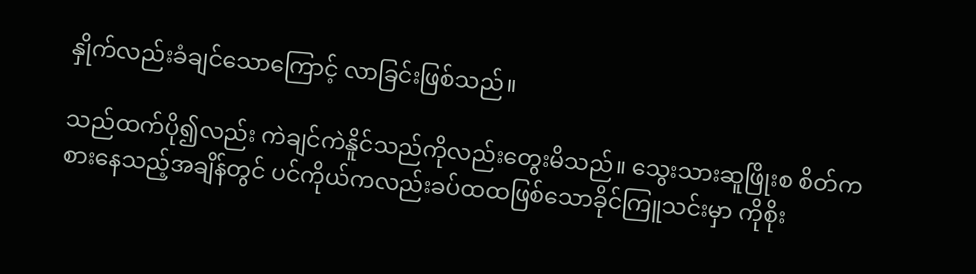နှိုက်လည်းခံချင်သောကြောင့် လာခြင်းဖြစ်သည်။

သည်ထက်ပို၍လည်း ကဲချင်ကဲနိူင်သည်ကိုလည်းတွေးမိသည်။ သွေးသားဆူဖြိုးစ စိတ်ကစားနေသည့်အချိန်တွင် ပင်ကိုယ်ကလည်းခပ်ထထဖြစ်သောခိုင်ကြူသင်းမှာ ကိုစိုး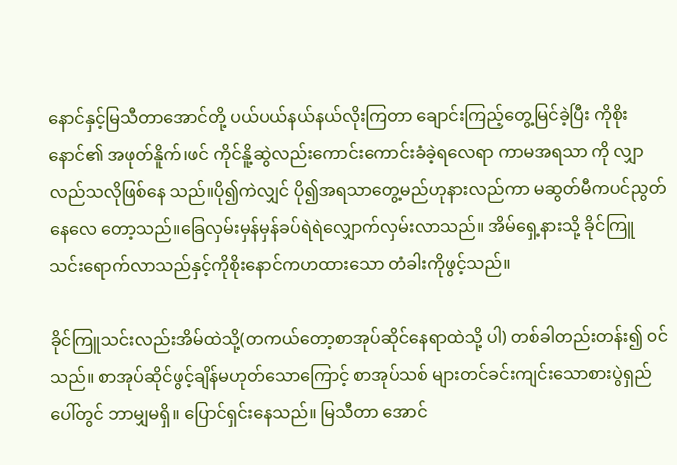နောင်နှင့်မြသီတာအောင်တို့ ပယ်ပယ်နယ်နယ်လိုးကြတာ ချောင်းကြည့်တွေ့မြင်ခဲ့ပြီး ကိုစိုးနောင်၏ အဖုတ်နိူက်၊ဖင် ကိုင်နိူ့ဆွဲလည်းကောင်းကောင်းခံခဲ့ရလေရာ ကာမအရသာ ကို လျှာလည်သလိုဖြစ်နေ သည်။ပို၍ကဲလျှင် ပို၍အရသာတွေ့မည်ဟုနားလည်ကာ မဆွတ်မီကပင်ညွတ်နေလေ တော့သည်။ခြေလှမ်းမှန်မှန်ခပ်ရဲရဲလျှောက်လှမ်းလာသည်။ အိမ်ရှေ့နားသို့ ခိုင်ကြူသင်းရောက်လာသည်နှင့်ကိုစိုးနောင်ကဟထားသော တံခါးကိုဖွင့်သည်။

ခိုင်ကြူသင်းလည်းအိမ်ထဲသို့(တကယ်တော့စာအုပ်ဆိုင်နေရာထဲသို့ ပါ) တစ်ခါတည်းတန်း၍ ၀င်သည်။ စာအုပ်ဆိုင်ဖွင့်ချိန်မဟုတ်သောကြောင့် စာအုပ်သစ် များတင်ခင်းကျင်းသောစားပွဲရှည်ပေါ်တွင် ဘာမျှမရှိ။ ပြောင်ရှင်းနေသည်။ မြသီတာ အောင်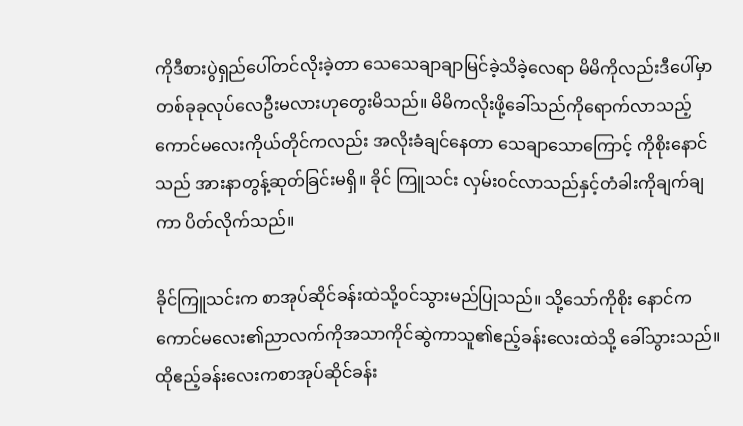ကိုဒီစားပွဲရှည်ပေါ်တင်လိုးခဲ့တာ သေသေချာချာမြင်ခဲ့သိခဲ့လေရာ မိမိကိုလည်းဒီပေါ်မှာတစ်ခုခုလုပ်လေဦးမလားဟုတွေးမိသည်။ မိမိကလိုးဖို့ခေါ်သည်ကိုရောက်လာသည့်ကောင်မလေးကိုယ်တိုင်ကလည်း အလိုးခံချင်နေတာ သေချာသောကြောင့် ကိုစိုးနောင်သည် အားနာတွန့်ဆုတ်ခြင်းမရှိ။ ခိုင် ကြူသင်း လှမ်း၀င်လာသည်နှင့်တံခါးကိုချက်ချကာ ပိတ်လိုက်သည်။

ခိုင်ကြူသင်းက စာအုပ်ဆိုင်ခန်းထဲသို့၀င်သွားမည်ပြုသည်။ သို့သော်ကိုစိုး နောင်က ကောင်မလေး၏ညာလက်ကိုအသာကိုင်ဆွဲကာသူ၏ဧည့်ခန်းလေးထဲသို့ ခေါ်သွားသည်။ထိုဧည့်ခန်းလေးကစာအုပ်ဆိုင်ခန်း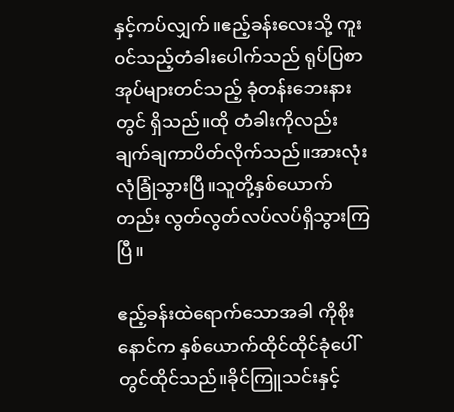နှင့်ကပ်လျှက်။ဧည့်ခန်းလေးသို့ ကူး ၀င်သည့်တံခါးပေါက်သည် ရုပ်ပြစာအုပ်များတင်သည့် ခုံတန်းဘေးနားတွင် ရှိသည်။ထို တံခါးကိုလည်းချက်ချကာပိတ်လိုက်သည်။အားလုံးလုံခြုံသွားပြီ။သူတို့နှစ်ယောက်တည်း လွတ်လွတ်လပ်လပ်ရှိသွားကြ ပြီ။

ဧည့်ခန်းထဲရောက်သောအခါ ကိုစိုးနောင်က နှစ်ယောက်ထိုင်ထိုင်ခုံပေါ်တွင်ထိုင်သည်။ခိုင်ကြူသင်းနှင့်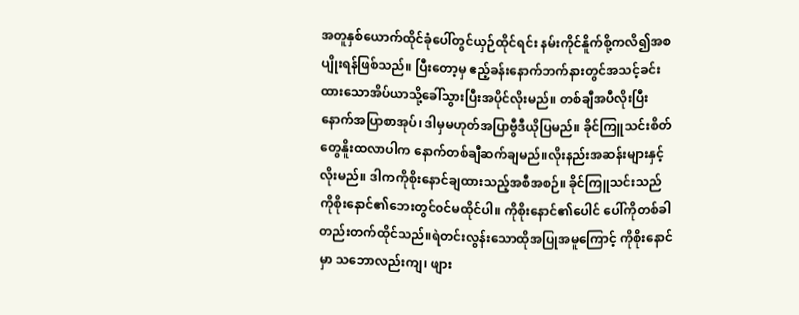အတူနှစ်ယောက်ထိုင်ခုံပေါ်တွင်ယှဉ်ထိုင်ရင်း နမ်းကိုင်နိူက်စို့ကလိ၍အစပျိုးရန်ဖြစ်သည်။ ပြီးတော့မှ ဧည့်ခန်းနောက်ဘက်နားတွင်အသင့်ခင်းထားသောအိပ်ယာသို့ခေါ်သွားပြီးအပိုင်လိုးမည်။ တစ်ချီအပီလိုးပြီးနောက်အပြာစာအုပ်၊ ဒါမှမဟုတ်အပြာဗွီဒီယိုပြမည်။ ခိုင်ကြူသင်းစိတ်တွေနိူးထလာပါက နောက်တစ်ချီဆက်ချမည်။လိုးနည်းအဆန်းများနှင့်လိုးမည်။ ဒါကကိုစိုးနောင်ချထားသည့်အစီအစဉ်။ ခိုင်ကြူသင်းသည်ကိုစိုးနောင်၏ဘေးတွင်၀င်မထိုင်ပါ။ ကိုစိုးနောင်၏ပေါင် ပေါ်ကိုတစ်ခါတည်းတက်ထိုင်သည်။ရဲတင်းလွန်းသောထိုအပြုအမူကြောင့် ကိုစိုးနောင် မှာ သဘောလည်းကျ၊ ဖျား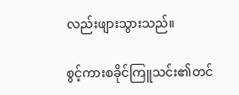လည်းဖျားသွားသည်။

စွင့်ကားစခိုင်ကြူသင်း၏တင်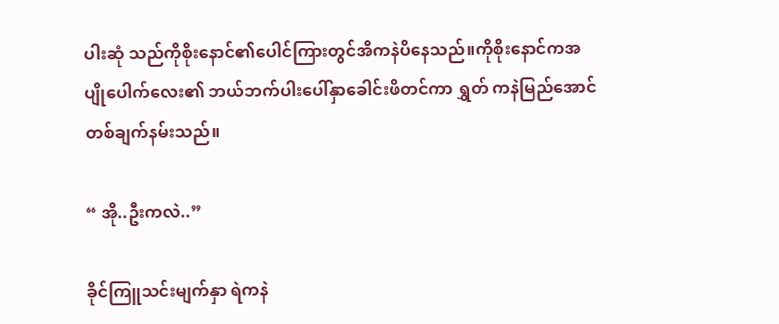ပါးဆုံ သည်ကိုစိုးနောင်၏ပေါင်ကြားတွင်အိကနဲပိနေသည်။ကိုစိုးနောင်ကအပျိုပေါက်လေး၏ ဘယ်ဘက်ပါးပေါ်နှာခေါင်းဖိတင်ကာ ရွှတ် ကနဲမြည်အောင်တစ်ချက်နမ်းသည်။

“ အို..ဦးကလဲ..”

ခိုင်ကြူသင်းမျက်နှာ ရဲကနဲ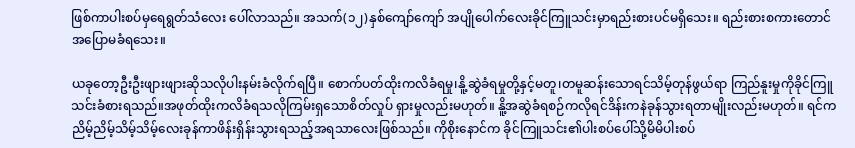ဖြစ်ကာပါးစပ်မှရေရွတ်သံလေး ပေါ်လာသည်။ အသက်(၁၂)နှစ်ကျော်ကျော် အပျိုပေါက်လေးခိုင်ကြူသင်းမှာရည်းစားပင်မရှိသေး။ ရည်းစားစကားတောင်အပြောမခံရသေး။

ယခုတော့ဦးဦးဖျားဖျားဆိုသလိုပါးနမ်းခံလိုက်ရပြီ။ စောက်ပတ်ထိုးကလိခံရမှု၊နိူ့ဆွဲခံရမှုတို့နှင့်မတူ၊တမူဆန်းသောရင်သိမ့်တုန်ဖွယ်ရာ ကြည်နူးမှုကိုခိုင်ကြူသင်းခံစားရသည်။အဖုတ်ထိုးကလိခံရသလိုကြမ်းရှသောစိတ်လှုပ် ရှားမှုလည်းမဟုတ်။ နိူ့အဆွဲခံရစဉ်ကလိုရင်ဒိန်းကနဲခုန်သွားရတာမျိုးလည်းမဟုတ်။ ရင်ကညိမ့်ညိမ့်သိမ့်သိမ့်လေးခုန်ကာဖိန်းရှိန်းသွားရသည့်အရသာလေးဖြစ်သည်။ ကိုစိုးနောင်က ခိုင်ကြူသင်း၏ပါးစပ်ပေါ်သို့မိမိပါးစပ်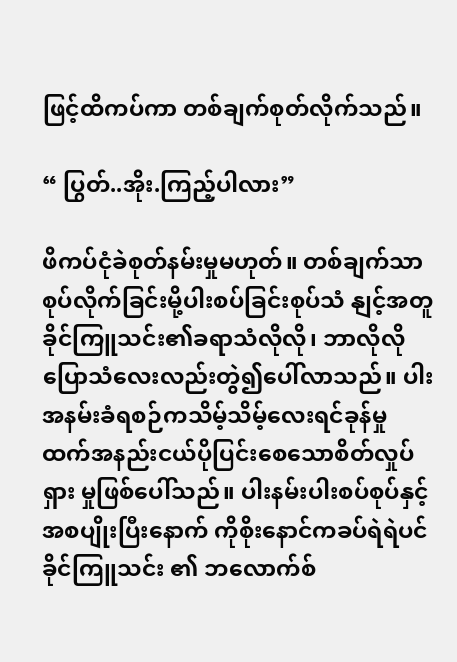ဖြင့်ထိကပ်ကာ တစ်ချက်စုတ်လိုက်သည်။

“ ပြွတ်..အိုး.ကြည့်ပါလား”

ဖိကပ်ငုံခဲစုတ်နမ်းမှုမဟုတ်။ တစ်ချက်သာစုပ်လိုက်ခြင်းမို့ပါးစပ်ခြင်းစုပ်သံ နျင့်အတူခိုင်ကြူသင်း၏ခရာသံလိုလို၊ ဘာလိုလိုပြောသံလေးလည်းတွဲ၍ပေါ်လာသည်။ ပါးအနမ်းခံရစဉ်ကသိမ့်သိမ့်လေးရင်ခုန်မှုထက်အနည်းငယ်ပိုပြင်းစေသောစိတ်လှုပ်ရှား မှုဖြစ်ပေါ်သည်။ ပါးနမ်းပါးစပ်စုပ်နှင့်အစပျိုးပြီးနောက် ကိုစိုးနောင်ကခပ်ရဲရဲပင်ခိုင်ကြူသင်း ၏ ဘလောက်စ်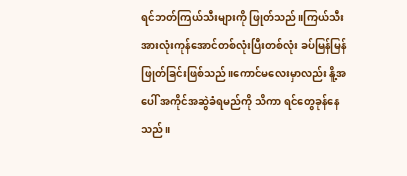ရင်ဘတ်ကြယ်သီးများကို ဖြုတ်သည်။ကြယ်သီးအားလုံးကုန်အောင်တစ်လုံးပြီးတစ်လုံး ခပ်မြန်မြန်ဖြုတ်ခြင်းဖြစ်သည်။ကောင်မလေးမှာလည်း နိူ့အပေါ် အကိုင်အဆွဲခံရမည်ကို သိကာ ရင်တွေခုန်နေသည်။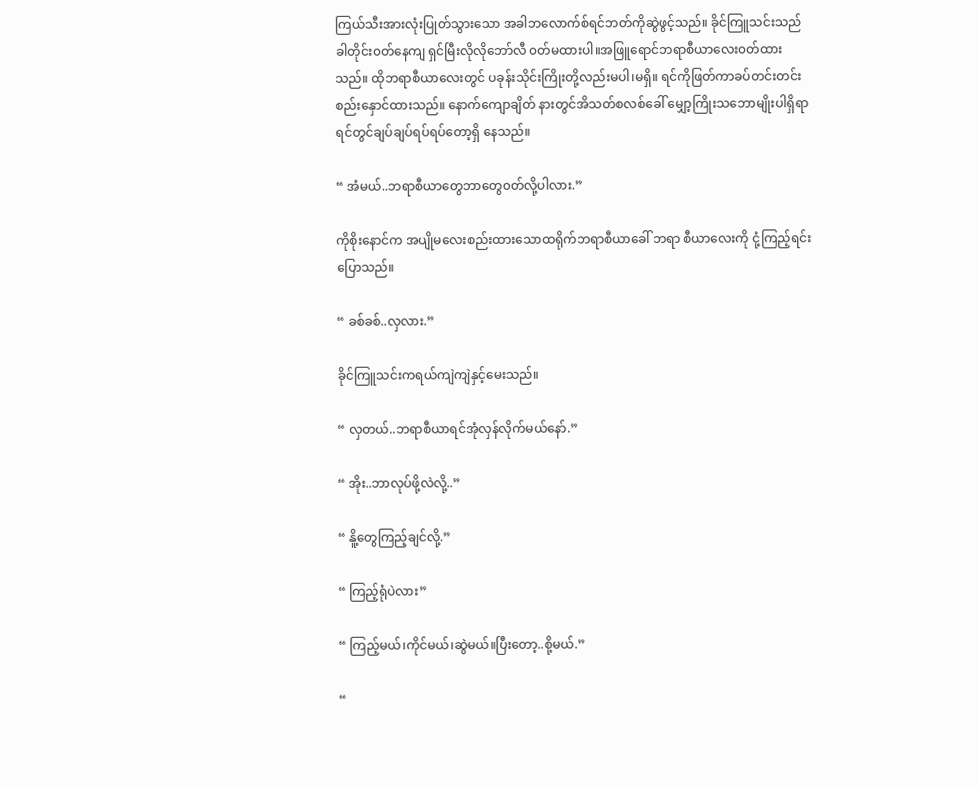ကြယ်သီးအားလုံးပြုတ်သွားသော အခါဘလောက်စ်ရင်ဘတ်ကိုဆွဲဖွင့်သည်။ ခိုင်ကြူသင်းသည်ခါတိုင်း၀တ်နေကျ ရှင်မြီးလိုလိုဘော်လီ ၀တ်မထားပါ။အဖြူရောင်ဘရာစီယာလေး၀တ်ထားသည်။ ထိုဘရာစီယာလေးတွင် ပခုန်းသိုင်းကြိုးတို့လည်းမပါ၊မရှိ။ ရင်ကိုဖြတ်ကာခပ်တင်းတင်းစည်းနှောင်ထားသည်။ နောက်ကျောချိတ် နားတွင်အိသတ်စလစ်ခေါ် မျှော့ကြိုးသဘောမျိုးပါရှိရာ ရင်တွင်ချပ်ချပ်ရပ်ရပ်တော့ရှိ နေသည်။

“ အံမယ်..ဘရာစီယာတွေဘာတွေ၀တ်လို့ပါလား.”

ကိုစိုးနောင်က အပျိုမလေးစည်းထားသောထရိုက်ဘရာစီယာခေါ် ဘရာ စီယာလေးကို ငုံ့ကြည့်ရင်း ပြောသည်။

“ ခစ်ခစ်..လှလား.”

ခိုင်ကြူသင်းကရယ်ကျဲကျဲနှင့်မေးသည်။

“ လှတယ်..ဘရာစီယာရင်အုံလှန်လိုက်မယ်နော်.”

“ အိုး..ဘာလုပ်ဖို့လဲလို့..”

“ နိူ့တွေကြည့်ချင်လို့.”

“ ကြည့်ရုံပဲလား”

“ ကြည့်မယ်၊ကိုင်မယ်၊ဆွဲမယ်။ပြီးတော့..စို့မယ်.”

“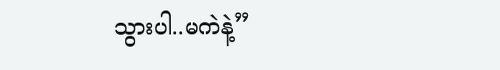သွားပါ..မကဲနဲ့”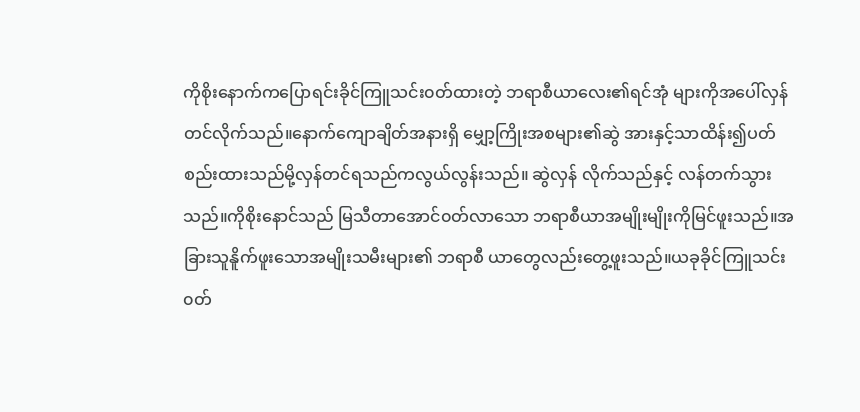ကိုစိုးနောက်ကပြောရင်းခိုင်ကြူသင်း၀တ်ထားတဲ့ ဘရာစီယာလေး၏ရင်အုံ များကိုအပေါ်လှန်တင်လိုက်သည်။နောက်ကျောချိတ်အနားရှိ မျှော့ကြိုးအစများ၏ဆွဲ အားနှင့်သာထိန်း၍ပတ်စည်းထားသည်မို့လှန်တင်ရသည်ကလွယ်လွန်းသည်။ ဆွဲလှန် လိုက်သည်နှင့် လန်တက်သွားသည်။ကိုစိုးနောင်သည် မြသီတာအောင်၀တ်လာသော ဘရာစီယာအမျိုးမျိုးကိုမြင်ဖူးသည်။အခြားသူနိူက်ဖူးသောအမျိုးသမီးများ၏ ဘရာစီ ယာတွေလည်းတွေ့ဖူးသည်။ယခုခိုင်ကြူသင်း၀တ်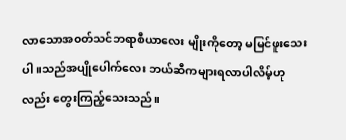လာသောအ၀တ်သင်ဘရာစီယာလေး မျိုးကိုတော့ မမြင်ဖူးသေးပါ။သည်အပျိုပေါက်လေး ဘယ်ဆီကများရလာပါလိမ့်ဟု လည်း တွေးကြည့်သေးသည်။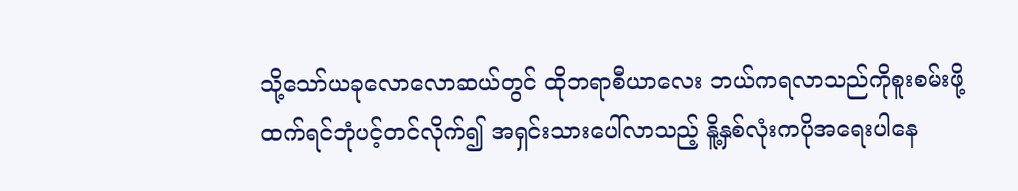သို့သော်ယခုလောလောဆယ်တွင် ထိုဘရာစီယာလေး ဘယ်ကရလာသည်ကိုစူးစမ်းဖို့ထက်ရင်ဘုံပင့်တင်လိုက်၍ အရှင်းသားပေါ်လာသည့် နိူ့နှစ်လုံးကပိုအရေးပါနေ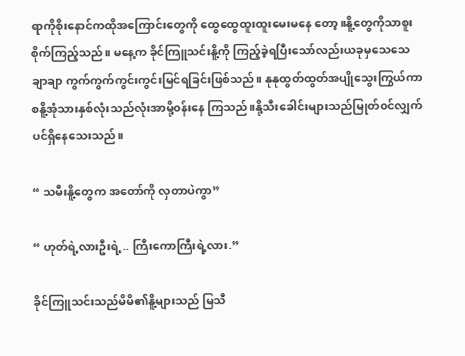ရာကိုစိုးနောင်ကထိုအကြောင်းတွေကို ထွေထွေထူးထူးမေးမနေ တော့။နိူ့တွေကိုသာစူးစိုက်ကြည့်သည်။ မနေ့က ခိုင်ကြူသင်းနိူ့ကို ကြည့်ခဲ့ရပြီးသော်လည်းယခုမှသေသေချာချာ ကွက်ကွက်ကွင်းကွင်းမြင်ရခြင်းဖြစ်သည်။ နုနုထွတ်ထွတ်အပျိုသွေးကြွယ်ကာစနိူ့အုံသားနှစ်လုံးသည်လုံးအာမို့၀န်းနေ ကြသည်။နို့သီးခေါင်းများသည်မြုတ်၀င်လျှက်ပင်ရှိနေသေးသည်။

“ သမီးနိူ့တွေက အတော်ကို လှတာပဲကွာ”

“ ဟုတ်ရဲ့လားဦးရဲ့.. ကြီးကောကြီးရဲ့လား.”

ခိုင်ကြူသင်းသည်မိမိ၏နိူ့များသည် မြသီ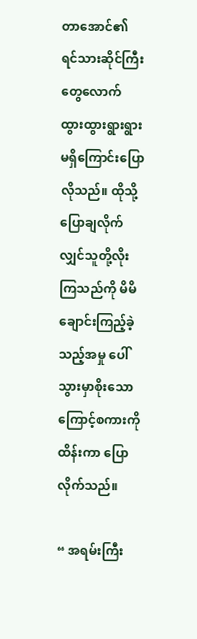တာအောင်၏ ရင်သားဆိုင်ကြီးတွေလောက် ထွားထွားရွားရွား မရှိကြောင်းပြောလိုသည်။ ထိုသို့ပြောချလိုက်လျှင်သူတို့လိုးကြသည်ကို မိမိချောင်းကြည့်ခဲ့သည့်အမှု ပေါ်သွားမှာစိုးသောကြောင့်စကားကိုထိန်းကာ ပြောလိုက်သည်။

“ အရမ်းကြီး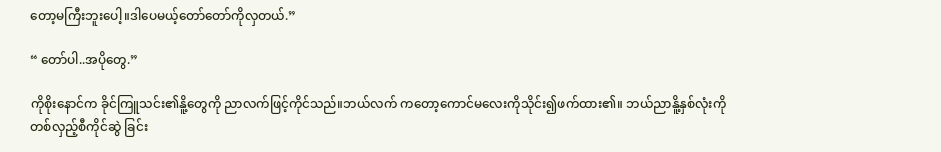တော့မကြီးဘူးပေါ့။ဒါပေမယ့်တော်တော်ကိုလှတယ်.”

“ တော်ပါ..အပိုတွေ.”

ကိုစိုးနောင်က ခိုင်ကြူသင်း၏နိူ့တွေကို ညာလက်ဖြင့်ကိုင်သည်။ဘယ်လက် ကတော့ကောင်မလေးကိုသိုင်း၍ဖက်ထား၏။ ဘယ်ညာနိူ့နှစ်လုံးကိုတစ်လှည့်စီကိုင်ဆွဲ ခြင်း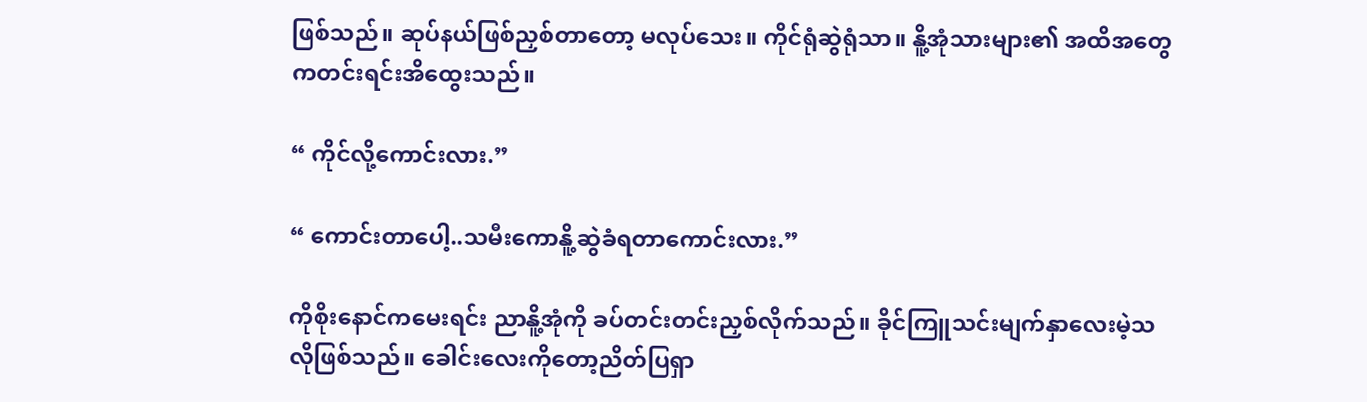ဖြစ်သည်။ ဆုပ်နယ်ဖြစ်ညှစ်တာတော့ မလုပ်သေး။ ကိုင်ရုံဆွဲရုံသာ။ နိူ့အုံသားများ၏ အထိအတွေကတင်းရင်းအိထွေးသည်။

“ ကိုင်လို့ကောင်းလား.”

“ ကောင်းတာပေါ့..သမီးကောနိူ့ဆွဲခံရတာကောင်းလား.”

ကိုစိုးနောင်ကမေးရင်း ညာနိူ့အုံကို ခပ်တင်းတင်းညှစ်လိုက်သည်။ ခိုင်ကြူသင်းမျက်နှာလေးမဲ့သလိုဖြစ်သည်။ ခေါင်းလေးကိုတော့ညိတ်ပြရှာ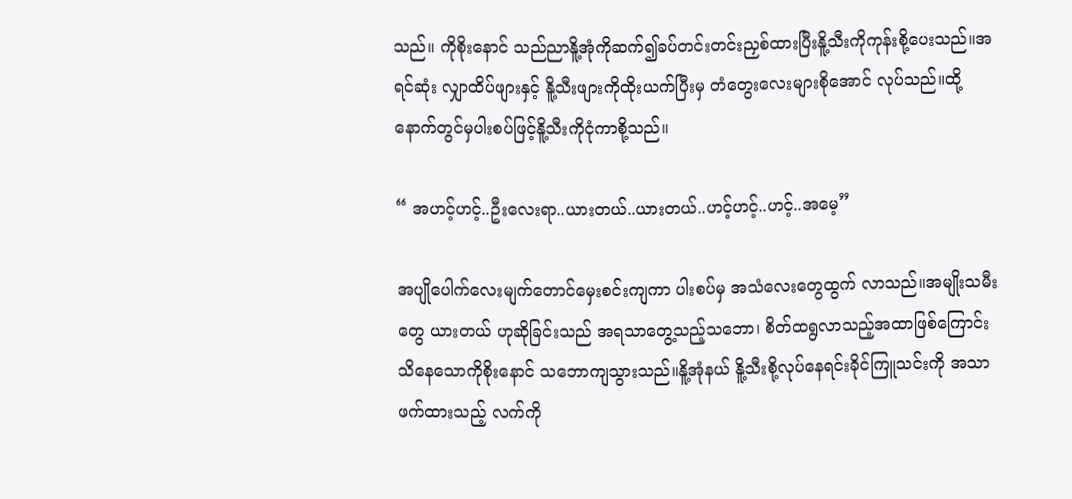သည်။ ကိုစိုးနောင် သည်ညာနိူ့အုံကိုဆက်၍ခပ်တင်းတင်းညှစ်ထားပြီးနိူ့သီးကိုကုန်းစို့ပေးသည်။အရင်ဆုံး လျှာထိပ်ဖျားနှင့် နိူ့သီးဖျားကိုထိုးယက်ပြီးမှ တံတွေးလေးများစိုအောင် လုပ်သည်။ထို့နောက်တွင်မှပါးစပ်ဖြင့်နိူ့သီးကိုငုံကာစို့သည်။

“ အဟင့်ဟင့်..ဦးလေးရာ..ယားတယ်..ယားတယ်..ဟင့်ဟင့်..ဟင့်..အမေ့”

အပျိုပေါက်လေးမျက်တောင်မှေးစင်းကျကာ ပါးစပ်မှ အသံလေးတွေထွက် လာသည်။အမျိုးသမီးတွေ ယားတယ် ဟုဆိုခြင်းသည် အရသာတွေ့သည့်သဘော၊ စိတ်ထရွလာသည့်အထာဖြစ်ကြောင်းသိနေသောကိုစိုးနောင် သဘောကျသွားသည်။နိူ့အုံနယ် နိူ့သီးစို့လုပ်နေရင်းခိုင်ကြူသင်းကို အသာဖက်ထားသည့် လက်ကို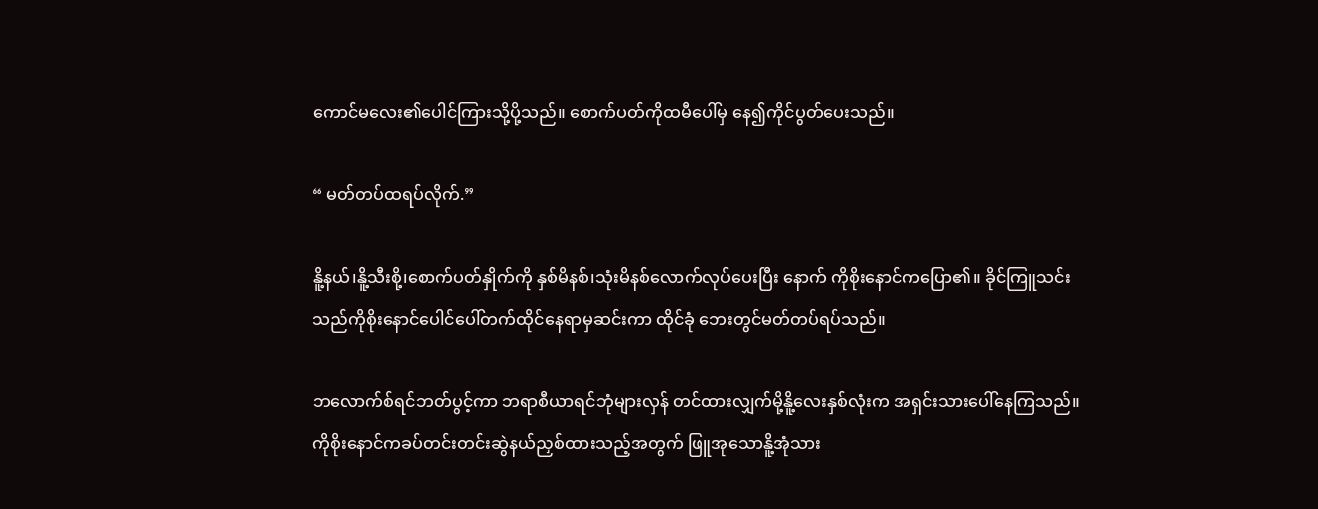ကောင်မလေး၏ပေါင်ကြားသို့ပို့သည်။ စောက်ပတ်ကိုထမီပေါ်မှ နေ၍ကိုင်ပွတ်ပေးသည်။

“ မတ်တပ်ထရပ်လိုက်.”

နိူ့နယ်၊နိူ့သီးစို့၊စောက်ပတ်နှိုက်ကို နှစ်မိနစ်၊သုံးမိနစ်လောက်လုပ်ပေးပြီး နောက် ကိုစိုးနောင်ကပြော၏။ ခိုင်ကြူသင်းသည်ကိုစိုးနောင်ပေါင်ပေါ်တက်ထိုင်နေရာမှဆင်းကာ ထိုင်ခုံ ဘေးတွင်မတ်တပ်ရပ်သည်။

ဘလောက်စ်ရင်ဘတ်ပွင့်ကာ ဘရာစီယာရင်ဘုံများလှန် တင်ထားလျှက်မို့နိူ့လေးနှစ်လုံးက အရှင်းသားပေါ်နေကြသည်။ ကိုစိုးနောင်ကခပ်တင်းတင်းဆွဲနယ်ညှစ်ထားသည့်အတွက် ဖြူအုသောနိူ့အုံသား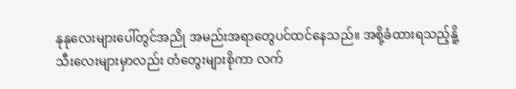နုနုလေးများပေါ်တွင်အညို အမည်းအရာတွေပင်ထင်နေသည်။ အစို့ခံထားရသည့်နိူ့သီးလေးများမှာလည်း တံတွေးများစိုကာ လက်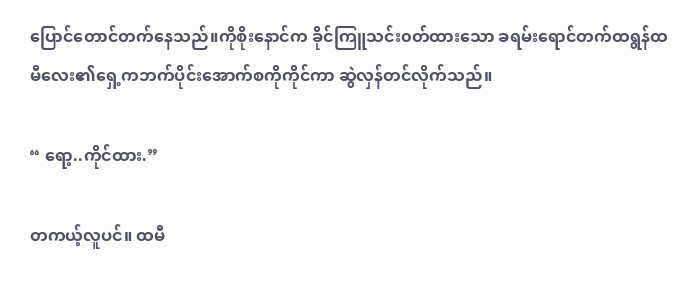ပြောင်တောင်တက်နေသည်။ကိုစိုးနောင်က ခိုင်ကြူသင်း၀တ်ထားသော ခရမ်းရောင်တက်ထရွန်ထမီလေး၏ရှေ့ကဘက်ပိုင်းအောက်စကိုကိုင်ကာ ဆွဲလှန်တင်လိုက်သည်။

“ ရော့..ကိုင်ထား.”

တကယ့်လူပင်။ ထမီ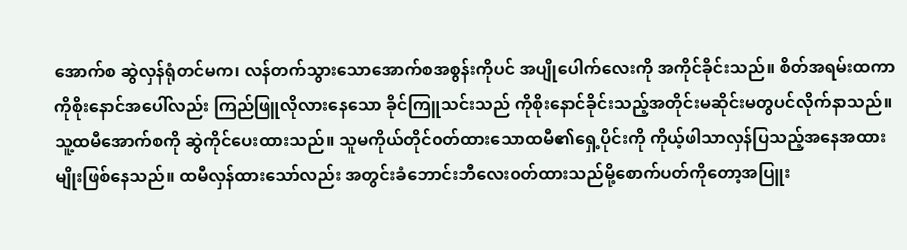အောက်စ ဆွဲလှန်ရုံတင်မက၊ လန်တက်သွားသောအောက်စအစွန်းကိုပင် အပျိုပေါက်လေးကို အကိုင်ခိုင်းသည်။ စိတ်အရမ်းထကာ ကိုစိုးနောင်အပေါ်လည်း ကြည်ဖြူလိုလားနေသော ခိုင်ကြူသင်းသည် ကိုစိုးနောင်ခိုင်းသည့်အတိုင်းမဆိုင်းမတွပင်လိုက်နာသည်။ သူ့ထမီအောက်စကို ဆွဲကိုင်ပေးထားသည်။ သူမကိုယ်တိုင်၀တ်ထားသောထမီ၏ရှေ့ပိုင်းကို ကိုယ့်ဖါသာလှန်ပြသည့်အနေအထားမျိုးဖြစ်နေသည်။ ထမီလှန်ထားသော်လည်း အတွင်းခံဘောင်းဘီလေး၀တ်ထားသည်မို့စောက်ပတ်ကိုတော့အပြူး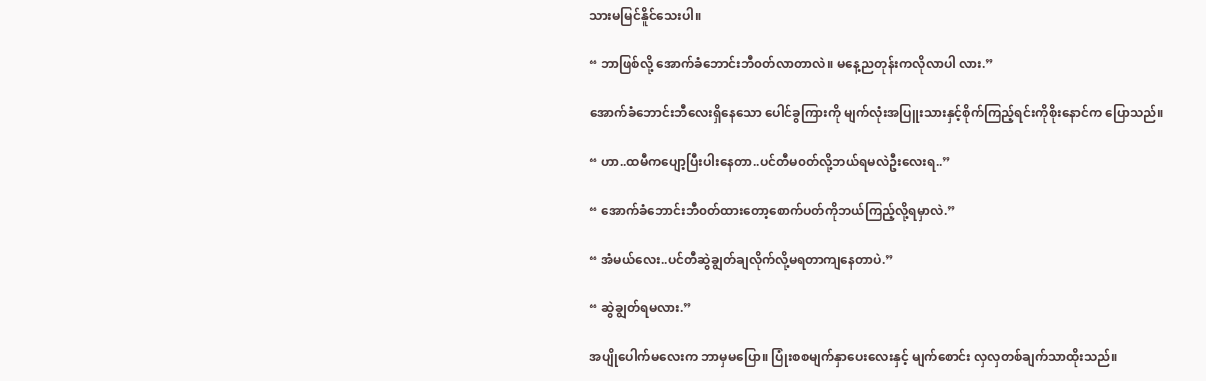သားမမြင်နိူင်သေးပါ။

“ ဘာဖြစ်လို့ အောက်ခံဘောင်းဘီ၀တ်လာတာလဲ။ မနေ့ညတုန်းကလိုလာပါ လား.”

အောက်ခံဘောင်းဘီလေးရှိနေသော ပေါင်ခွကြားကို မျက်လုံးအပြူးသားနှင့်စိုက်ကြည့်ရင်းကိုစိုးနောင်က ပြောသည်။

“ ဟာ..ထမီကပျော့ပြီးပါးနေတာ..ပင်တီမ၀တ်လို့ဘယ်ရမလဲဦးလေးရ..”

“ အောက်ခံဘောင်းဘီ၀တ်ထားတော့စောက်ပတ်ကိုဘယ်ကြည့်လို့ရမှာလဲ.”

“ အံမယ်လေး..ပင်တီဆွဲချွတ်ချလိုက်လို့မရတာကျနေတာပဲ.”

“ ဆွဲချွတ်ရမလား.”

အပျိုပေါက်မလေးက ဘာမှမပြော။ ပြုံးစစမျက်နှာပေးလေးနှင့် မျက်စောင်း လှလှတစ်ချက်သာထိုးသည်။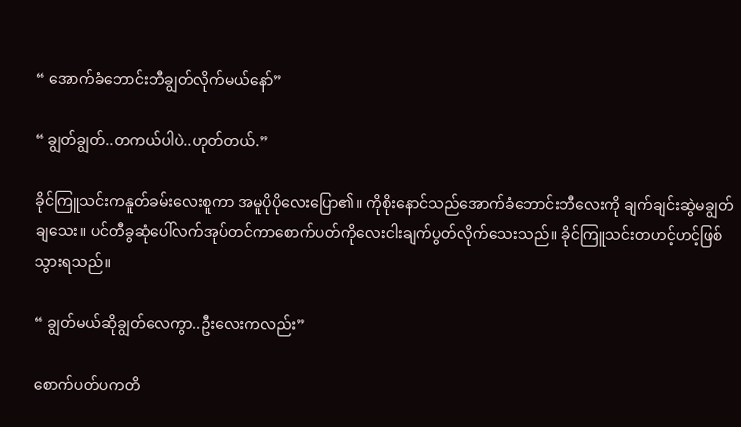“ အောက်ခံဘောင်းဘီချွတ်လိုက်မယ်နော်”

“ ချွတ်ချွတ်..တကယ်ပါပဲ..ဟုတ်တယ်.”

ခိုင်ကြူသင်းကနူတ်ခမ်းလေးစူကာ အမူပိုပိုလေးပြော၏။ ကိုစိုးနောင်သည်အောက်ခံဘောင်းဘီလေးကို ချက်ချင်းဆွဲမချွတ်ချသေး။ ပင်တီခွဆုံပေါ်လက်အုပ်တင်ကာစောက်ပတ်ကိုလေးငါးချက်ပွတ်လိုက်သေးသည်။ ခိုင်ကြူသင်းတဟင့်ဟင့်ဖြစ်သွားရသည်။

“ ချွတ်မယ်ဆိုချွတ်လေကွာ..ဦးလေးကလည်း”

စောက်ပတ်ပကတိ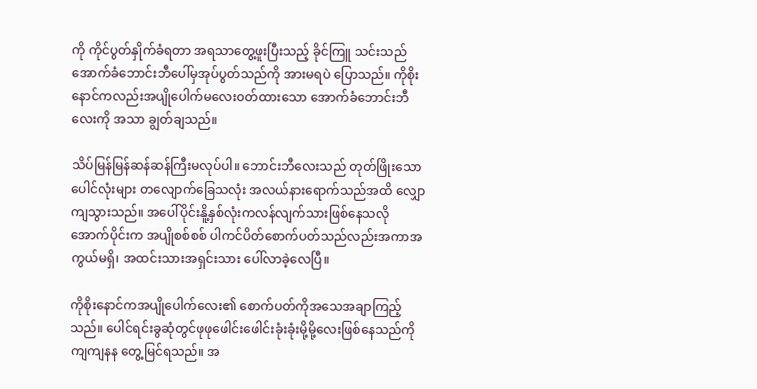ကို ကိုင်ပွတ်နှိုက်ခံရတာ အရသာတွေ့ဖူးပြီးသည့် ခိုင်ကြူ သင်းသည်အောက်ခံဘောင်းဘီပေါ်မှအုပ်ပွတ်သည်ကို အားမရပဲ ပြောသည်။ ကိုစိုး နောင်ကလည်းအပျိုပေါက်မလေး၀တ်ထားသော အောက်ခံဘောင်းဘီလေးကို အသာ ချွတ်ချသည်။

သိပ်မြန်မြန်ဆန်ဆန်ကြီးမလုပ်ပါ။ ဘောင်းဘီလေးသည် တုတ်ဖြိုးသောပေါင်လုံးများ တလျောက်ခြေသလုံး အလယ်နားရောက်သည်အထိ လျှောကျသွားသည်။ အပေါ်ပိုင်းနိူ့နှစ်လုံးကလန်လျက်သားဖြစ်နေသလို အောက်ပိုင်းက အပျိုစစ်စစ် ပါကင်ပိတ်စောက်ပတ်သည်လည်းအကာအကွယ်မရှိ၊ အထင်းသားအရှင်းသား ပေါ်လာခဲ့လေပြီ။

ကိုစိုးနောင်ကအပျိုပေါက်လေး၏ စောက်ပတ်ကိုအသေအချာကြည့်သည်။ ပေါင်ရင်းခွဆုံတွင်ဖုဖုဖေါင်းဖေါင်းခုံးခုံးမို့မို့လေးဖြစ်နေသည်ကို ကျကျနန တွေ့မြင်ရသည်။ အ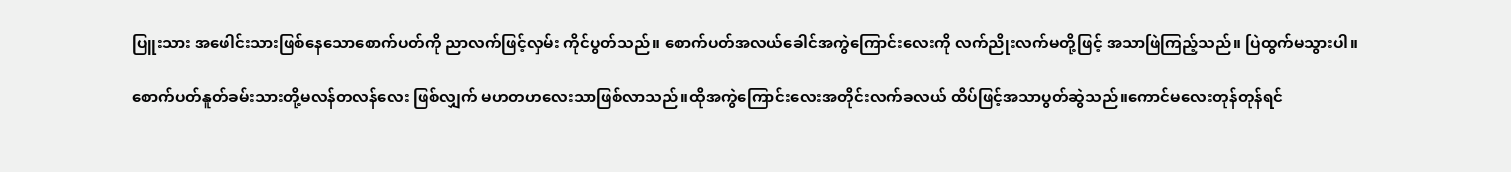ပြူးသား အဖေါင်းသားဖြစ်နေသောစောက်ပတ်ကို ညာလက်ဖြင့်လှမ်း ကိုင်ပွတ်သည်။ စောက်ပတ်အလယ်ခေါင်အကွဲကြောင်းလေးကို လက်ညိုးလက်မတို့ဖြင့် အသာဖြဲကြည့်သည်။ ပြဲထွက်မသွားပါ။

စောက်ပတ်နူတ်ခမ်းသားတို့မလန်တလန်လေး ဖြစ်လျှက် မဟတဟလေးသာဖြစ်လာသည်။ထိုအကွဲကြောင်းလေးအတိုင်းလက်ခလယ် ထိပ်ဖြင့်အသာပွတ်ဆွဲသည်။ကောင်မလေးတုန်တုန်ရင်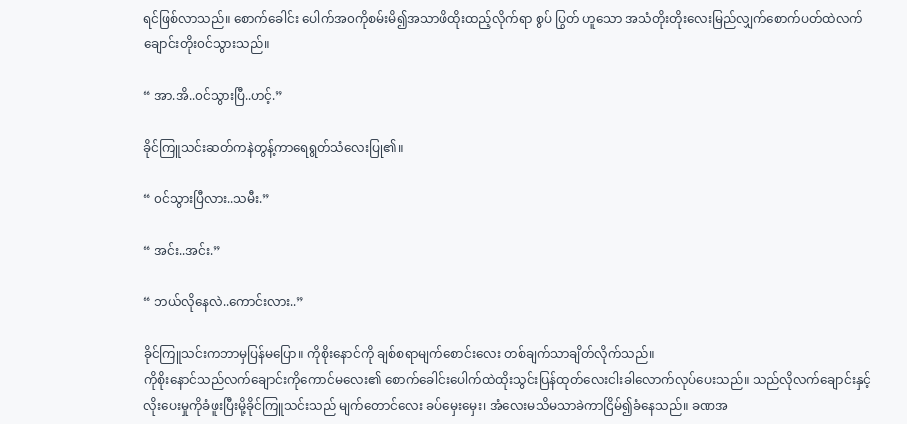ရင်ဖြစ်လာသည်။ စောက်ခေါင်း ပေါက်အ၀ကိုစမ်းမိ၍အသာဖိထိုးထည့်လိုက်ရာ စွပ် ပြွတ် ဟူသော အသံတိုးတိုးလေးမြည်လျှက်စောက်ပတ်ထဲလက်ချောင်းတိုး၀င်သွားသည်။

“ အာ.အိ..၀င်သွားပြီ..ဟင့်.”

ခိုင်ကြူသင်းဆတ်ကနဲတွန့်ကာရေရွတ်သံလေးပြု၏။

“ ၀င်သွားပြီလား..သမီး.”

“ အင်း..အင်း.”

“ ဘယ်လိုနေလဲ..ကောင်းလား..”

ခိုင်ကြူသင်းကဘာမှပြန်မပြော။ ကိုစိုးနောင်ကို ချစ်စရာမျက်စောင်းလေး တစ်ချက်သာချိတ်လိုက်သည်။
ကိုစိုးနောင်သည်လက်ချောင်းကိုကောင်မလေး၏ စောက်ခေါင်းပေါက်ထဲထိုးသွင်းပြန်ထုတ်လေးငါးခါလောက်လုပ်ပေးသည်။ သည်လိုလက်ချောင်းနှင့်လိုးပေးမှုကိုခံဖူးပြီးမို့ခိုင်ကြူသင်းသည် မျက်တောင်လေး ခပ်မှေးမှေး၊ အံလေးမသိမသာခဲကာငြိမ်၍ခံနေသည်။ ခဏအ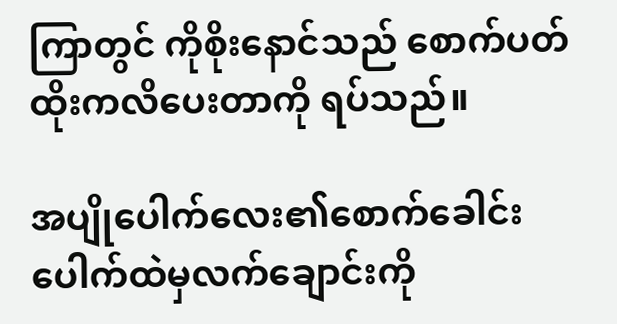ကြာတွင် ကိုစိုးနောင်သည် စောက်ပတ်ထိုးကလိပေးတာကို ရပ်သည်။

အပျိုပေါက်လေး၏စောက်ခေါင်းပေါက်ထဲမှလက်ချောင်းကို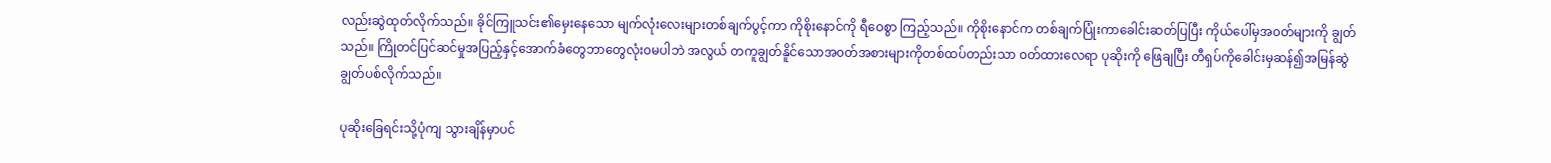လည်းဆွဲထုတ်လိုက်သည်။ ခိုင်ကြူသင်း၏မှေးနေသော မျက်လုံးလေးများတစ်ချက်ပွင့်ကာ ကိုစိုးနောင်ကို ရီဝေစွာ ကြည့်သည်။ ကိုစိုးနောင်က တစ်ချက်ပြုံးကာခေါင်းဆတ်ပြပြီး ကိုယ်ပေါ်မှအ၀တ်များကို ချွတ်သည်။ ကြိုတင်ပြင်ဆင်မှုအပြည့်နှင့်အောက်ခံတွေဘာတွေလုံး၀မပါဘဲ အလွယ် တကူချွတ်နိူင်သောအ၀တ်အစားများကိုတစ်ထပ်တည်းသာ ၀တ်ထားလေရာ ပုဆိုးကို ဖြေချပြီး တီရှပ်ကိုခေါင်းမှဆန်၍အမြန်ဆွဲချွတ်ပစ်လိုက်သည်။

ပုဆိုးခြေရင်းသို့ပုံကျ သွားချိန်မှာပင်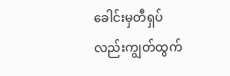ခေါင်းမှတီရှပ်လည်းကျွတ်ထွက်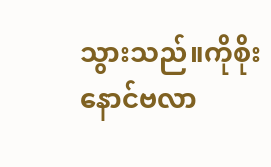သွားသည်။ကိုစိုးနောင်ဗလာ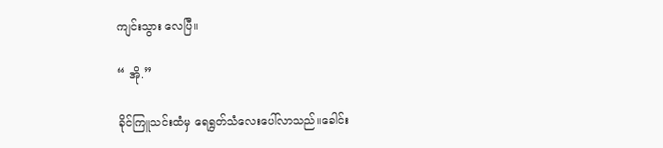ကျင်းသွား လေပြီ။

“ အို.”

ခိုင်ကြူသင်းထံမှ ရေရွတ်သံလေးပေါ်လာသည်။ခေါင်း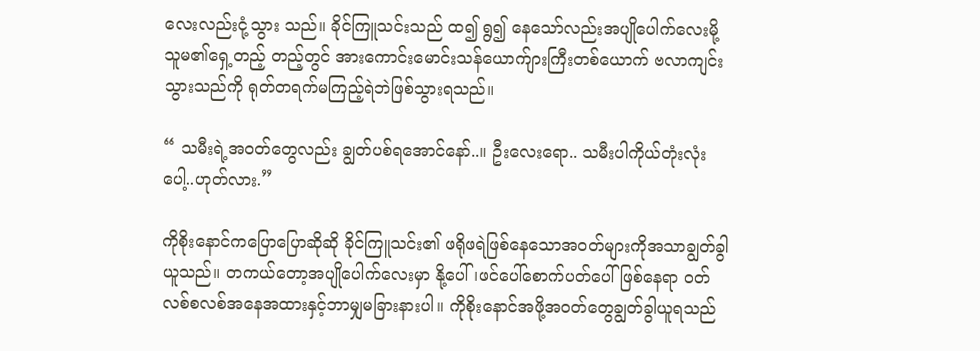လေးလည်းငုံ့သွား သည်။ ခိုင်ကြူသင်းသည် ထ၍ ရွ၍ နေသော်လည်းအပျိုပေါက်လေးမို့ သူမ၏ရှေ့တည့် တည့်တွင် အားကောင်းမောင်းသန်ယောက်ျားကြီးတစ်ယောက် ဗလာကျင်းသွားသည်ကို ရုတ်တရက်မကြည့်ရဲဘဲဖြစ်သွားရသည်။

“ သမီးရဲ့အ၀တ်တွေလည်း ချွတ်ပစ်ရအောင်နော်..။ ဦးလေးရော.. သမီးပါကိုယ်တုံးလုံးပေါ့..ဟုတ်လား.”

ကိုစိုးနောင်ကပြောပြောဆိုဆို ခိုင်ကြူသင်း၏ ဖရိုဖရဲဖြစ်နေသောအ၀တ်များကိုအသာချွတ်ခွါယူသည်။ တကယ်တော့အပျိုပေါက်လေးမှာ နို့ပေါ်၊ဖင်ပေါ်စောက်ပတ်ပေါ်ဖြစ်နေရာ ၀တ်လစ်စလစ်အနေအထားနှင့်ဘာမျှမခြားနားပါ။ ကိုစိုးနောင်အဖို့အ၀တ်တွေချွတ်ခွါယူရသည်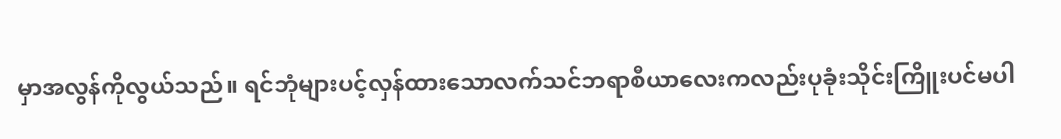မှာအလွန်ကိုလွယ်သည်။ ရင်ဘုံများပင့်လှန်ထားသောလက်သင်ဘရာစီယာလေးကလည်းပုခုံးသိုင်းကြိူးပင်မပါ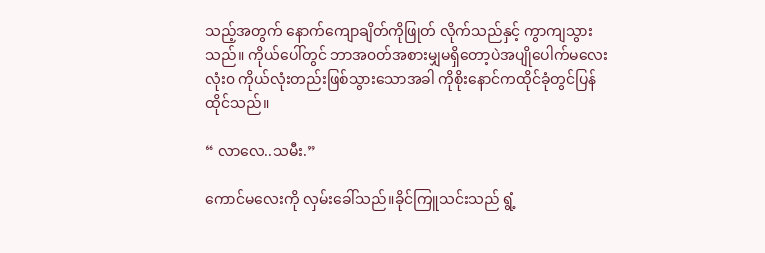သည့်အတွက် နောက်ကျောချိတ်ကိုဖြုတ် လိုက်သည်နှင့် ကွာကျသွားသည်။ ကိုယ်ပေါ်တွင် ဘာအ၀တ်အစားမျှမရှိတော့ပဲအပျိုပေါက်မလေး လုံး၀ ကိုယ်လုံးတည်းဖြစ်သွားသောအခါ ကိုစိုးနောင်ကထိုင်ခုံတွင်ပြန်ထိုင်သည်။

“ လာလေ..သမီး.”

ကောင်မလေးကို လှမ်းခေါ်သည်။ခိုင်ကြူသင်းသည် ရွံ့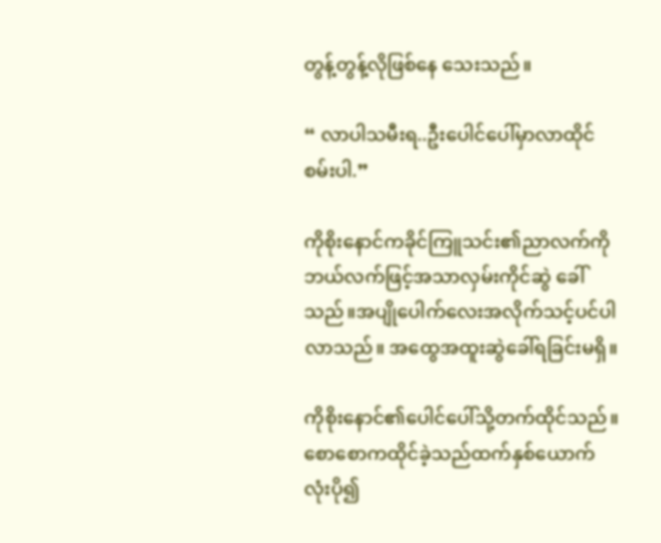တွန့်တွန့်လိုဖြစ်နေ သေးသည်။

“ လာပါသမီးရ..ဦးပေါင်ပေါ်မှာလာထိုင်စမ်းပါ.”

ကိုစိုးနောင်ကခိုင်ကြူသင်း၏ညာလက်ကိုဘယ်လက်ဖြင့်အသာလှမ်းကိုင်ဆွဲ ခေါ်သည်။အပျိုပေါက်လေးအလိုက်သင့်ပင်ပါလာသည်။ အထွေအထူးဆွဲခေါ်ရခြင်းမရှိ။

ကိုစိုးနောင်၏ပေါင်ပေါ်သို့တက်ထိုင်သည်။ စောစောကထိုင်ခဲ့သည်ထက်နှစ်ယောက်လုံးပို၍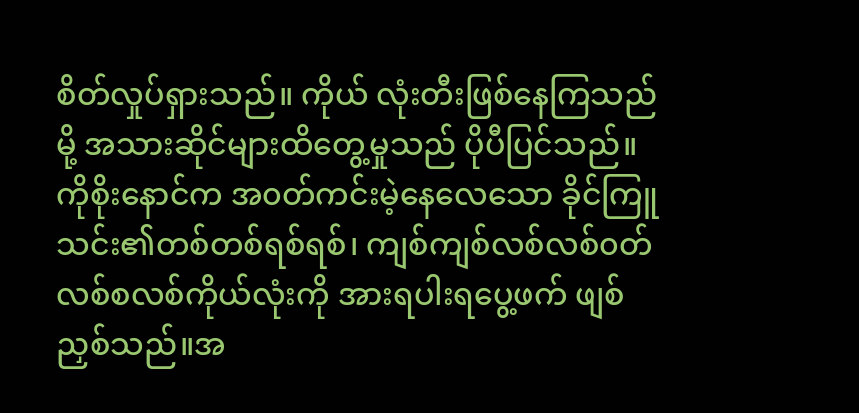စိတ်လှုပ်ရှားသည်။ ကိုယ် လုံးတီးဖြစ်နေကြသည်မို့ အသားဆိုင်များထိတွေ့မှုသည် ပိုပီပြင်သည်။ ကိုစိုးနောင်က အ၀တ်ကင်းမဲ့နေလေသော ခိုင်ကြူသင်း၏တစ်တစ်ရစ်ရစ်၊ ကျစ်ကျစ်လစ်လစ်၀တ်လစ်စလစ်ကိုယ်လုံးကို အားရပါးရပွေ့ဖက် ဖျစ်ညှစ်သည်။အ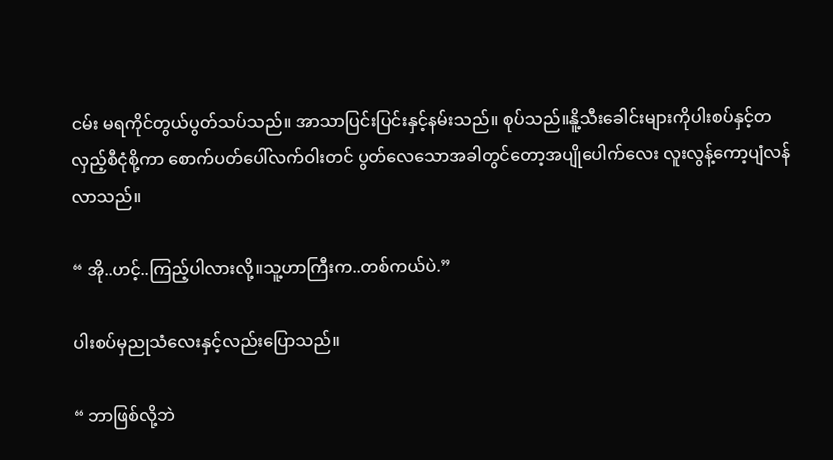ငမ်း မရကိုင်တွယ်ပွတ်သပ်သည်။ အာသာပြင်းပြင်းနှင့်နမ်းသည်။ စုပ်သည်။နိူ့သီးခေါင်းများကိုပါးစပ်နှင့်တလှည့်စီငုံစို့ကာ စောက်ပတ်ပေါ်လက်ဝါးတင် ပွတ်လေသောအခါတွင်တော့အပျိုပေါက်လေး လူးလွန့်ကော့ပျံလန်လာသည်။

“ အို..ဟင့်..ကြည့်ပါလားလို့။သူ့ဟာကြီးက..တစ်ကယ်ပဲ.”

ပါးစပ်မှညုသံလေးနှင့်လည်းပြောသည်။

“ ဘာဖြစ်လို့ဘဲ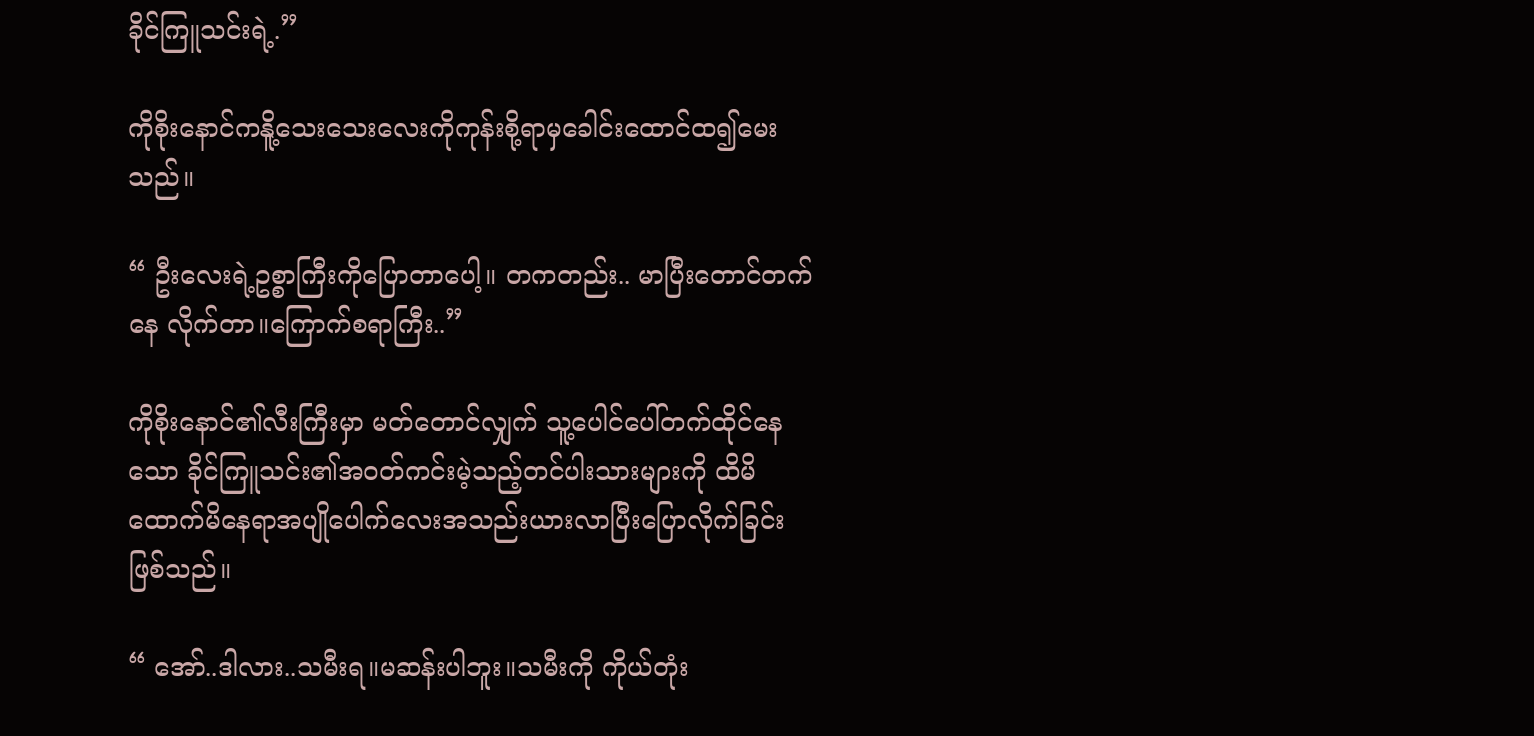ခိုင်ကြူသင်းရဲ့.”

ကိုစိုးနောင်ကနိူ့သေးသေးလေးကိုကုန်းစို့ရာမှခေါင်းထောင်ထ၍မေးသည်။

“ ဦးလေးရဲ့ဥစ္စာကြီးကိုပြောတာပေါ့။ တကတည်း.. မာပြီးတောင်တက်နေ လိုက်တာ။ကြောက်စရာကြီး..”

ကိုစိုးနောင်၏လီးကြီးမှာ မတ်တောင်လျှက် သူ့ပေါင်ပေါ်တက်ထိုင်နေသော ခိုင်ကြူသင်း၏အ၀တ်ကင်းမဲ့သည့်တင်ပါးသားများကို ထိမိထောက်မိနေရာအပျိုပေါက်လေးအသည်းယားလာပြီးပြောလိုက်ခြင်း ဖြစ်သည်။

“ အော်..ဒါလား..သမီးရ။မဆန်းပါဘူး။သမီးကို ကိုယ်တုံး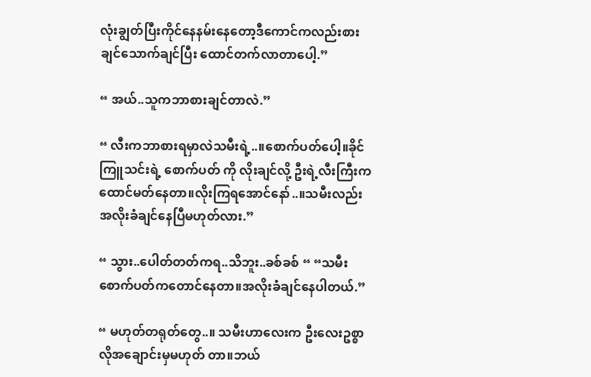လုံးချွတ်ပြီးကိုင်နေနမ်းနေတော့ဒီကောင်ကလည်းစားချင်သောက်ချင်ပြီး ထောင်တက်လာတာပေါ့.”

“ အယ်..သူကဘာစားချင်တာလဲ.”

“ လီးကဘာစားရမှာလဲသမီးရဲ့..။စောက်ပတ်ပေါ့။ခိုင်ကြူသင်းရဲ့ စောက်ပတ် ကို လိုးချင်လို့ ဦးရဲ့လီးကြီးကထောင်မတ်နေတာ။လိုးကြရအောင်နော်..။သမီးလည်း အလိုးခံချင်နေပြီမဟုတ်လား.”

“ သွား..ပေါတ်တတ်ကရ..သိဘူး..ခစ်ခစ် “ “သမီးစောက်ပတ်ကတောင်နေတာ။အလိုးခံချင်နေပါတယ်.”

“ မဟုတ်တရုတ်တွေ..။ သမီးဟာလေးက ဦးလေးဥစ္စာလိုအချောင်းမှမဟုတ် တာ။ဘယ်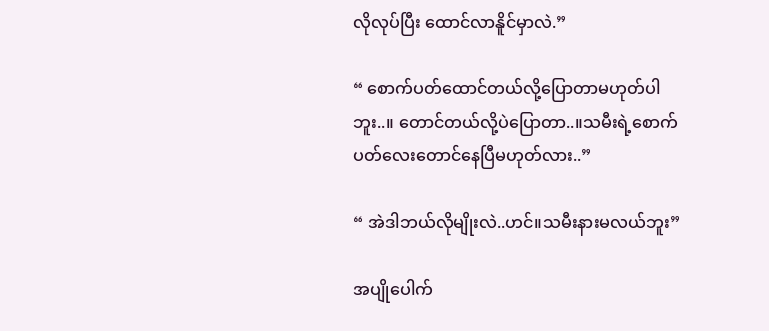လိုလုပ်ပြီး ထောင်လာနိူင်မှာလဲ.”

“ စောက်ပတ်ထောင်တယ်လို့ပြောတာမဟုတ်ပါဘူး..။ တောင်တယ်လို့ပဲပြောတာ..။သမီးရဲ့စောက်ပတ်လေးတောင်နေပြီမဟုတ်လား..”

“ အဲဒါဘယ်လိုမျိုးလဲ..ဟင်။သမီးနားမလယ်ဘူး”

အပျိုပေါက်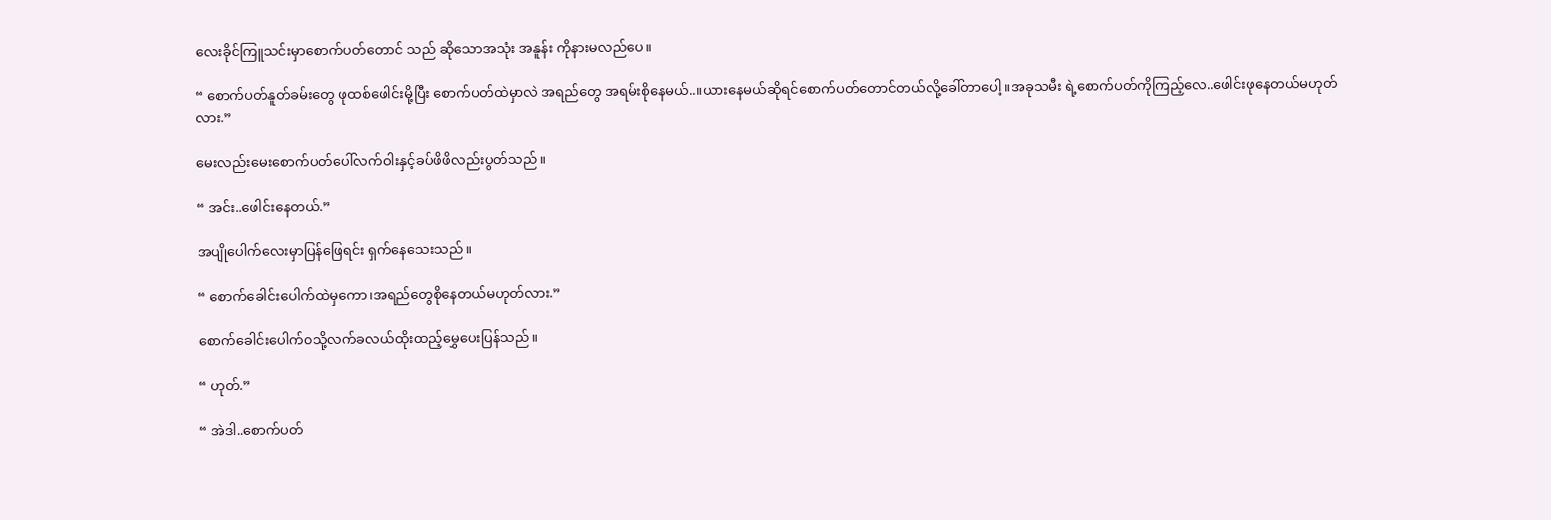လေးခိုင်ကြူသင်းမှာစောက်ပတ်တောင် သည် ဆိုသောအသုံး အနူန်း ကိုနားမလည်ပေ။

“ စောက်ပတ်နူတ်ခမ်းတွေ ဖုထစ်ဖေါင်းမို့ပြီး စောက်ပတ်ထဲမှာလဲ အရည်တွေ အရမ်းစိုနေမယ်..။ယားနေမယ်ဆိုရင်စောက်ပတ်တောင်တယ်လို့ခေါ်တာပေါ့။အခုသမီး ရဲ့စောက်ပတ်ကိုကြည့်လေ..ဖေါင်းဖုနေတယ်မဟုတ်လား.”

မေးလည်းမေးစောက်ပတ်ပေါ်လက်ဝါးနှင့်ခပ်ဖိဖိလည်းပွတ်သည်။

“ အင်း..ဖေါင်းနေတယ်.”

အပျိုပေါက်လေးမှာပြန်ဖြေရင်း ရှက်နေသေးသည်။

“ စောက်ခေါင်းပေါက်ထဲမှကော၊အရည်တွေစိုနေတယ်မဟုတ်လား.”

စောက်ခေါင်းပေါက်၀သို့လက်ခလယ်ထိုးထည့်မွှေပေးပြန်သည်။

“ ဟုတ်.”

“ အဲဒါ..စောက်ပတ်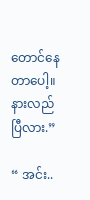တောင်နေတာပေါ့။နားလည်ပြီလား.”

“ အင်း..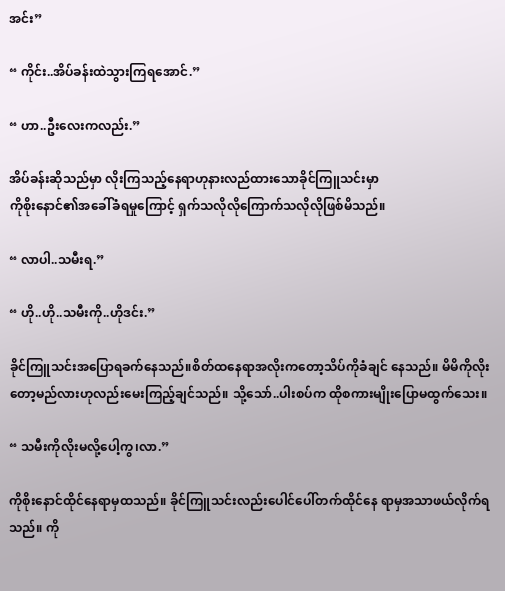အင်း”

“ ကိုင်း..အိပ်ခန်းထဲသွားကြရအောင်.”

“ ဟာ..ဦးလေးကလည်း.”

အိပ်ခန်းဆိုသည်မှာ လိုးကြသည့်နေရာဟုနားလည်ထားသောခိုင်ကြူသင်းမှာ
ကိုစိုးနောင်၏အခေါ်ခံရမှုကြောင့် ရှက်သလိုလိုကြောက်သလိုလိုဖြစ်မိသည်။

“ လာပါ..သမီးရ.”

“ ဟို..ဟို..သမီးကို..ဟိုဒင်း.”

ခိုင်ကြူသင်းအပြောရခက်နေသည်။စိတ်ထနေရာအလိုးကတော့သိပ်ကိုခံချင် နေသည်။ မိမိကိုလိုးတော့မည်လားဟုလည်းမေးကြည့်ချင်သည်။ သို့သော်..ပါးစပ်က ထိုစကားမျိုးပြောမထွက်သေး။

“ သမီးကိုလိုးမလို့ပေါ့ကွ၊လာ.”

ကိုစိုးနောင်ထိုင်နေရာမှထသည်။ ခိုင်ကြူသင်းလည်းပေါင်ပေါ်တက်ထိုင်နေ ရာမှအသာဖယ်လိုက်ရသည်။ ကို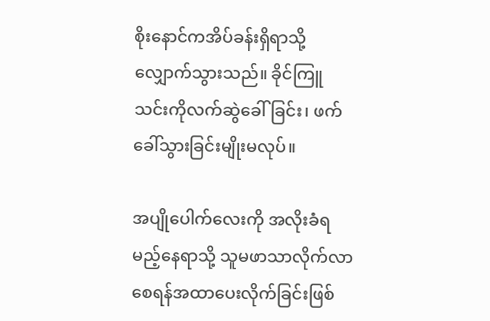စိုးနောင်ကအိပ်ခန်းရှိရာသို့လျှောက်သွားသည်။ ခိုင်ကြူ သင်းကိုလက်ဆွဲခေါ်ခြင်း၊ ဖက်ခေါ်သွားခြင်းမျိုးမလုပ်။

အပျိုပေါက်လေးကို အလိုးခံရ မည့်နေရာသို့ သူမဖာသာလိုက်လာစေရန်အထာပေးလိုက်ခြင်းဖြစ်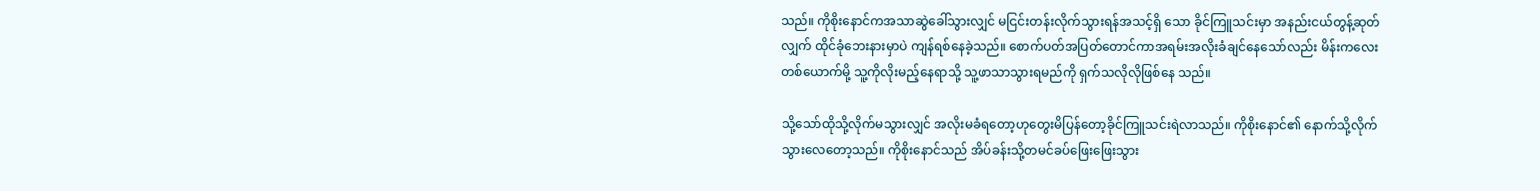သည်။ ကိုစိုးနောင်ကအသာဆွဲခေါ်သွားလျှင် မငြင်းတန်းလိုက်သွားရန်အသင့်ရှိ သော ခိုင်ကြူသင်းမှာ အနည်းငယ်တွန့်ဆုတ်လျှက် ထိုင်ခုံဘေးနားမှာပဲ ကျန်ရစ်နေခဲ့သည်။ စောက်ပတ်အပြတ်တောင်ကာအရမ်းအလိုးခံချင်နေသော်လည်း မိန်းကလေးတစ်ယောက်မို့ သူ့ကိုလိုးမည့်နေရာသို့ သူ့ဖာသာသွားရမည်ကို ရှက်သလိုလိုဖြစ်နေ သည်။

သို့သော်ထိုသို့လိုက်မသွားလျှင် အလိုးမခံရတော့ဟုတွေးမိပြန်တော့ခိုင်ကြူသင်းရဲလာသည်။ ကိုစိုးနောင်၏ နောက်သို့လိုက်သွားလေတော့သည်။ ကိုစိုးနောင်သည် အိပ်ခန်းသို့တမင်ခပ်ဖြေးဖြေးသွား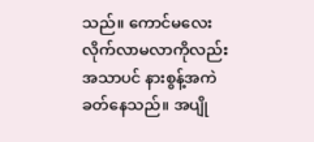သည်။ ကောင်မလေးလိုက်လာမလာကိုလည်းအသာပင် နားစွန့်အကဲခတ်နေသည်။ အပျို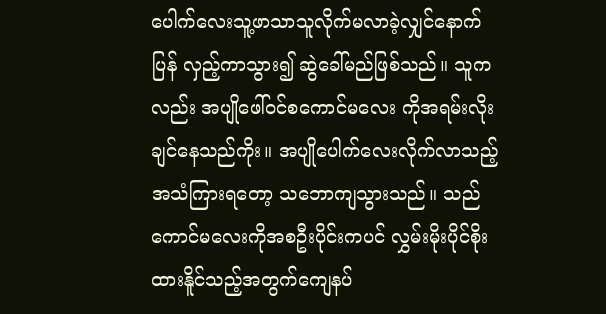ပေါက်လေးသူ့ဖာသာသူလိုက်မလာခဲ့လျှင်နောက်ပြန် လှည့်ကာသွား၍ ဆွဲခေါ်မည်ဖြစ်သည်။ သူကလည်း အပျိုဖေါ်၀င်စကောင်မလေး ကိုအရမ်းလိုးချင်နေသည်ကိုး။ အပျိုပေါက်လေးလိုက်လာသည့်အသံကြားရတော့ သဘောကျသွားသည်။ သည်ကောင်မလေးကိုအစဦးပိုင်းကပင် လွှမ်းမိုးပိုင်စိုးထားနိူင်သည့်အတွက်ကျေနပ်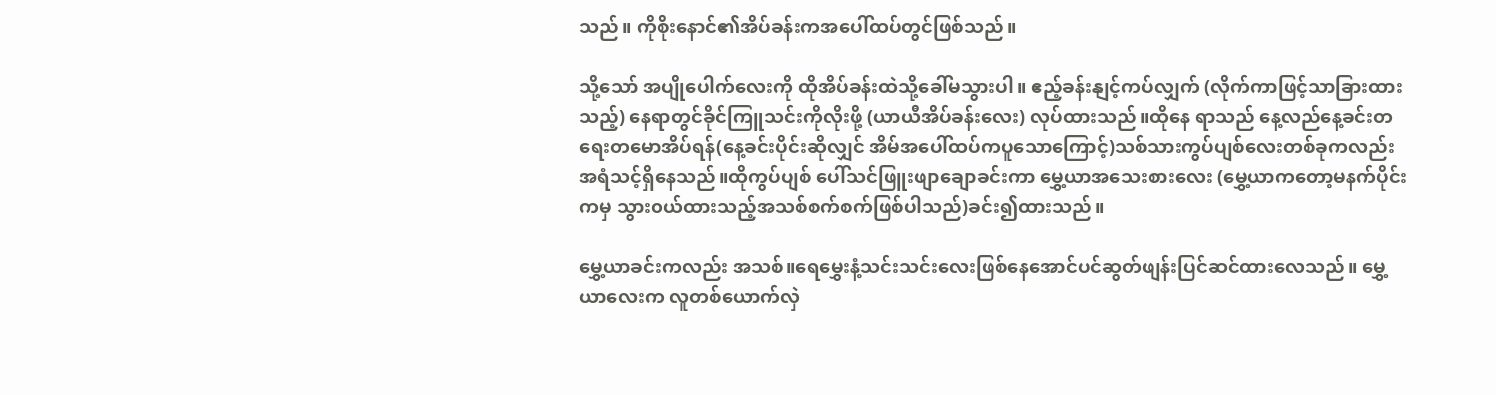သည်။ ကိုစိုးနောင်၏အိပ်ခန်းကအပေါ်ထပ်တွင်ဖြစ်သည်။

သို့သော် အပျိုပေါက်လေးကို ထိုအိပ်ခန်းထဲသို့ခေါ်မသွားပါ။ ဧည့်ခန်းနျင့်ကပ်လျှက် (လိုက်ကာဖြင့်သာခြားထားသည့်) နေရာတွင်ခိုင်ကြူသင်းကိုလိုးဖို့ (ယာယီအိပ်ခန်းလေး) လုပ်ထားသည်။ထိုနေ ရာသည် နေ့လည်နေ့ခင်းတရေးတမောအိပ်ရန်(နေ့ခင်းပိုင်းဆိုလျှင် အိမ်အပေါ်ထပ်ကပူသောကြောင့်)သစ်သားကွပ်ပျစ်လေးတစ်ခုကလည်း အရံသင့်ရှိနေသည်။ထိုကွပ်ပျစ် ပေါ်သင်ဖြူးဖျာချောခင်းကာ မွှေ့ယာအသေးစားလေး (မွှေ့ယာကတော့မနက်ပိုင်းကမှ သွား၀ယ်ထားသည့်အသစ်စက်စက်ဖြစ်ပါသည်)ခင်း၍ထားသည်။

မွှေ့ယာခင်းကလည်း အသစ်။ရေမွှေးနံ့သင်းသင်းလေးဖြစ်နေအောင်ပင်ဆွတ်ဖျန်းပြင်ဆင်ထားလေသည်။ မွှေ့ယာလေးက လူတစ်ယောက်လှဲ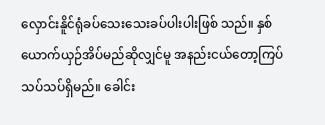လှောင်းနိူင်ရုံခပ်သေးသေးခပ်ပါးပါးဖြစ် သည်။ နှစ်ယောက်ယှဉ်အိပ်မည်ဆိုလျှင်မူ အနည်းငယ်တော့ကြပ်သပ်သပ်ရှိမည်။ ခေါင်း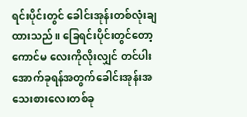ရင်းပိုင်းတွင် ခေါင်းအုန်းတစ်လုံးချထားသည်။ ခြေရင်းပိုင်းတွင်တော့ကောင်မ လေးကိုလိုးလျှင် တင်ပါးအောက်ခုရန်အတွက်ခေါင်းအုန်းအသေးစားလေးတစ်ခု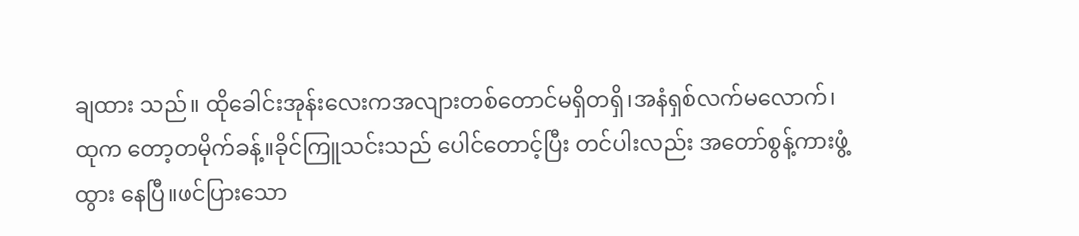ချထား သည်။ ထိုခေါင်းအုန်းလေးကအလျားတစ်တောင်မရှိတရှိ၊အနံရှစ်လက်မလောက်၊ထုက တော့တမိုက်ခန့်။ခိုင်ကြူသင်းသည် ပေါင်တောင့်ပြီး တင်ပါးလည်း အတော်စွန့်ကားဖွံ့ထွား နေပြီ။ဖင်ပြားသော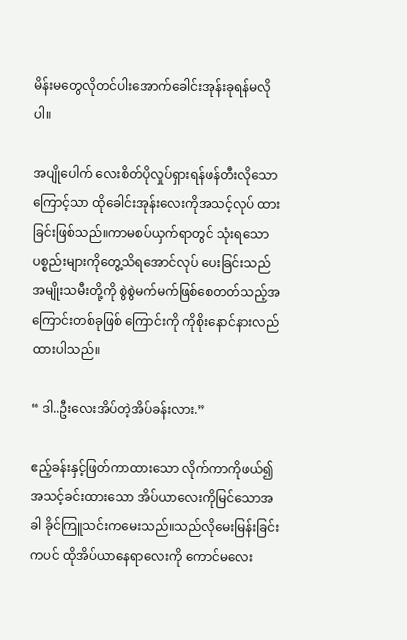မိန်းမတွေလိုတင်ပါးအောက်ခေါင်းအုန်းခုရန်မလိုပါ။

အပျိုပေါက် လေးစိတ်ပိုလှုပ်ရှားရန်ဖန်တီးလိုသောကြောင့်သာ ထိုခေါင်းအုန်းလေးကိုအသင့်လုပ် ထားခြင်းဖြစ်သည်။ကာမစပ်ယှက်ရာတွင် သုံးရသောပစ္စည်းများကိုတွေ့သိရအောင်လုပ် ပေးခြင်းသည် အမျိုးသမီးတို့ကို စွဲစွဲမက်မက်ဖြစ်စေတတ်သည့်အကြောင်းတစ်ခုဖြစ် ကြောင်းကို ကိုစိုးနောင်နားလည်ထားပါသည်။

“ ဒါ..ဦးလေးအိပ်တဲ့အိပ်ခန်းလား.”

ဧည့်ခန်းနှင့်ဖြတ်ကာထားသော လိုက်ကာကိုဖယ်၍အသင့်ခင်းထားသော အိပ်ယာလေးကိုမြင်သောအခါ ခိုင်ကြူသင်းကမေးသည်။သည်လိုမေးမြန်းခြင်းကပင် ထိုအိပ်ယာနေရာလေးကို ကောင်မလေး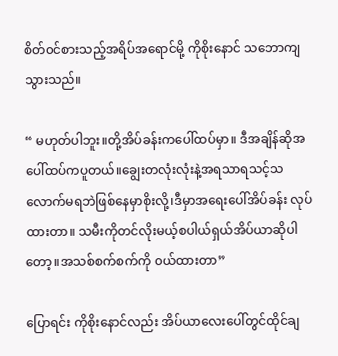စိတ်၀င်စားသည့်အရိပ်အရောင်မို့ ကိုစိုးနောင် သဘောကျသွားသည်။

“ မဟုတ်ပါဘူး။တို့အိပ်ခန်းကပေါ်ထပ်မှာ။ ဒီအချိန်ဆိုအပေါ်ထပ်ကပူတယ်။ချွေးတလုံးလုံးနဲ့အရသာရသင့်သလောက်မရဘဲဖြစ်နေမှာစိုးလို့၊ဒီမှာအရေးပေါ်အိပ်ခန်း လုပ်ထားတာ။ သမီးကိုတင်လိုးမယ့်စပါယ်ရှယ်အိပ်ယာဆိုပါတော့။အသစ်စက်စက်ကို ၀ယ်ထားတာ”

ပြောရင်း ကိုစိုးနောင်လည်း အိပ်ယာလေးပေါ်တွင်ထိုင်ချ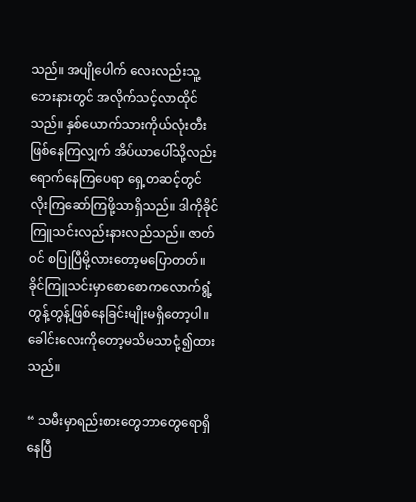သည်။ အပျိုပေါက် လေးလည်းသူ့ဘေးနားတွင် အလိုက်သင့်လာထိုင်သည်။ နှစ်ယောက်သားကိုယ်လုံးတီးဖြစ်နေကြလျှက် အိပ်ယာပေါ်သို့လည်းရောက်နေကြပေရာ ရှေ့တဆင့်တွင် လိုးကြဆော်ကြဖို့သာရှိသည်။ ဒါကိုခိုင်ကြူသင်းလည်းနားလည်သည်။ ဇာတ်၀င် စပြုပြီမို့လားတော့မပြောတတ်။ ခိုင်ကြူသင်းမှာစောစောကလောက်ရွံ့တွန့်တွန့်ဖြစ်နေခြင်းမျိုးမရှိတော့ပါ။ခေါင်းလေးကိုတော့မသိမသာငုံ့၍ထားသည်။

“ သမီးမှာရည်းစားတွေဘာတွေရောရှိနေပြီ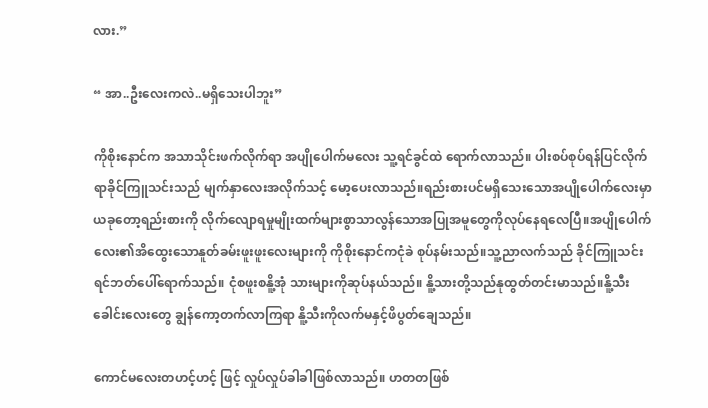လား.”

“ အာ..ဦးလေးကလဲ..မရှိသေးပါဘူး”

ကိုစိုးနောင်က အသာသိုင်းဖက်လိုက်ရာ အပျိုပေါက်မလေး သူ့ရင်ခွင်ထဲ ရောက်လာသည်။ ပါးစပ်စုပ်ရန်ပြင်လိုက်ရာခိုင်ကြူသင်းသည် မျက်နှာလေးအလိုက်သင့် မော့ပေးလာသည်။ရည်းစားပင်မရှိသေးသောအပျိုပေါက်လေးမှာ ယခုတော့ရည်းစားကို လိုက်လျောရမှုမျိုးထက်များစွာသာလွန်သောအပြုအမူတွေကိုလုပ်နေရလေပြီ။အပျိုပေါက်လေး၏အိထွေးသောနူတ်ခမ်းဖူးဖူးလေးများကို ကိုစိုးနောင်ကငုံခဲ စုပ်နမ်းသည်။သူ့ညာလက်သည် ခိုင်ကြူသင်းရင်ဘတ်ပေါ်ရောက်သည်။ ငုံစဖူးစနိူ့အုံ သားများကိုဆုပ်နယ်သည်။ နိူ့သားတို့သည်နုထွတ်တင်းမာသည်။နိူ့သီးခေါင်းလေးတွေ ချွန်ကော့တက်လာကြရာ နိူ့သီးကိုလက်မနှင့်ဖိပွတ်ချေသည်။

ကောင်မလေးတဟင့်ဟင့် ဖြင့် လှုပ်လှုပ်ခါခါဖြစ်လာသည်။ ဟတတဖြစ်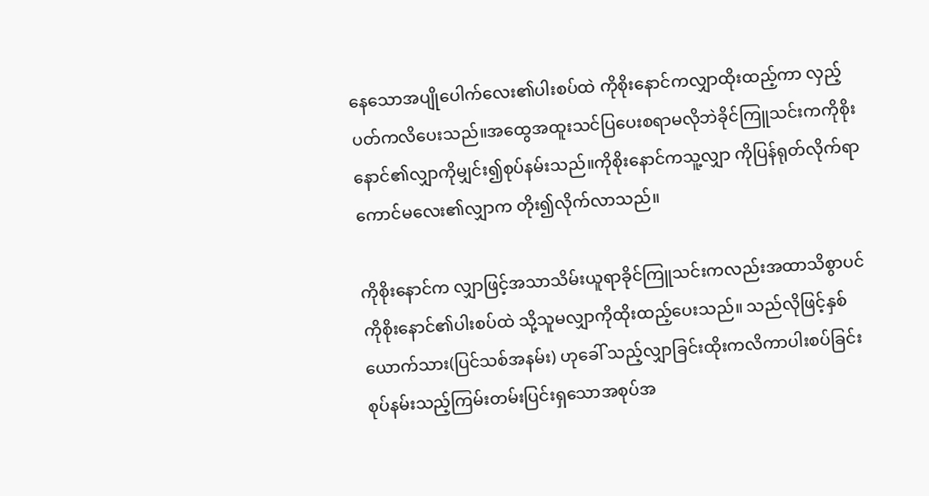နေသောအပျိုပေါက်လေး၏ပါးစပ်ထဲ ကိုစိုးနောင်ကလျှာထိုးထည့်ကာ လှည့်ပတ်ကလိပေးသည်။အထွေအထူးသင်ပြပေးစရာမလိုဘဲခိုင်ကြူသင်းကကိုစိုးနောင်၏လျှာကိုမျှင်း၍စုပ်နမ်းသည်။ကိုစိုးနောင်ကသူ့လျှာ ကိုပြန်ရုတ်လိုက်ရာ ကောင်မလေး၏လျှာက တိုး၍လိုက်လာသည်။

ကိုစိုးနောင်က လျှာဖြင့်အသာသိမ်းယူရာခိုင်ကြူသင်းကလည်းအထာသိစွာပင်ကိုစိုးနောင်၏ပါးစပ်ထဲ သို့သူမလျှာကိုထိုးထည့်ပေးသည်။ သည်လိုဖြင့်နှစ်ယောက်သား(ပြင်သစ်အနမ်း) ဟုခေါ် သည့်လျှာခြင်းထိုးကလိကာပါးစပ်ခြင်းစုပ်နမ်းသည့်ကြမ်းတမ်းပြင်းရှသောအစုပ်အ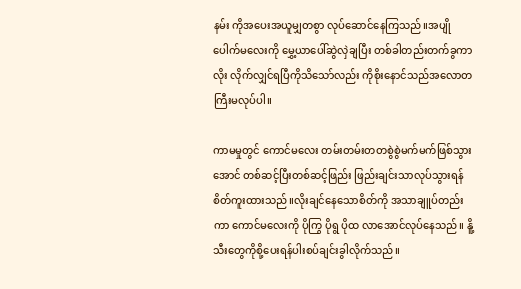နမ်း ကိုအပေးအယူမျှတစွာ လုပ်ဆောင်နေကြသည်။အပျိုပေါက်မလေးကို မွှေ့ယာပေါ်ဆွဲလှဲချပြီး တစ်ခါတည်းတက်ခွကာ လိုး လိုက်လျှင်ရပြီကိုသိသော်လည်း ကိုစိုးနောင်သည်အလောတကြီးမလုပ်ပါ။

ကာမမှုတွင် ကောင်မလေး တမ်းတမ်းတတစွဲစွဲမက်မက်ဖြစ်သွားအောင် တစ်ဆင့်ပြီးတစ်ဆင့်ဖြည်း ဖြည်းချင်းသာလုပ်သွားရန်စိတ်ကူးထားသည်။လိုးချင်နေသောစိတ်ကို အသာချူပ်တည်းကာ ကောင်မလေးကို ပိုကြွ ပိုရွ ပိုထ လာအောင်လုပ်နေသည်။ နိူ့သီးတွေကိုစို့ပေးရန်ပါးစပ်ချင်းခွါလိုက်သည်။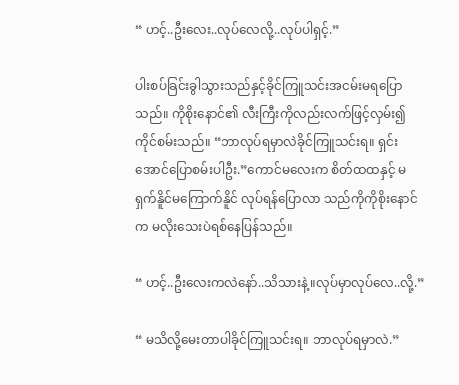“ ဟင့်..ဦးလေး..လုပ်လေလို့..လုပ်ပါရှင့်.”

ပါးစပ်ခြင်းခွါသွားသည်နှင့်ခိုင်ကြူသင်းအငမ်းမရပြောသည်။ ကိုစိုးနောင်၏ လီးကြီးကိုလည်းလက်ဖြင့်လှမ်း၍ကိုင်စမ်းသည်။ “ဘာလုပ်ရမှာလဲခိုင်ကြူသင်းရ။ ရှင်းအောင်ပြောစမ်းပါဦး.”ကောင်မလေးက စိတ်ထထနှင့် မရှက်နိူင်မကြောက်နိူင် လုပ်ရန်ပြောလာ သည်ကိုကိုစိုးနောင်က မလိုးသေးပဲရစ်နေပြန်သည်။

“ ဟင့်..ဦးလေးကလဲနော်..သိသားနဲ့။လုပ်မှာလုပ်လေ..လို့.”

“ မသိလို့မေးတာပါခိုင်ကြူသင်းရ။ ဘာလုပ်ရမှာလဲ.”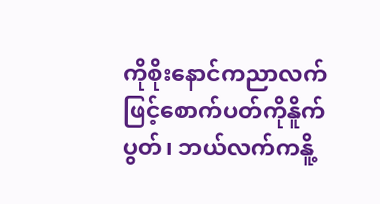ကိုစိုးနောင်ကညာလက်ဖြင့်စောက်ပတ်ကိုနိူက်ပွတ်၊ ဘယ်လက်ကနိူ့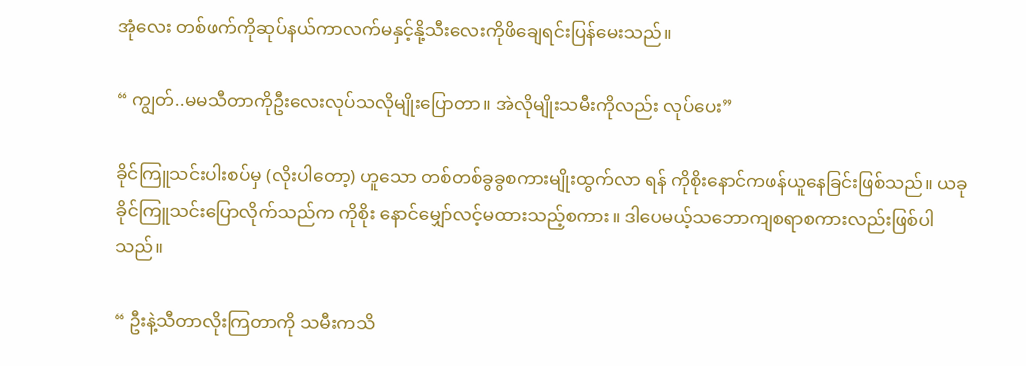အုံလေး တစ်ဖက်ကိုဆုပ်နယ်ကာလက်မနှင့်နို့သီးလေးကိုဖိချေရင်းပြန်မေးသည်။

“ ကျွတ်..မမသီတာကိုဦးလေးလုပ်သလိုမျိုးပြောတာ။ အဲလိုမျိုးသမီးကိုလည်း လုပ်ပေး”

ခိုင်ကြူသင်းပါးစပ်မှ (လိုးပါတော့) ဟူသော တစ်တစ်ခွခွစကားမျိုးထွက်လာ ရန် ကိုစိုးနောင်ကဖန်ယူနေခြင်းဖြစ်သည်။ ယခုခိုင်ကြူသင်းပြောလိုက်သည်က ကိုစိုး နောင်မျှော်လင့်မထားသည့်စကား။ ဒါပေမယ့်သဘောကျစရာစကားလည်းဖြစ်ပါသည်။

“ ဦးနဲ့သီတာလိုးကြတာကို သမီးကသိ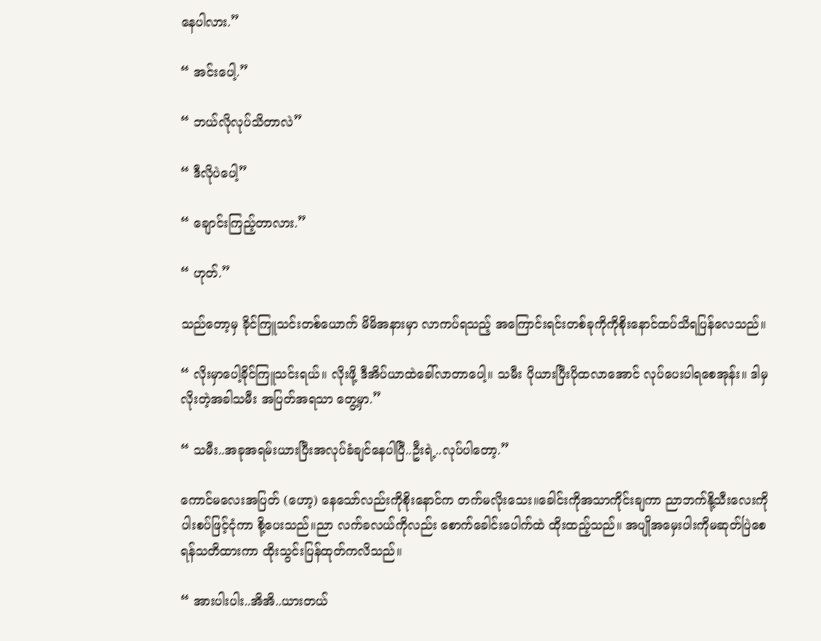နေပါလား.”

“ အင်းပေါ့.”

“ ဘယ်လိုလုပ်သိတာလဲ”

“ ဒီလိုပဲပေါ့”

“ ချောင်းကြည့်တာလား.”

“ ဟုတ်.”

သည်တော့မှ ခိုင်ကြူသင်းတစ်ယောက် မိမိအနားမှာ လာကပ်ရသည့် အကြောင်းရင်းတစ်ခုကိုကိုစိုးနောင်ထပ်သိရပြန်လေသည်။

“ လိုးမှာပေါ့ခိုင်ကြူသင်းရယ်။ လိုးဖို့ ဒီအိပ်ယာထဲခေါ်လာတာပေါ့။ သမီး ပိုယားပြီးပိုထလာအောင် လုပ်ပေးပါရစေအုန်း။ ဒါမှ လိုးတဲ့အခါသမီး အပြတ်အရသာ တွေ့မှာ.”

“ သမီး..အခုအရမ်းယားပြီးအလုပ်ခံချင်နေပါပြီ..ဦးရဲ့..လုပ်ပါတော့.”

ကောင်မလေးအပြတ် (ဟော့) နေသော်လည်းကိုစိုးနောင်က တက်မလိုးသေး။ခေါင်းကိုအသာကိုင်းချကာ ညာဘက်နို့သီးလေးကို ပါးစပ်ဖြင့်ငုံကာ စို့ပေးသည်။ညာ လက်ခလယ်ကိုလည်း စောက်ခေါင်းပေါက်ထဲ ထိုးထည့်သည်။ အပျိုအမှေးပါးကိုမဆုတ်ပြဲစေရန်သတိထားကာ ထိုးသွင်းပြန်ထုတ်ကလိသည်။

“ အားပါးပါး..အိအိ..ယားတယ်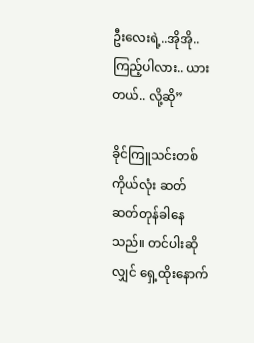ဦးလေးရဲ့..အိုအို..ကြည့်ပါလား.. ယားတယ်.. လို့ဆို”

ခိုင်ကြူသင်းတစ်ကိုယ်လုံး ဆတ်ဆတ်တုန်ခါနေသည်။ တင်ပါးဆိုလျှင် ရှေ့ထိုးနောက်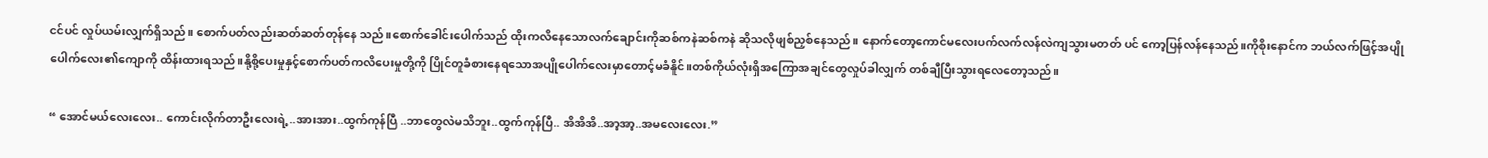ငင်ပင် လှုပ်ယမ်းလျှက်ရှိသည်။ စောက်ပတ်လည်းဆတ်ဆတ်တုန်နေ သည်။စောက်ခေါင်းပေါက်သည် ထိုးကလိနေသောလက်ချောင်းကိုဆစ်ကနဲဆစ်ကနဲ ဆိုသလိုဖျစ်ညှစ်နေသည်။ နောက်တော့ကောင်မလေးပက်လက်လန်လဲကျသွားမတတ် ပင် ကော့ပြန်လန်နေသည်။ကိုစိုးနောင်က ဘယ်လက်ဖြင့်အပျိုပေါက်လေး၏ကျောကို ထိန်းထားရသည်။နို့စို့ပေးမှုနှင့်စောက်ပတ်ကလိပေးမှုတို့ကို ပြိုင်တူခံစားနေရသောအပျိုပေါက်လေးမှာတောင့်မခံနိူင်။တစ်ကိုယ်လုံးရှိအကြောအချင်တွေလှုပ်ခါလျှက် တစ်ချီပြီးသွားရလေတော့သည်။

“ အောင်မယ်လေးလေး.. ကောင်းလိုက်တာဦးလေးရဲ့..အားအား..ထွက်ကုန်ပြီ ..ဘာတွေလဲမသိဘူး..ထွက်ကုန်ပြီ.. အိအိအိ..အာ့အာ့..အမလေးလေး.”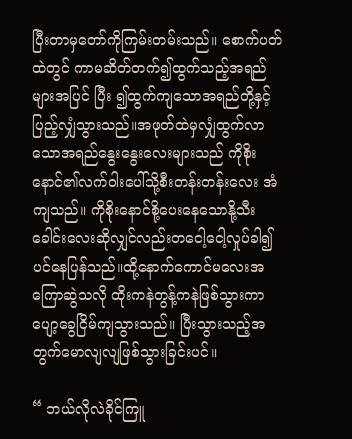ပြီးတာမှတော်ကိုကြမ်းတမ်းသည်။ စောက်ပတ်ထဲတွင် ကာမဆိတ်တက်၍ထွက်သည့်အရည်များအပြင် ပြီး ၍ထွက်ကျသောအရည်တို့နှင့် ပြည့်လျှံသွားသည်။အဖုတ်ထဲမှလျှံထွက်လာသောအရည်နွေးနွေးလေးများသည် ကိုစိုးနောင်၏လက်ဝါးပေါ်သို့စီးတန်းတန်းလေး အံကျသည်။ ကိုစိုးနောင်စို့ပေးနေသောနို့သီးခေါင်းလေးဆိုလျှင်လည်းတငေါ့ငေါ့လှုပ်ခါ၍ပင်နေပြန်သည်။ထို့နောက်ကောင်မလေးအကြောဆွဲသလို ထိုးကနဲတွန့်ကနဲဖြစ်သွားကာပျော့ခွေငြိမ်ကျသွားသည်။ ပြီးသွားသည့်အတွက်မောလျလျဖြစ်သွားခြင်းပင်။

“ ဘယ်လိုလဲခိုင်ကြူ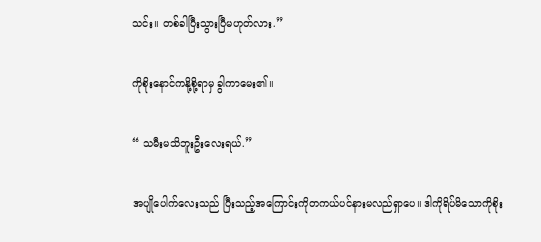သင်း။ တစ်ခါပြီးသွားပြီမဟုတ်လား.”

ကိုစိုးနောင်ကနို့စို့ရာမှ ခွါကာမေး၏။

“ သမီးမသိဘူးဦးလေးရယ်.”

အပျိုပေါက်လေးသည် ပြီးသည့်အကြောင်းကိုတကယ်ပင်နားမလည်ရှာပေ။ ဒါကိုရိပ်မိသောကိုစိုး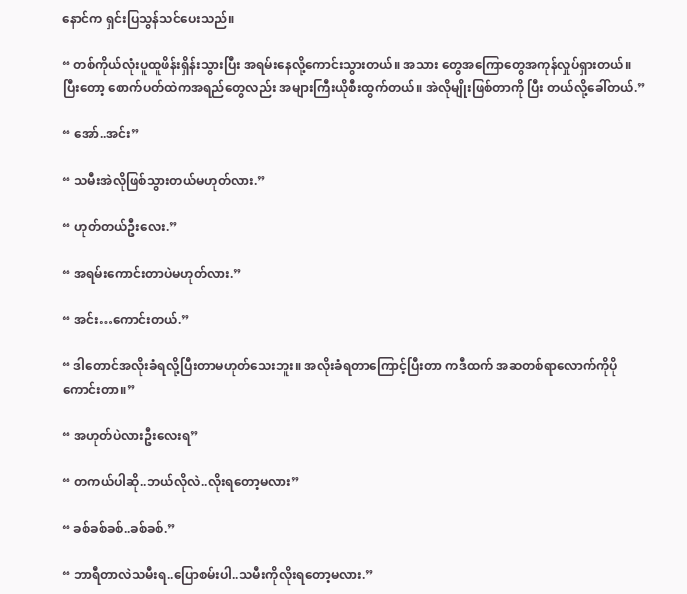နောင်က ရှင်းပြသွန်သင်ပေးသည်။

“ တစ်ကိုယ်လုံးပူထူဖိန်းရှိန်းသွားပြီး အရမ်းနေလို့ကောင်းသွားတယ်။ အသား တွေအကြောတွေအကုန်လှုပ်ရှားတယ်။ ပြီးတော့ စောက်ပတ်ထဲကအရည်တွေလည်း အများကြီးယိုစီးထွက်တယ်။ အဲလိုမျိုးဖြစ်တာကို ပြီး တယ်လို့ခေါ်တယ်.”

“ အော်..အင်း”

“ သမီးအဲလိုဖြစ်သွားတယ်မဟုတ်လား.”

“ ဟုတ်တယ်ဦးလေး.”

“ အရမ်းကောင်းတာပဲမဟုတ်လား.”

“ အင်း…ကောင်းတယ်.”

“ ဒါတောင်အလိုးခံရလို့ပြီးတာမဟုတ်သေးဘူး။ အလိုးခံရတာကြောင့်ပြီးတာ ကဒီထက် အဆတစ်ရာလောက်ကိုပိုကောင်းတာ။”

“ အဟုတ်ပဲလားဦးလေးရ”

“ တကယ်ပါဆို..ဘယ်လိုလဲ..လိုးရတော့မလား”

“ ခစ်ခစ်ခစ်..ခစ်ခစ်.”

“ ဘာရီတာလဲသမီးရ..ပြောစမ်းပါ..သမီးကိုလိုးရတော့မလား.”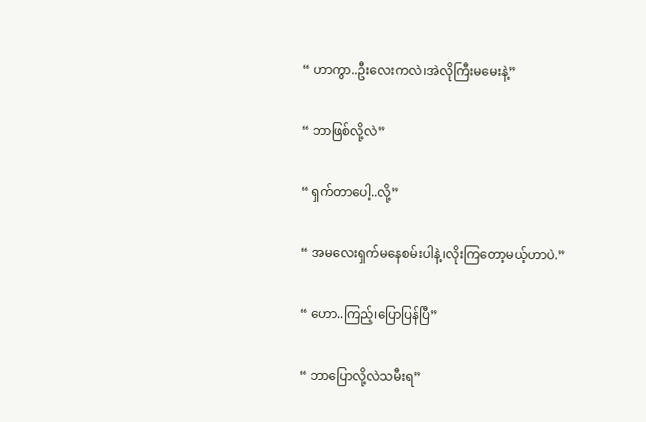“ ဟာကွာ..ဦးလေးကလဲ၊အဲလိုကြီးမမေးနဲ့”

“ ဘာဖြစ်လို့လဲ”

“ ရှက်တာပေါ့..လို့”

“ အမလေးရှက်မနေစမ်းပါနဲ့၊လိုးကြတော့မယ့်ဟာပဲ.”

“ ဟော..ကြည့်၊ပြောပြန်ပြီ”

“ ဘာပြောလို့လဲသမီးရ”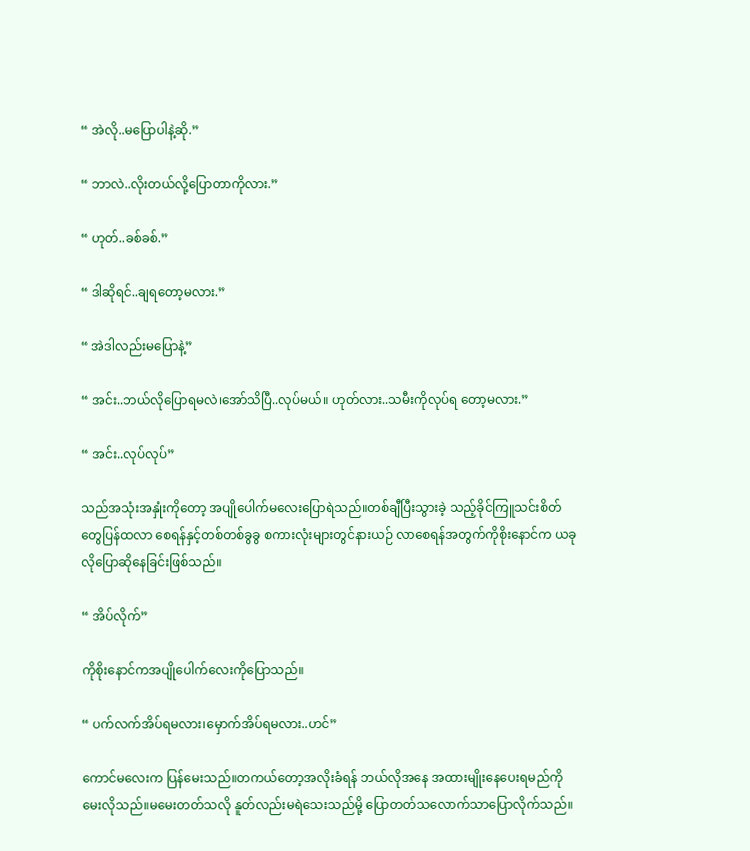“ အဲလို..မပြောပါနဲ့ဆို.”

“ ဘာလဲ..လိုးတယ်လို့ပြောတာကိုလား.”

“ ဟုတ်..ခစ်ခစ်.”

“ ဒါဆိုရင်..ချရတော့မလား.”

“ အဲဒါလည်းမပြောနဲ့”

“ အင်း..ဘယ်လိုပြောရမလဲ၊အော်သိပြီ..လုပ်မယ်။ ဟုတ်လား..သမီးကိုလုပ်ရ တော့မလား.”

“ အင်း..လုပ်လုပ်”

သည်အသုံးအနှုံးကိုတော့ အပျိုပေါက်မလေးပြောရဲသည်။တစ်ချီပြီးသွားခဲ့ သည့်ခိုင်ကြူသင်းစိတ်တွေပြန်ထလာ စေရန်နှင့်တစ်တစ်ခွခွ စကားလုံးများတွင်နားယဉ် လာစေရန်အတွက်ကိုစိုးနောင်က ယခုလိုပြောဆိုနေခြင်းဖြစ်သည်။

“ အိပ်လိုက်”

ကိုစိုးနောင်ကအပျိုပေါက်လေးကိုပြောသည်။

“ ပက်လက်အိပ်ရမလား၊မှောက်အိပ်ရမလား..ဟင်”

ကောင်မလေးက ပြန်မေးသည်။တကယ်တော့အလိုးခံရန် ဘယ်လိုအနေ အထားမျိုးနေပေးရမည်ကို မေးလိုသည်။မမေးတတ်သလို နူတ်လည်းမရဲသေးသည်မို့ ပြောတတ်သလောက်သာပြောလိုက်သည်။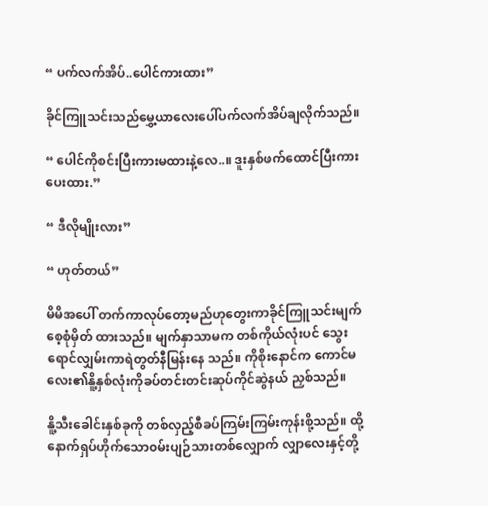“ ပက်လက်အိပ်..ပေါင်ကားထား”

ခိုင်ကြူသင်းသည်မွှေ့ယာလေးပေါ်ပက်လက်အိပ်ချလိုက်သည်။

“ ပေါင်ကိုစင်းပြီးကားမထားနဲ့လေ..။ ဒူးနှစ်ဖက်ထောင်ပြီးကားပေးထား.”

“ ဒီလိုမျိုးလား”

“ ဟုတ်တယ်”

မိမိအပေါ် တက်ကာလုပ်တော့မည်ဟုတွေးကာခိုင်ကြူသင်းမျက်စေ့စုံမှိတ် ထားသည်။ မျက်နှာသာမက တစ်ကိုယ်လုံးပင် သွေးရောင်လျှမ်းကာရဲတွတ်နီမြန်းနေ သည်။ ကိုစိုးနောင်က ကောင်မလေး၏နိူ့နှစ်လုံးကိုခပ်တင်းတင်းဆုပ်ကိုင်ဆွဲနယ် ညှစ်သည်။

နိူ့သီးခေါင်းနှစ်ခုကို တစ်လှည့်စီခပ်ကြမ်းကြမ်းကုန်းစို့သည်။ ထို့နောက်ရှပ်ဟိုက်သော၀မ်းပျဉ်သားတစ်လျှောက် လျှာလေးနှင့်တို့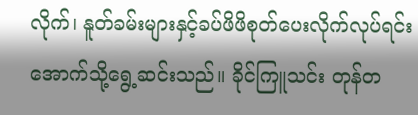လိုက်၊ နူတ်ခမ်းများနှင့်ခပ်ဖိဖိစုတ်ပေးလိုက်လုပ်ရင်း အောက်သို့ရွေ့ဆင်းသည်။ ခိုင်ကြူသင်း တုန်တ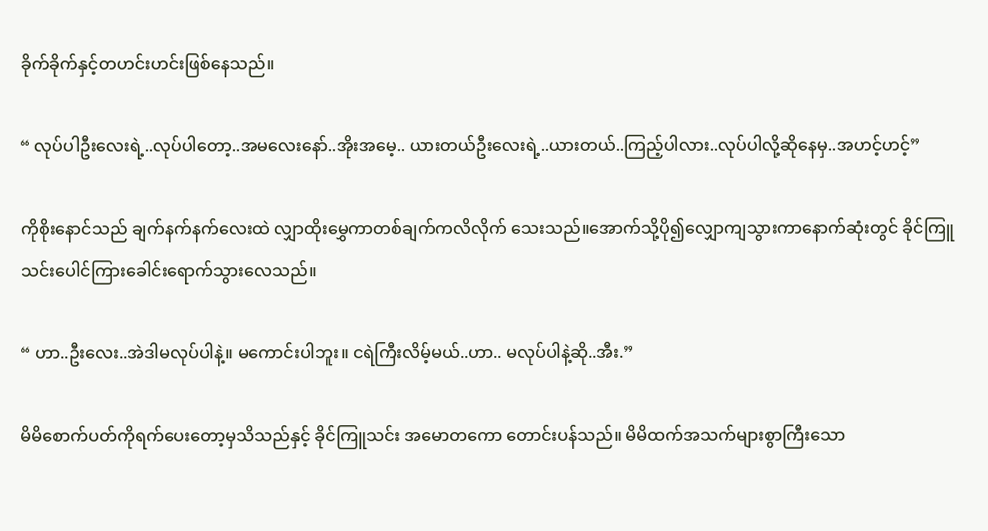ခိုက်ခိုက်နှင့်တဟင်းဟင်းဖြစ်နေသည်။

“ လုပ်ပါဦးလေးရဲ့..လုပ်ပါတော့..အမလေးနော်..အိုးအမေ့.. ယားတယ်ဦးလေးရဲ့..ယားတယ်..ကြည့်ပါလား..လုပ်ပါလို့ဆိုနေမှ..အဟင့်ဟင့်”

ကိုစိုးနောင်သည် ချက်နက်နက်လေးထဲ လျှာထိုးမွှေကာတစ်ချက်ကလိလိုက် သေးသည်။အောက်သို့ပို၍လျှောကျသွားကာနောက်ဆုံးတွင် ခိုင်ကြူသင်းပေါင်ကြားခေါင်းရောက်သွားလေသည်။

“ ဟာ..ဦးလေး..အဲဒါမလုပ်ပါနဲ့။ မကောင်းပါဘူး။ ငရဲကြီးလိမ့်မယ်..ဟာ.. မလုပ်ပါနဲ့ဆို..အီး.”

မိမိစောက်ပတ်ကိုရက်ပေးတော့မှသိသည်နှင့် ခိုင်ကြူသင်း အမောတကော တောင်းပန်သည်။ မိမိထက်အသက်များစွာကြီးသော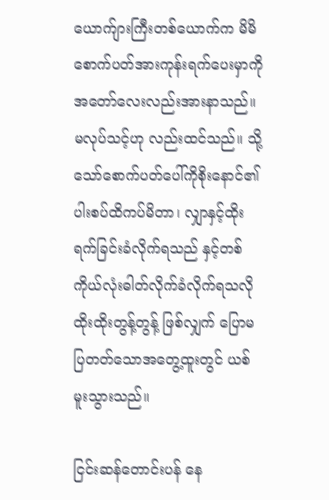ယောက်ျားကြီးတစ်ယောက်က မိမိ စောက်ပတ်အားကုန်းရက်ပေးမှာကို အတော်လေးလည်းအားနာသည်။ မလုပ်သင့်ဟု လည်းထင်သည်။ သို့သော်စောက်ပတ်ပေါ်ကိုစိုးနောင်၏ပါးစပ်ထိကပ်မိတာ၊ လျှာနှင့်ထိုးရက်ခြင်းခံလိုက်ရသည် နှင့်တစ်ကိုယ်လုံးဓါတ်လိုက်ခံလိုက်ရသလိုထိုးထိုးတွန့်တွန့် ဖြစ်လျှက် ပြောမပြတတ်သောအတွေ့ထူးတွင် ယစ်မူးသွားသည်။

ငြင်းဆန်တောင်းပန် နေ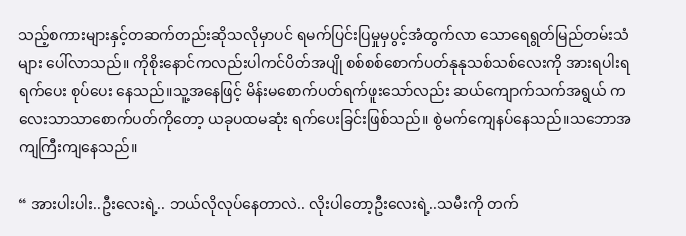သည့်စကားများနှင့်တဆက်တည်းဆိုသလိုမှာပင် ရမက်ပြင်းပြမှုမှပွင့်အံထွက်လာ သောရေရွတ်မြည်တမ်းသံများ ပေါ်လာသည်။ ကိုစိုးနောင်ကလည်းပါကင်ပိတ်အပျို စစ်စစ်စောက်ပတ်နုနုသစ်သစ်လေးကို အားရပါးရရက်ပေး စုပ်ပေး နေသည်။သူ့အနေဖြင့် မိန်းမစောက်ပတ်ရက်ဖူးသော်လည်း ဆယ်ကျောက်သက်အရွယ် ကလေးသာသာစောက်ပတ်ကိုတော့ ယခုပထမဆုံး ရက်ပေးခြင်းဖြစ်သည်။ စွဲမက်ကျေနပ်နေသည်။သဘောအကျကြီးကျနေသည်။

“ အားပါးပါး..ဦးလေးရဲ့.. ဘယ်လိုလုပ်နေတာလဲ.. လိုးပါတော့ဦးလေးရဲ့..သမီးကို တက်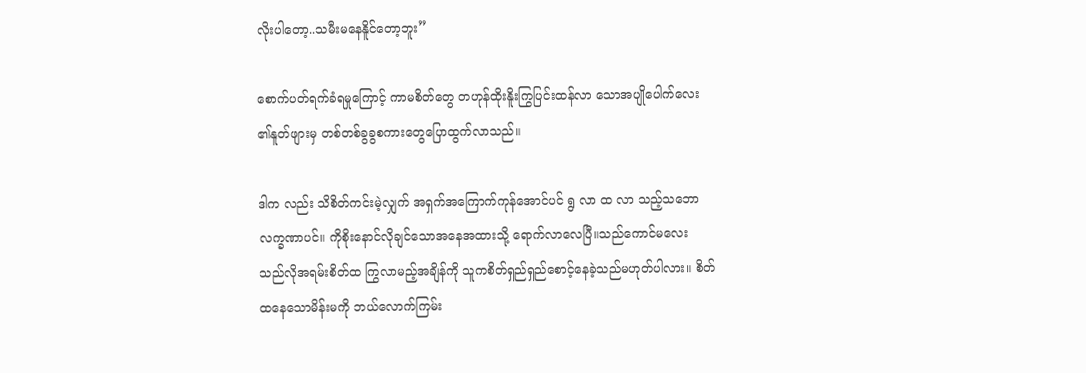လိုးပါတော့..သမီးမနေနိူင်တော့ဘူး”

စောက်ပတ်ရက်ခံရမှုကြောင့် ကာမစိတ်တွေ တဟုန်ထိုးနိူးကြွပြင်းထန်လာ သောအပျိုပေါက်လေး ၏နူတ်ဖျားမှ တစ်တစ်ခွခွစကားတွေပြောထွက်လာသည်။

ဒါက လည်း သိစိတ်ကင်းမဲ့လျှက် အရှက်အကြောက်ကုန်အောင်ပင် ရွ လာ ထ လာ သည့်သဘောလက္ခဏာပင်။ ကိုစိုးနောင်လိုချင်သောအနေအထားသို့ ရောက်လာလေပြီ။သည်ကောင်မလေး သည်လိုအရမ်းစိတ်ထ ကြွလာမည့်အချိန်ကို သူကစိတ်ရှည်ရှည်စောင့်နေခဲ့သည်မဟုတ်ပါလား။ စိတ်ထနေသောမိန်းမကို ဘယ်လောက်ကြမ်း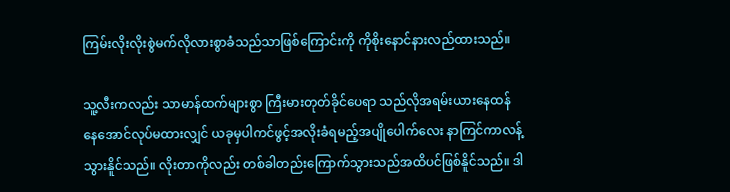ကြမ်းလိုးလိုးစွဲမက်လိုလားစွာခံသည်သာဖြစ်ကြောင်းကို ကိုစိုးနောင်နားလည်ထားသည်။

သူ့လီးကလည်း သာမာန်ထက်များစွာ ကြီးမားတုတ်ခိုင်ပေရာ သည်လိုအရမ်းယားနေထန်နေအောင်လုပ်မထားလျှင် ယခုမှပါကင်ဖွင့်အလိုးခံရမည့်အပျိုပေါက်လေး နာကြင်ကာလန့်သွားနိူင်သည်။ လိုးတာကိုလည်း တစ်ခါတည်းကြောက်သွားသည်အထိပင်ဖြစ်နိူင်သည်။ ဒါ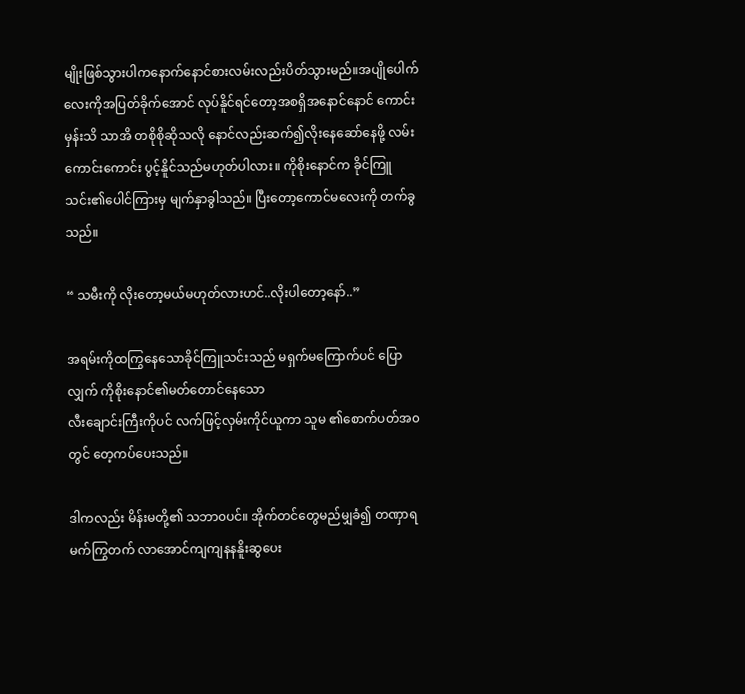မျိုးဖြစ်သွားပါကနောက်နောင်စားလမ်းလည်းပိတ်သွားမည်။အပျိုပေါက်လေးကိုအပြတ်ခိုက်အောင် လုပ်နိူင်ရင်တော့အစရှိအနောင်နောင် ကောင်းမှန်းသိ သာအိ တစိုစိုဆိုသလို နောင်လည်းဆက်၍လိုးနေဆော်နေဖို့ လမ်းကောင်းကောင်း ပွင့်နိူင်သည်မဟုတ်ပါလား။ ကိုစိုးနောင်က ခိုင်ကြူသင်း၏ပေါင်ကြားမှ မျက်နှာခွါသည်။ ပြီးတော့ကောင်မလေးကို တက်ခွသည်။

“ သမီးကို လိုးတော့မယ်မဟုတ်လားဟင်..လိုးပါတော့နော်..”

အရမ်းကိုထကြွနေသောခိုင်ကြူသင်းသည် မရှက်မကြောက်ပင် ပြောလျှက် ကိုစိုးနောင်၏မတ်တောင်နေသော
လီးချောင်းကြီးကိုပင် လက်ဖြင့်လှမ်းကိုင်ယူကာ သူမ ၏စောက်ပတ်အ၀တွင် တေ့ကပ်ပေးသည်။

ဒါကလည်း မိန်းမတို့၏ သဘာ၀ပင်။ အိုက်တင်တွေမည်မျှခံ၍ တဏှာရမက်ကြွတက် လာအောင်ကျကျနနနိူးဆွပေး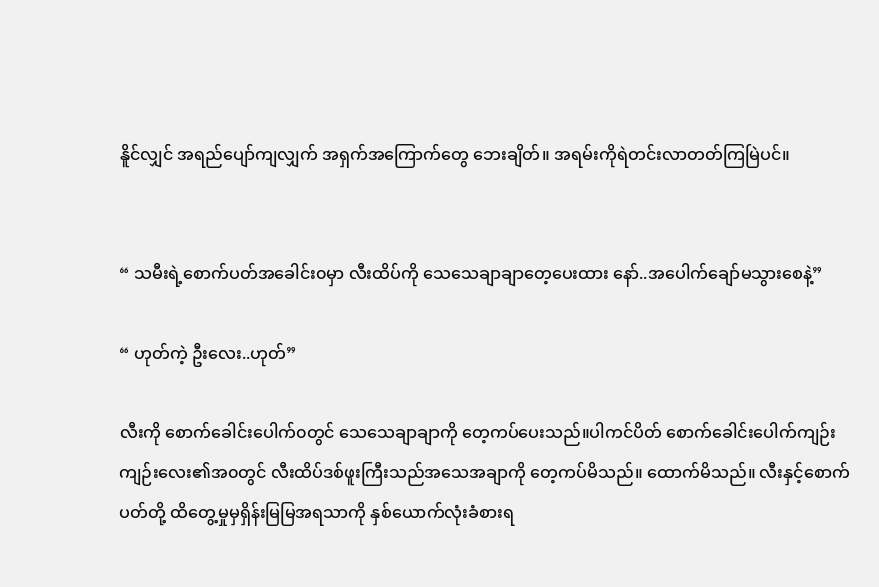နိူင်လျှင် အရည်ပျော်ကျလျှက် အရှက်အကြောက်တွေ ဘေးချိတ်။ အရမ်းကိုရဲတင်းလာတတ်ကြမြဲပင်။


“ သမီးရဲ့စောက်ပတ်အခေါင်း၀မှာ လီးထိပ်ကို သေသေချာချာတေ့ပေးထား နော်..အပေါက်ချော်မသွားစေနဲ့”

“ ဟုတ်ကဲ့ ဦးလေး..ဟုတ်”

လီးကို စောက်ခေါင်းပေါက်၀တွင် သေသေချာချာကို တေ့ကပ်ပေးသည်။ပါကင်ပိတ် စောက်ခေါင်းပေါက်ကျဉ်းကျဉ်းလေး၏အ၀တွင် လီးထိပ်ဒစ်ဖူးကြီးသည်အသေအချာကို တေ့ကပ်မိသည်။ ထောက်မိသည်။ လီးနှင့်စောက်ပတ်တို့ ထိတွေ့မှုမှရှိန်းမြမြအရသာကို နှစ်ယောက်လုံးခံစားရ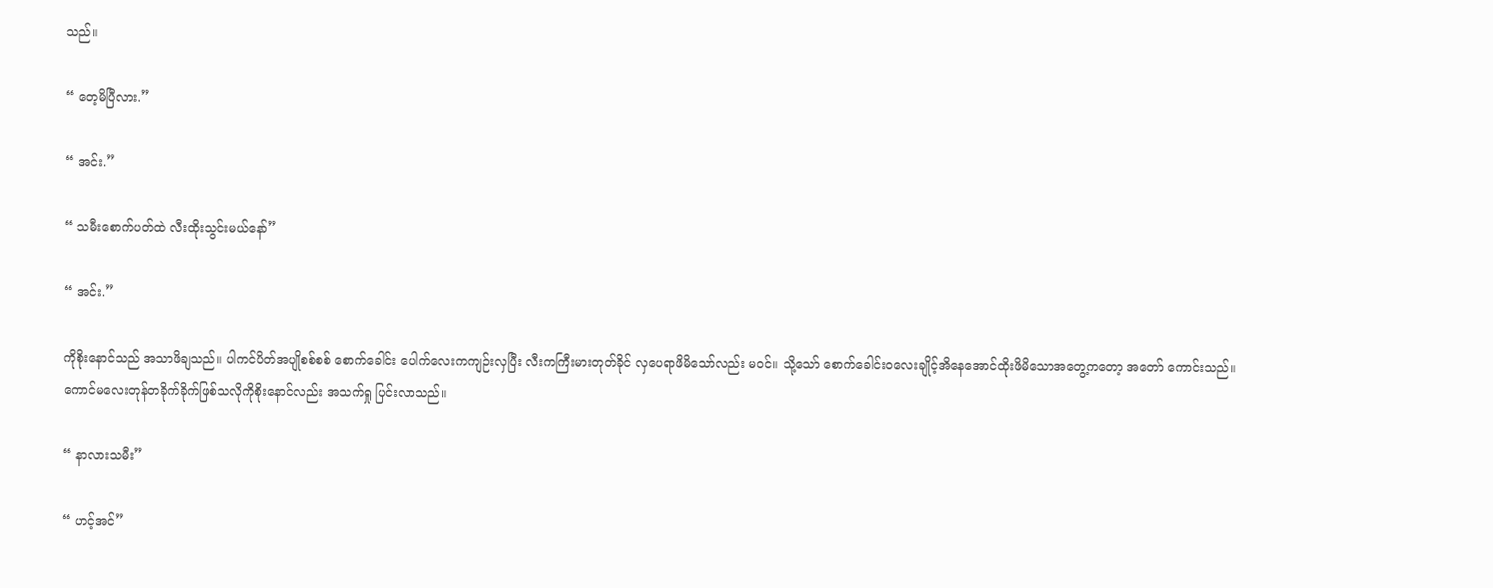သည်။

“ တေ့မိပြီလား.”

“ အင်း.”

“ သမီးစောက်ပတ်ထဲ လီးထိုးသွင်းမယ်နော်”

“ အင်း.”

ကိုစိုးနောင်သည် အသာဖိချသည်။ ပါကင်ပိတ်အပျိုစစ်စစ် စောက်ခေါင်း ပေါက်လေးကကျဉ်းလှပြီး လီးကကြီးမားတုတ်ခိုင် လှပေရာဖိမိသော်လည်း မ၀င်။ သို့သော် စောက်ခေါင်းဝလေးချိုင့်အိနေအောင်ထိုးဖိမိသောအတွေ့ကတော့ အတော် ကောင်းသည်။ ကောင်မလေးတုန်တခိုက်ခိုက်ဖြစ်သလိုကိုစိုးနောင်လည်း အသက်ရှု ပြင်းလာသည်။

“ နာလားသမီး”

“ ဟင့်အင်”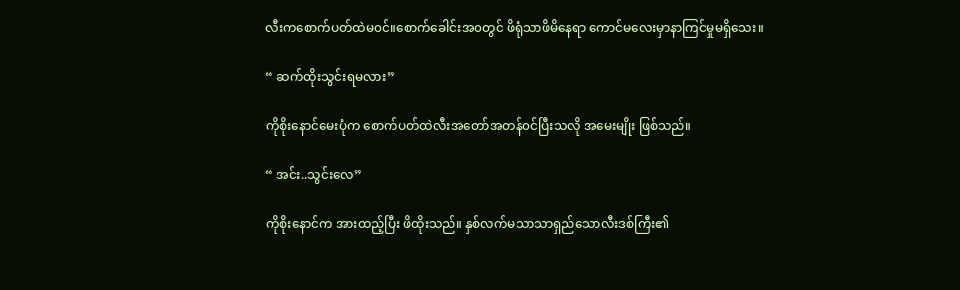လီးကစောက်ပတ်ထဲမ၀င်။စောက်ခေါင်းအ၀တွင် ဖိရုံသာဖိမိနေရာ ကောင်မလေးမှာနာကြင်မှုမရှိသေး။

“ ဆက်ထိုးသွင်းရမလား”

ကိုစိုးနောင်မေးပုံက စောက်ပတ်ထဲလီးအတော်အတန်၀င်ပြီးသလို အမေးမျိုး ဖြစ်သည်။

“ အင်း..သွင်းလေ”

ကိုစိုးနောင်က အားထည့်ပြီး ဖိထိုးသည်။ နှစ်လက်မသာသာရှည်သောလီးဒစ်ကြီး၏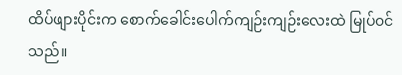ထိပ်ဖျားပိုင်းက စောက်ခေါင်းပေါက်ကျဉ်းကျဉ်းလေးထဲ မြုပ်၀င်သည်။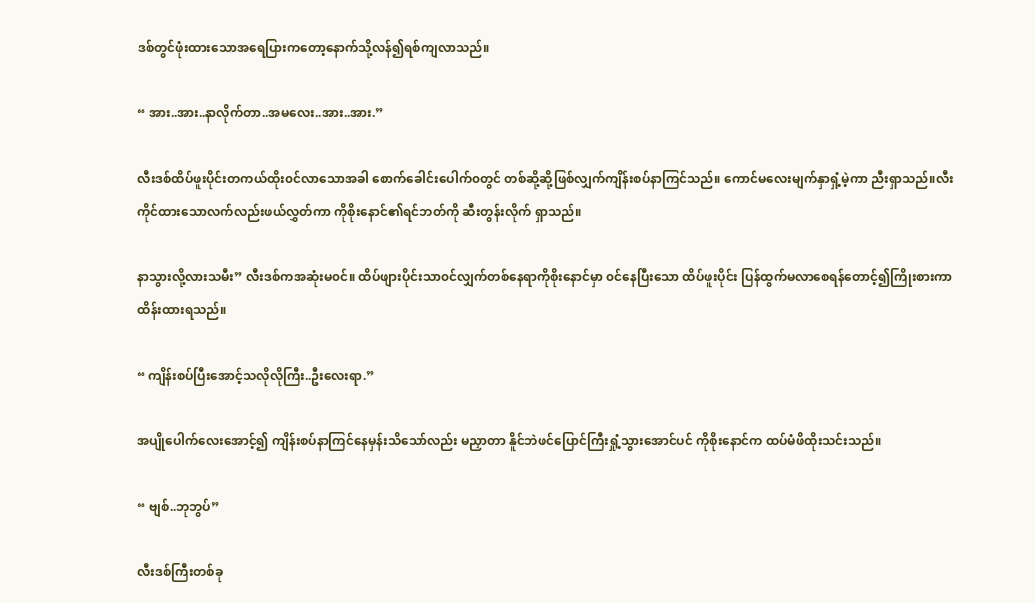ဒစ်တွင်ဖုံးထားသောအရေပြားကတော့နောက်သို့လန်၍ရစ်ကျလာသည်။

“ အား..အား..နာလိုက်တာ..အမလေး..အား..အား.”

လီးဒစ်ထိပ်ဖူးပိုင်းတကယ်ထိုး၀င်လာသောအခါ စောက်ခေါင်းပေါက်၀တွင် တစ်ဆို့ဆို့ဖြစ်လျှက်ကျိန်းစပ်နာကြင်သည်။ ကောင်မလေးမျက်နှာရှံ့မဲ့ကာ ညီးရှာသည်။လီးကိုင်ထားသောလက်လည်းဖယ်လွှတ်ကာ ကိုစိုးနောင်၏ရင်ဘတ်ကို ဆီးတွန်းလိုက် ရှာသည်။

နာသွားလို့လားသမီး” လီးဒစ်ကအဆုံးမ၀င်။ ထိပ်ဖျားပိုင်းသာ၀င်လျှက်တစ်နေရာကိုစိုးနောင်မှာ ၀င်နေပြီးသော ထိပ်ဖူးပိုင်း ပြန်ထွက်မလာစေရန်တောင့်၍ကြိုးစားကာထိန်းထားရသည်။

“ ကျိန်းစပ်ပြီးအောင့်သလိုလိုကြီး..ဦးလေးရာ.”

အပျိုပေါက်လေးအောင့်၍ ကျိန်းစပ်နာကြင်နေမှန်းသိသော်လည်း မညှာတာ နိူင်ဘဲဖင်ပြောင်ကြီးရှုံ့သွားအောင်ပင် ကိုစိုးနောင်က ထပ်မံဖိထိုးသင်းသည်။

“ ဗျစ်..ဘုဘွပ်”

လီးဒစ်ကြီးတစ်ခု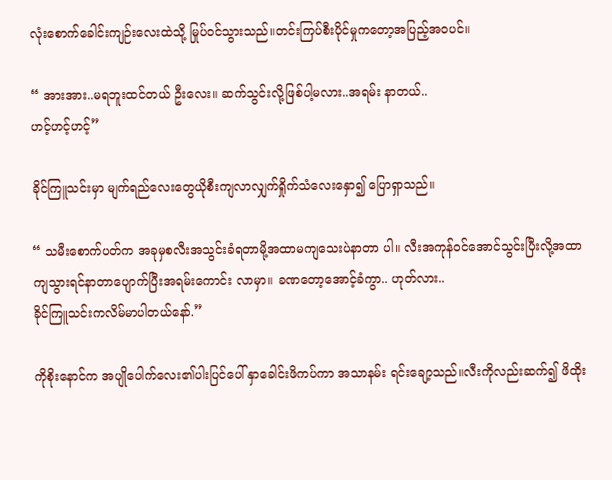လုံးစောက်ခေါင်းကျဉ်းလေးထဲသို့ မြုပ်၀င်သွားသည်။တင်းကြပ်စီးပိုင်မှုကတော့အပြည့်အ၀ပင်။

“ အားအား..မရဘူးထင်တယ် ဦးလေး။ ဆက်သွင်းလို့ဖြစ်ပါ့မလား..အရမ်း နာတယ်..
ဟင့်ဟင့်ဟင့်”

ခိုင်ကြူသင်းမှာ မျက်ရည်လေးတွေယိုစီးကျလာလျှက်ရှိုက်သံလေးနှော၍ ပြောရှာသည်။

“ သမီးစောက်ပတ်က အခုမှစလီးအသွင်းခံရတာမို့အထာမကျသေးပဲနာတာ ပါ။ လီးအကုန်၀င်အောင်သွင်းပြီးလို့အထာကျသွားရင်နာတာပျောက်ပြီးအရမ်းကောင်း လာမှာ။ ခဏတော့အောင့်ခံကွာ.. ဟုတ်လား..
ခိုင်ကြူသင်းကလိမ်မာပါတယ်နော်.”

ကိုစိုးနောင်က အပျိုပေါက်လေး၏ပါးပြင်ပေါ် နှာခေါင်းဖိကပ်ကာ အသာနမ်း ရင်းချော့သည်။လီးကိုလည်းဆက်၍ ဖိထိုး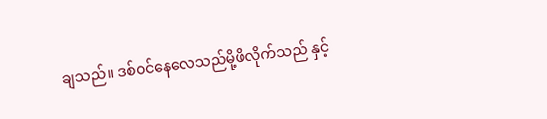ချသည်။ ဒစ်၀င်နေလေသည်မို့ဖိလိုက်သည် နှင့်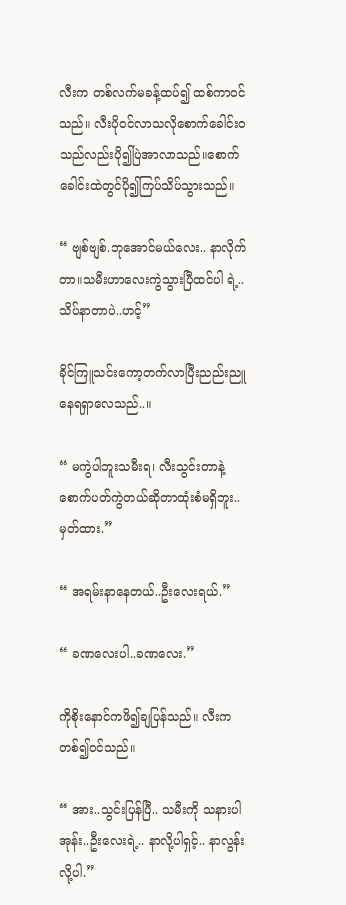လီးက တစ်လက်မခန့်ထပ်၍ ထစ်ကာ၀င်သည်။ လီးပို၀င်လာသလိုစောက်ခေါင်း၀ သည်လည်းပို၍ပြဲအာလာသည်။စောက်ခေါင်းထဲတွင်ပို၍ကြပ်သိပ်သွားသည်။

“ ဗျစ်ဗျစ်.ဘုအောင်မယ်လေး.. နာလိုက်တာ။သမီးဟာလေးကွဲသွားပြီထင်ပါ ရဲ့..သိပ်နာတာပဲ..ဟင့်”

ခိုင်ကြူသင်းကော့တက်လာပြီးညည်းညူနေရရှာလေသည်..။

“ မကွဲပါဘူးသမီးရ၊ လီးသွင်းတာနဲ့ စောက်ပတ်ကွဲတယ်ဆိုတာထုံးစံမရှိဘူး.. မှတ်ထား.”

“ အရမ်းနာနေတယ်..ဦးလေးရယ်.”

“ ခဏလေးပါ..ခဏလေး.”

ကိုစိုးနောင်ကဖိ၍ချပြန်သည်။ လီးက တစ်၍၀င်သည်။

“ အား..သွင်းပြန်ပြီ.. သမီးကို သနားပါအုန်း..ဦးလေးရဲ့.. နာလို့ပါရှင့်.. နာလွန်းလို့ပါ.”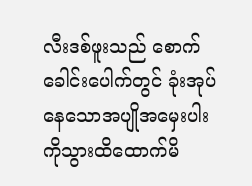လီးဒစ်ဖူးသည် စောက်ခေါင်းပေါက်တွင် ခုံးအုပ်နေသောအပျိုအမှေးပါးကိုသွားထိထောက်မိ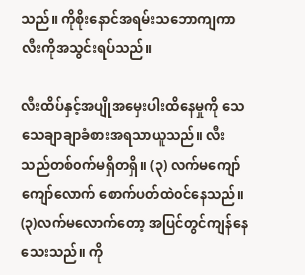သည်။ ကိုစိုးနောင်အရမ်းသဘောကျကာ လီးကိုအသွင်းရပ်သည်။

လီးထိပ်နှင့်အပျိုအမှေးပါးထိနေမှုကို သေသေချာချာခံစားအရသာယူသည်။ လီးသည်တစ်၀က်မရှိတရှိ။ (၃) လက်မကျော်ကျော်လောက် စောက်ပတ်ထဲ၀င်နေသည်။ (၃)လက်မလောက်တော့ အပြင်တွင်ကျန်နေသေးသည်။ ကို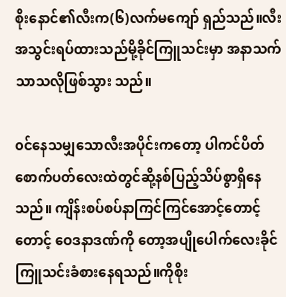စိုးနောင်၏လီးက(၆)လက်မကျော် ရှည်သည်။လီးအသွင်းရပ်ထားသည်မို့ခိုင်ကြူသင်းမှာ အနာသက်သာသလိုဖြစ်သွား သည်။

၀င်နေသမျှသောလီးအပိုင်းကတော့ ပါကင်ပိတ်စောက်ပတ်လေးထဲတွင်ဆို့နစ်ပြည့်သိပ်စွာရှိနေသည်။ ကျိန်းစပ်စပ်နာကြင်ကြင်အောင့်တောင့်တောင့် ဝေဒနာဒဏ်ကို တော့အပျိုပေါက်လေးခိုင်ကြူသင်းခံစားနေရသည်။ကိုစိုး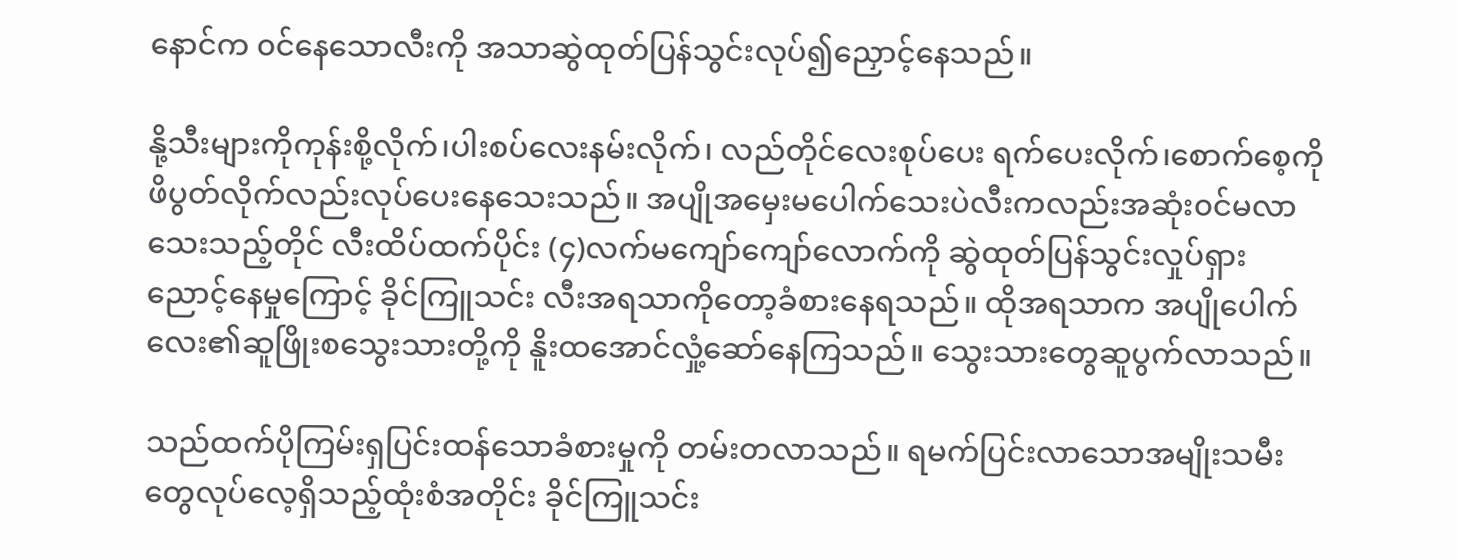နောင်က ၀င်နေသောလီးကို အသာဆွဲထုတ်ပြန်သွင်းလုပ်၍ညှောင့်နေသည်။

နို့သီးများကိုကုန်းစို့လိုက်၊ပါးစပ်လေးနမ်းလိုက်၊ လည်တိုင်လေးစုပ်ပေး ရက်ပေးလိုက်၊စောက်စေ့ကိုဖိပွတ်လိုက်လည်းလုပ်ပေးနေသေးသည်။ အပျိုအမှေးမပေါက်သေးပဲလီးကလည်းအဆုံး၀င်မလာသေးသည့်တိုင် လီးထိပ်ထက်ပိုင်း (၄)လက်မကျော်ကျော်လောက်ကို ဆွဲထုတ်ပြန်သွင်းလှုပ်ရှားညောင့်နေမှုကြောင့် ခိုင်ကြူသင်း လီးအရသာကိုတော့ခံစားနေရသည်။ ထိုအရသာက အပျိုပေါက်လေး၏ဆူဖြိုးစသွေးသားတို့ကို နိူးထအောင်လှုံ့ဆော်နေကြသည်။ သွေးသားတွေဆူပွက်လာသည်။

သည်ထက်ပိုကြမ်းရှပြင်းထန်သောခံစားမှုကို တမ်းတလာသည်။ ရမက်ပြင်းလာသောအမျိုးသမီးတွေလုပ်လေ့ရှိသည့်ထုံးစံအတိုင်း ခိုင်ကြူသင်း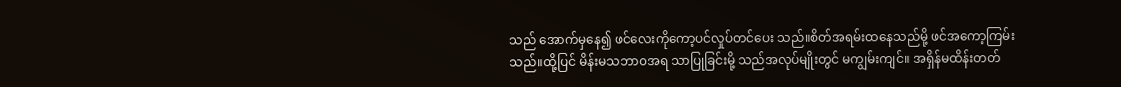သည် အောက်မှနေ၍ ဖင်လေးကိုကော့ပင်လှုပ်တင်ပေး သည်။စိတ်အရမ်းထနေသည်မို့ ဖင်အကော့ကြမ်းသည်။ထို့ပြင် မိန်းမသဘာ၀အရ သာပြုခြင်းမို့ သည်အလုပ်မျိုးတွင် မကျွမ်းကျင်။ အရှိန်မထိန်းတတ်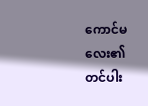ကောင်မလေး၏ တင်ပါး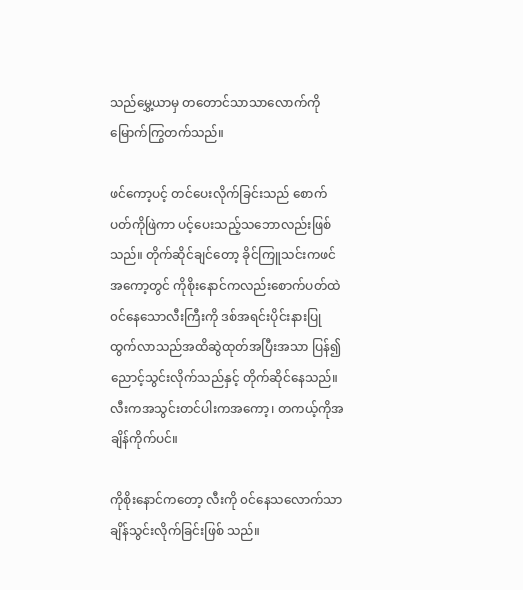သည်မွှေ့ယာမှ တတောင်သာသာလောက်ကိုမြောက်ကြွတက်သည်။

ဖင်ကော့ပင့် တင်ပေးလိုက်ခြင်းသည် စောက်ပတ်ကိုဖြဲကာ ပင့်ပေးသည့်သဘောလည်းဖြစ်သည်။ တိုက်ဆိုင်ချင်တော့ ခိုင်ကြူသင်းကဖင်အကော့တွင် ကိုစိုးနောင်ကလည်းစောက်ပတ်ထဲ ၀င်နေသောလီးကြီးကို ဒစ်အရင်းပိုင်းနားပြုထွက်လာသည်အထိဆွဲထုတ်အပြီးအသာ ပြန်၍ညောင့်သွင်းလိုက်သည်နှင့် တိုက်ဆိုင်နေသည်။လီးကအသွင်းတင်ပါးကအကော့၊ တကယ့်ကိုအချိန်ကိုက်ပင်။

ကိုစိုးနောင်ကတော့ လီးကို ၀င်နေသလောက်သာ ချိန်သွင်းလိုက်ခြင်းဖြစ် သည်။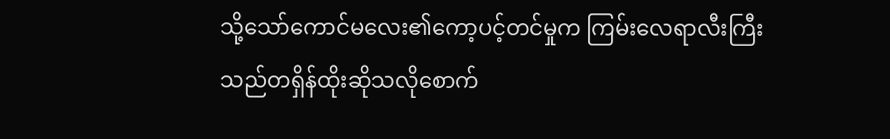သို့သော်ကောင်မလေး၏ကော့ပင့်တင်မှုက ကြမ်းလေရာလီးကြီးသည်တရှိန်ထိုးဆိုသလိုစောက်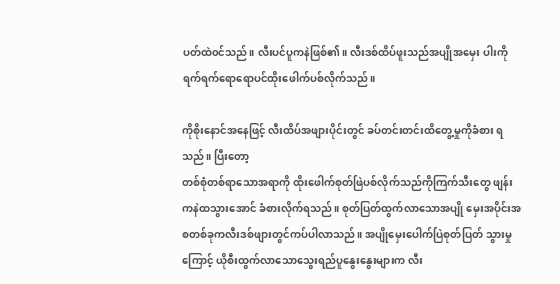ပတ်ထဲ၀င်သည်။ လီးပင်ပူကနဲဖြစ်၏။ လီးဒစ်ထိပ်ဖူးသည်အပျိုအမှေး ပါးကိုရက်ရက်ရောရောပင်ထိုးဖေါက်ပစ်လိုက်သည်။

ကိုစိုးနောင်အနေဖြင့် လီးထိပ်အဖျားပိုင်းတွင် ခပ်တင်းတင်းထိတွေ့မှုကိုခံစား ရသည်။ ပြီးတော့
တစ်စုံတစ်ရာသောအရာကို ထိုးဖေါက်စုတ်ဖြဲပစ်လိုက်သည်ကိုကြက်သီးတွေ ဖျန်းကနဲထသွားအောင် ခံစားလိုက်ရသည်။ စုတ်ပြတ်ထွက်လာသောအပျို မှေးအပိုင်းအစတစ်ခုကလီးဒစ်ဖျားတွင်ကပ်ပါလာသည်။ အပျိုမှေးပေါက်ပြဲစုတ်ပြတ် သွားမှုကြောင့် ယိုစီးထွက်လာသောသွေးရည်ပူနွေးနွေးများက လီး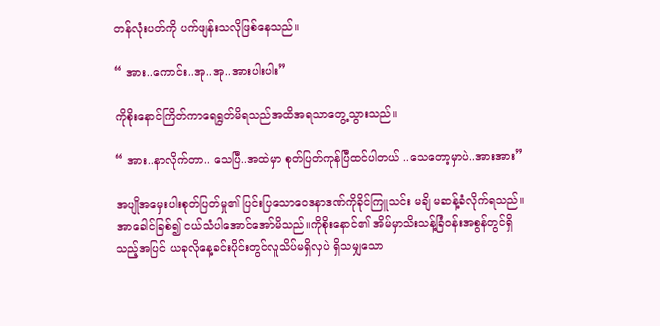တန်လုံးပတ်ကို ပက်ဖျန်းသလိုဖြစ်နေသည်။

“ အား..ကောင်း..အု..အု..အားပါးပါး”

ကိုစိုးနောင်ကြိတ်ကာရေရွတ်မိရသည်အထိအရသာတွေ့သွားသည်။

“ အား..နာလိုက်တာ.. သေပြီ..အထဲမှာ စုတ်ပြတ်ကုန်ပြီထင်ပါတယ် ..သေတော့မှာပဲ..အားအား”

အပျိုအမှေးပါးစုတ်ပြတ်မှု၏ ပြင်းပြသောဝေဒနာဒဏ်ကိုခိုင်ကြူသင်း မချိ မဆန့်ခံလိုက်ရသည်။ အာခေါင်ခြစ်၍ ငယ်သံပါအောင်အော်မိသည်။ကိုစိုးနောင်၏ အိမ်မှာသိးသန့်ခြံ၀န်းအစွန်တွင်ရှိသည့်အပြင် ယခုလိုနေ့ခင်းပိုင်းတွင်လူသိပ်မရှိလှပဲ ရှိသမျှသော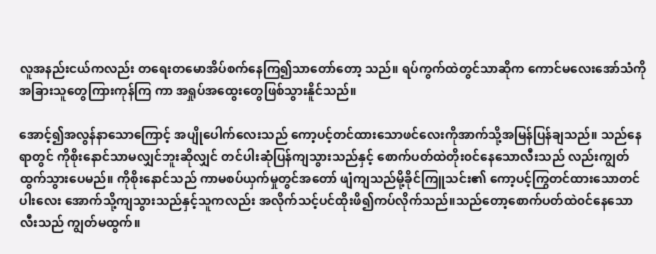လူအနည်းငယ်ကလည်း တရေးတမောအိပ်စက်နေကြ၍သာတော်တော့ သည်။ ရပ်ကွက်ထဲတွင်သာဆိုက ကောင်မလေးအော်သံကိုအခြားသူတွေကြားကုန်ကြ ကာ အရှုပ်အထွေးတွေဖြစ်သွားနိူင်သည်။

အောင့်၍အလွန်နာသောကြောင့် အပျိုပေါက်လေးသည် ကော့ပင့်တင်ထားသောဖင်လေးကိုအာက်သို့အမြန်ပြန်ချသည်။ သည်နေရာတွင် ကိုစိုးနောင်သာမလျှင်ဘူးဆိုလျှင် တင်ပါးဆုံပြန်ကျသွားသည်နှင့် စောက်ပတ်ထဲတိုး၀င်နေသောလီးသည် လည်းကျွတ်ထွက်သွားပေမည်။ ကိုစိုးနောင်သည် ကာမစပ်ယှက်မှုတွင်အတော် ဖျံကျသည်မို့ခိုင်ကြူသင်း၏ ကော့ပင့်ကြွတင်ထားသောတင်ပါးလေး အောက်သို့ကျသွားသည်နှင့်သူကလည်း အလိုက်သင့်ပင်ထိုးဖိ၍ကပ်လိုက်သည်။သည်တော့စောက်ပတ်ထဲ၀င်နေသောလီးသည် ကျွတ်မထွက်။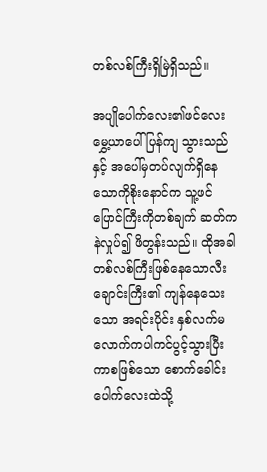တစ်လစ်ကြီးရှိမြဲရှိသည်။

အပျိုပေါက်လေး၏ဖင်လေးမွှေ့ယာပေါ်ပြန်ကျ သွားသည်နှင့် အပေါ်မှတပ်လျက်ရှိနေသောကိုစိုးနောင်က သူ့ဖင်ပြောင်ကြီးကိုတစ်ချက် ဆတ်ကနဲလှုပ်၍ ဖိတွန်းသည်။ ထိုအခါတစ်လစ်ကြီးဖြစ်နေသောလီးချောင်းကြီး၏ ကျန်နေသေးသော အရင်းပိုင်း နှစ်လက်မလောက်ကပါကင်ပွင့်သွားပြီးကာစဖြစ်သော စောက်ခေါင်းပေါက်လေးထဲသို့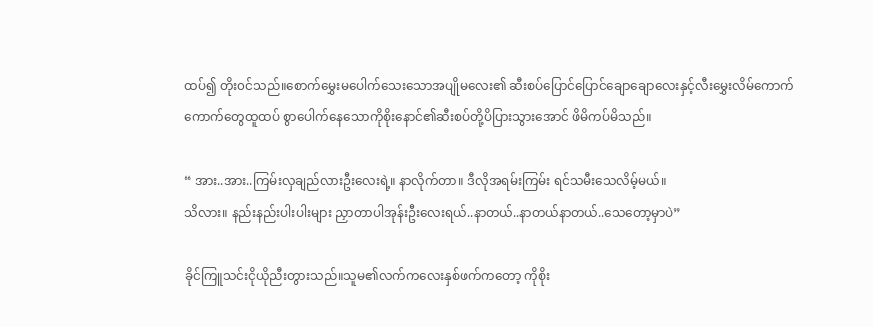ထပ်၍ တိုး၀င်သည်။စောက်မွှေးမပေါက်သေးသောအပျိုမလေး၏ ဆီးစပ်ပြောင်ပြောင်ချောချောလေးနှင့်လီးမွှေးလိမ်ကောက်ကောက်တွေထူထပ် စွာပေါက်နေသောကိုစိုးနောင်၏ဆီးစပ်တို့ပိပြားသွားအောင် ဖိမိကပ်မိသည်။

“ အား..အား..ကြမ်းလှချည်လားဦးလေးရဲ့။ နာလိုက်တာ။ ဒီလိုအရမ်းကြမ်း ရင်သမီးသေလိမ့်မယ်။
သိလား။ နည်းနည်းပါးပါးများ ညှာတာပါအုန်းဦးလေးရယ်..နာတယ်..နာတယ်နာတယ်..သေတော့မှာပဲ”

ခိုင်ကြူသင်းငိုယိုညီးတွားသည်။သူမ၏လက်ကလေးနှစ်ဖက်ကတော့ ကိုစိုး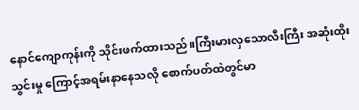နောင်ကျောကုန်းကို သိုင်းဖက်ထားသည်။ကြီးမားလှသောလီးကြီး အဆုံးထိုးသွင်းမှု ကြောင့်အရမ်းနာနေသလို စောက်ပတ်ထဲတွင်မာ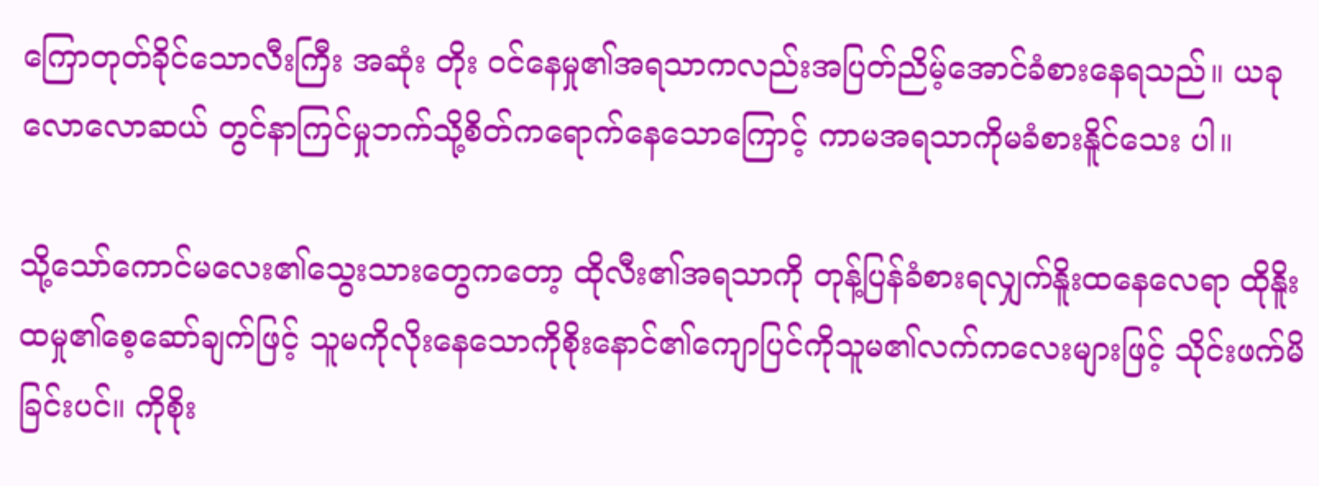ကြောတုတ်ခိုင်သောလီးကြီး အဆုံး တိုး ၀င်နေမှု၏အရသာကလည်းအပြတ်ညိမ့်အောင်ခံစားနေရသည်။ ယခုလောလောဆယ် တွင်နာကြင်မှုဘက်သို့စိတ်ကရောက်နေသောကြောင့် ကာမအရသာကိုမခံစားနိူင်သေး ပါ။

သို့သော်ကောင်မလေး၏သွေးသားတွေကတော့ ထိုလီး၏အရသာကို တုန့်ပြန်ခံစားရလျှက်နိူးထနေလေရာ ထိုနိူးထမှု၏စေ့ဆော်ချက်ဖြင့် သူမကိုလိုးနေသောကိုစိုးနောင်၏ကျောပြင်ကိုသူမ၏လက်ကလေးများဖြင့် သိုင်းဖက်မိခြင်းပင်။ ကိုစိုး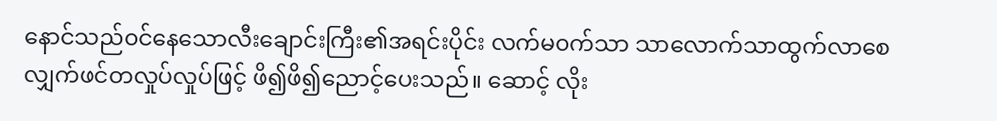နောင်သည်၀င်နေသောလီးချောင်းကြီး၏အရင်းပိုင်း လက်မ၀က်သာ သာလောက်သာထွက်လာစေလျှက်ဖင်တလှုပ်လှုပ်ဖြင့် ဖိ၍ဖိ၍ညောင့်ပေးသည်။ ဆောင့် လိုး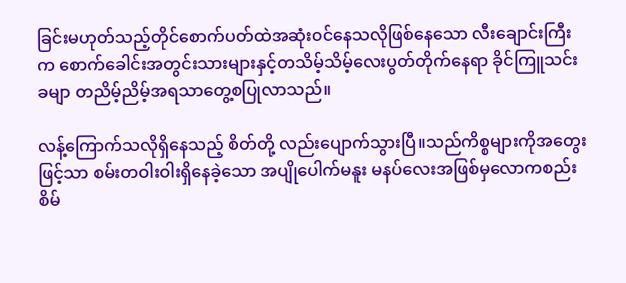ခြင်းမဟုတ်သည့်တိုင်စောက်ပတ်ထဲအဆုံး၀င်နေသလိုဖြစ်နေသော လီးချောင်းကြီး က စောက်ခေါင်းအတွင်းသားများနှင့်တသိမ့်သိမ့်လေးပွတ်တိုက်နေရာ ခိုင်ကြူသင်း ခမျာ တညိမ့်ညိမ့်အရသာတွေ့စပြုလာသည်။

လန့်ကြောက်သလိုရှိနေသည့် စိတ်တို့ လည်းပျောက်သွားပြီ။သည်ကိစ္စများကိုအတွေးဖြင့်သာ စမ်းတဝါးဝါးရှိနေခဲ့သော အပျိုပေါက်မနူး မနပ်လေးအဖြစ်မှလောကစည်းစိမ်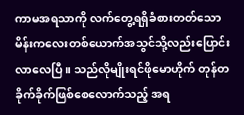ကာမအရသာကို လက်တွေ့ရရှိခံစားတတ်သော မိန်းကလေးတစ်ယောက်အသွင်သို့လည်းပြောင်းလာလေပြီ။ သည်လိုမျိုးရင်ဖိုမောဟိုက် တုန်တခိုက်ခိုက်ဖြစ်စေလောက်သည့် အရ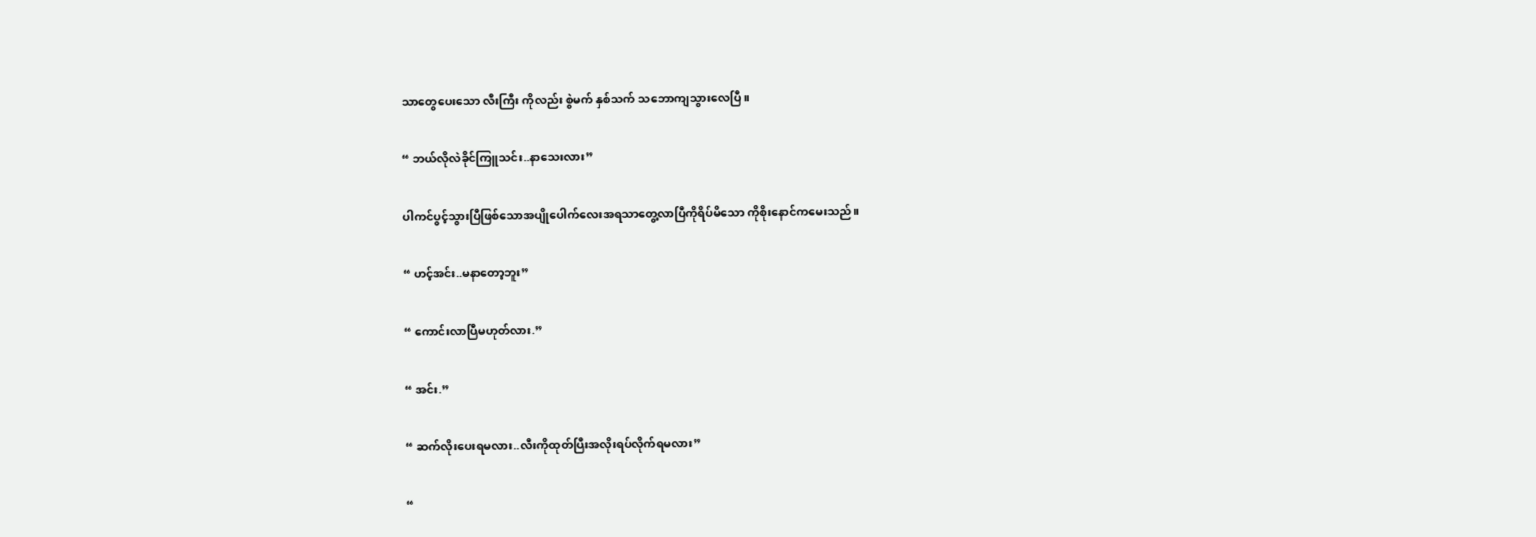သာတွေပေးသော လီးကြီး ကိုလည်း စွဲမက် နှစ်သက် သဘောကျသွားလေပြီ။

“ ဘယ်လိုလဲခိုင်ကြူသင်း..နာသေးလား”

ပါကင်ပွင့်သွားပြီဖြစ်သောအပျိုပေါက်လေးအရသာတွေ့လာပြီကိုရိပ်မိသော ကိုစိုးနောင်ကမေးသည်။

“ ဟင့်အင်း..မနာတော့ဘူး”

“ ကောင်းလာပြီမဟုတ်လား.”

“ အင်း.”

“ ဆက်လိုးပေးရမလား..လီးကိုထုတ်ပြီးအလိုးရပ်လိုက်ရမလား”

“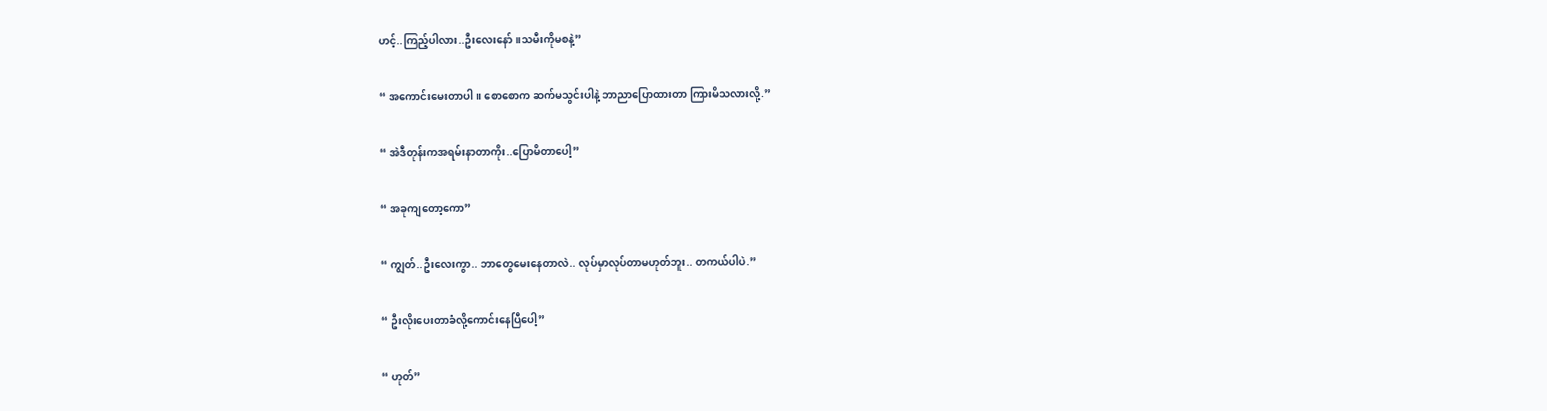ဟင့်..ကြည့်ပါလား..ဦးလေးနော်။သမီးကိုမစနဲ့”

“ အကောင်းမေးတာပါ။ စောစောက ဆက်မသွင်းပါနဲ့ ဘာညာပြောထားတာ ကြားမိသလားလို့.”

“ အဲဒီတုန်းကအရမ်းနာတာကိုး..ပြောမိတာပေါ့”

“ အခုကျတော့ကော”

“ ကျွတ်..ဦးလေးကွာ.. ဘာတွေမေးနေတာလဲ.. လုပ်မှာလုပ်တာမဟုတ်ဘူး.. တကယ်ပါပဲ.”

“ ဦးလိုးပေးတာခံလို့ကောင်းနေပြီပေါ့”

“ ဟုတ်”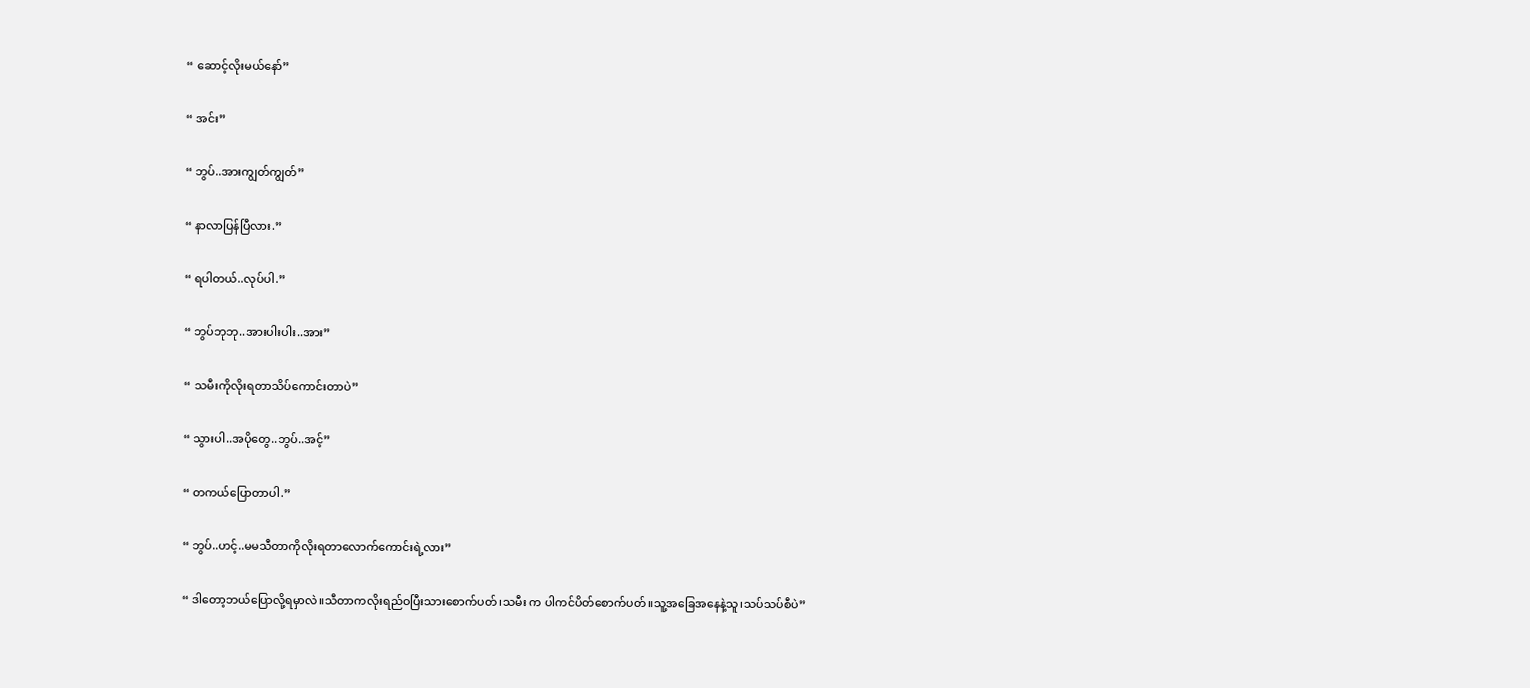“ ဆောင့်လိုးမယ်နော်”

“ အင်း”

“ ဘွပ်..အားကျွတ်ကျွတ်”

“ နာလာပြန်ပြီလား.”

“ ရပါတယ်..လုပ်ပါ.”

“ ဘွပ်ဘုဘု..အားပါးပါး..အား”

“ သမီးကိုလိုးရတာသိပ်ကောင်းတာပဲ”

“ သွားပါ..အပိုတွေ..ဘွပ်..အင့်”

“ တကယ်ပြောတာပါ.”

“ ဘွပ်..ဟင့်..မမသီတာကိုလိုးရတာလောက်ကောင်းရဲ့လား”

“ ဒါတော့ဘယ်ပြောလို့ရမှာလဲ။သီတာကလိုးရည်ဝပြီးသားစောက်ပတ်၊သမီး က ပါကင်ပိတ်စောက်ပတ်။သူ့အခြေအနေနဲ့သူ၊သပ်သပ်စီပဲ”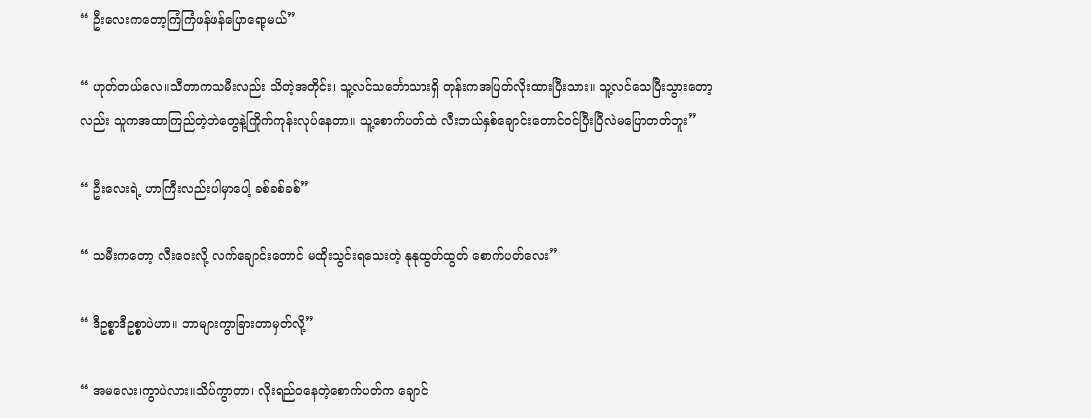“ ဦးလေးကတော့ကြံကြံဖန်ဖန်ပြောရော့မယ်”

“ ဟုတ်တယ်လေ။သီတာကသမီးလည်း သိတဲ့အတိုင်း၊ သူ့လင်သင်္ဘောသားရှိ တုန်းကအပြတ်လိုးထားပြီးသား။ သူ့လင်သေပြီးသွားတော့လည်း သူကအထာကြည်တဲ့ဘဲတွေနဲ့ကြိုက်ကုန်းလုပ်နေတာ။ သူ့စောက်ပတ်ထဲ လီးဘယ်နှစ်ချောင်းတောင်၀င်ပြီးပြီလဲမပြောတတ်ဘူး”

“ ဦးလေးရဲ့ ဟာကြီးလည်းပါမှာပေါ့ ခစ်ခစ်ခစ်”

“ သမီးကတော့ လီးဝေးလို့ လက်ချောင်းတောင် မထိုးသွင်းရသေးတဲ့ နုနုထွတ်ထွတ် စောက်ပတ်လေး”

“ ဒီဥစ္စာဒီဥစ္စာပဲဟာ။ ဘာများကွာခြားတာမှတ်လို့”

“ အမလေး၊ကွာပဲလား။သိပ်ကွာတာ၊ လိုးရည်ဝနေတဲ့စောက်ပတ်က ချောင်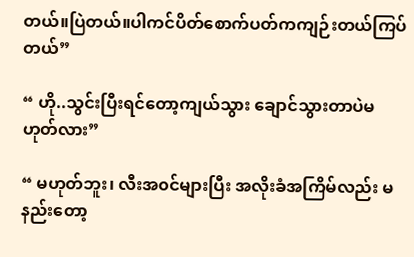တယ်။ပြဲတယ်။ပါကင်ပိတ်စောက်ပတ်ကကျဉ်းတယ်ကြပ်တယ်”

“ ဟို..သွင်းပြီးရင်တော့ကျယ်သွား ချောင်သွားတာပဲမဟုတ်လား”

“ မဟုတ်ဘူး၊ လီးအ၀င်များပြီး အလိုးခံအကြိမ်လည်း မနည်းတော့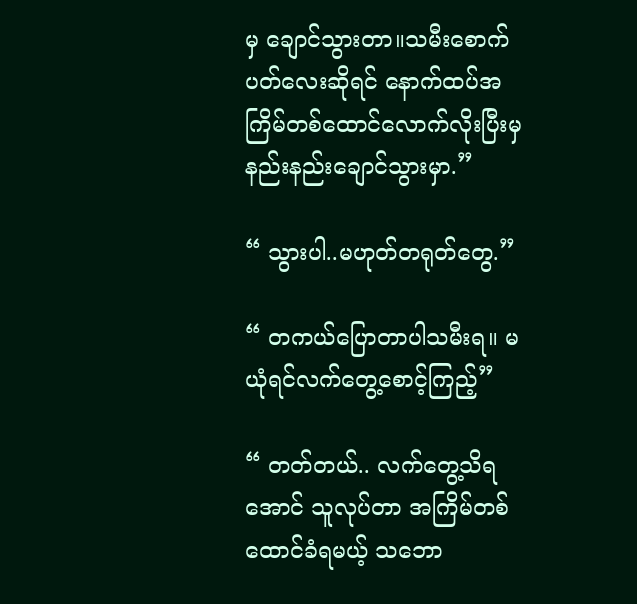မှ ချောင်သွားတာ။သမီးစောက်ပတ်လေးဆိုရင် နောက်ထပ်အကြိမ်တစ်ထောင်လောက်လိုးပြီးမှနည်းနည်းချောင်သွားမှာ.”

“ သွားပါ..မဟုတ်တရုတ်တွေ.”

“ တကယ်ပြောတာပါသမီးရ။ မယုံရင်လက်တွေ့စောင့်ကြည့်”

“ တတ်တယ်.. လက်တွေ့သိရအောင် သူလုပ်တာ အကြိမ်တစ်ထောင်ခံရမယ့် သဘော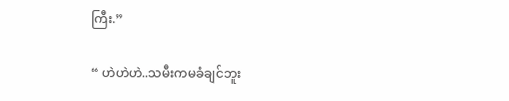ကြီး.”

“ ဟဲဟဲဟဲ..သမီးကမခံချင်ဘူး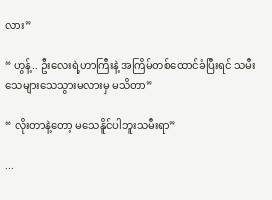လား”

“ ဟွန့်.. ဦးလေးရဲ့ဟာကြီးနဲ့ အကြိမ်တစ်ထောင်ခံပြီးရင် သမီးသေများသေသွားမလားမှ မသိတာ”

“ လိုးတာနဲ့တော့ မသေနိူင်ပါဘူးသမီးရာ”

...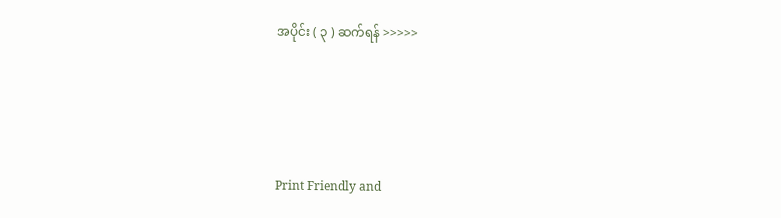အပိုင်း ( ၃ ) ဆက်ရန် >>>>>





Print Friendly and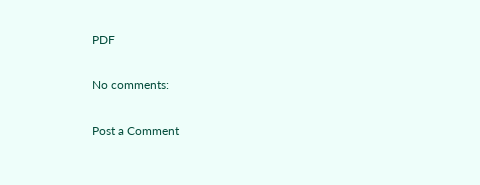PDF

No comments:

Post a Comment